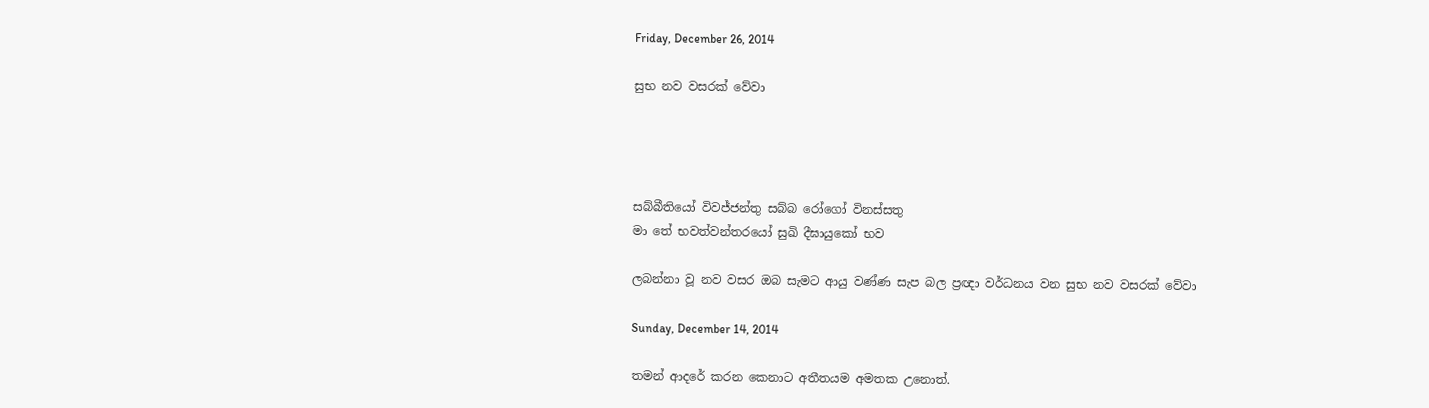Friday, December 26, 2014

සුභ නව වසරක් වේවා




සබ්බීතියෝ විවජ්ජන්තු සබ්බ රෝගෝ විනස්සතු
මා තේ භවත්වන්තරයෝ සුඛි දීඝායුකෝ භව

ලබන්නා වූ නව වසර ඔබ සැමට ආයු වණ්ණ සැප බල ප්‍රඥා වර්ධනය වන සුභ නව වසරක් වේවා

Sunday, December 14, 2014

තමන් ආදරේ කරන කෙනාට අතීතයම අමතක උනොත්.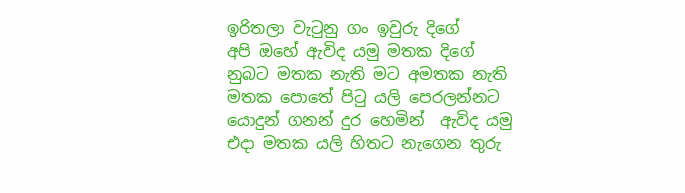ඉරිතලා වැටුනු ගං ඉවුරු දිගේ
අපි ඔහේ ඇවිද යමු මතක දිගේ
නුබට මතක නැති මට අමතක නැති
මතක පොතේ පිටු යලි පෙරලන්නට
යොදුන් ගනන් දුර හෙමින්  ඇවිද යමු
එදා මතක යලි හිතට නැගෙන තුරු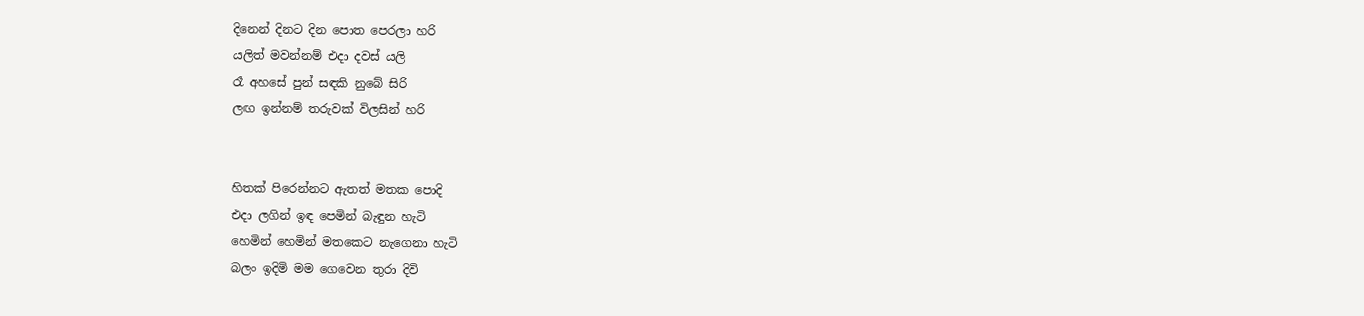දිනෙන් දිනට දින පොත පෙරලා හරි
යලිත් මවන්නම් එදා දවස් යලි
රෑ අහසේ පුන් සඳකි නුබේ සිරි
ලඟ ඉන්නම් තරුවක් විලසින් හරි


හිතක් පිරෙන්නට ඇතත් මතක පොදි
එදා ලගින් ඉඳ පෙමින් බැඳුන හැටි
හෙමින් හෙමින් මතකෙට නැගෙනා හැටි
බලං ඉදිමි මම ගෙවෙන තුරා දිවි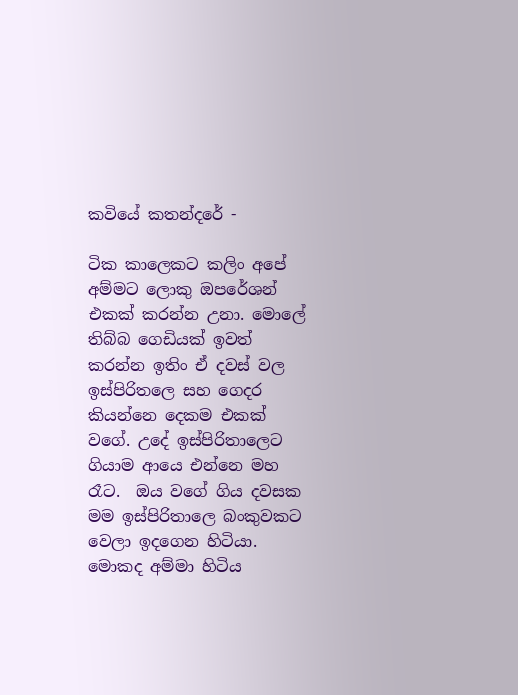කවියේ කතන්දරේ -

ටික කාලෙකට කලිං අපේ අම්මට ලොකු ඔපරේශන් එකක් කරන්න උනා. මොලේ තිබ්බ ගෙඩියක් ඉවත් කරන්න ඉතිං ඒ දවස් වල ඉස්පිරිතලෙ සහ ගෙදර කියන්නෙ දෙකම එකක් වගේ. උදේ ඉස්පිරිතාලෙට ගියාම ආයෙ එන්නෙ මහ රෑට.  ඔය වගේ ගිය දවසක  මම ඉස්පිරිතාලෙ බංකුවකට වෙලා ඉදගෙන හිටියා. මොකද අම්මා හිටිය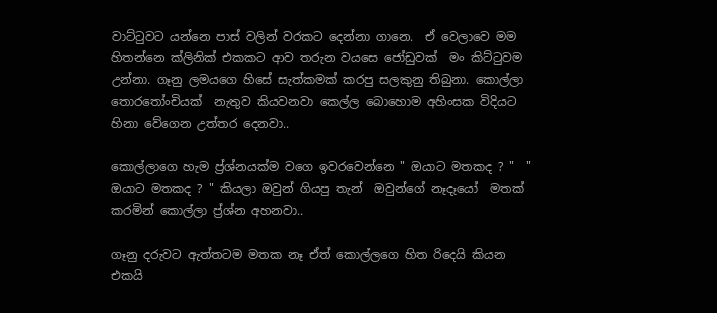වාට්ටුවට යන්නෙ පාස් වලින් වරකට දෙන්නා ගානෙ.  ඒ වෙලාවෙ මම හිතන්නෙ ක්ලිනික් එකකට ආව තරුන වයසෙ ජෝඩුවක්  මං කිට්ටුවම  උන්නා. ගෑනු ලමයගෙ හිසේ සැත්කමක් කරපු සලකුනු තිබුනා. කොල්ලා තොරතෝංචියක්  නැතුව කියවනවා කෙල්ල බොහොම අහිංසක විදියට හිනා වේගෙන උත්තර දෙනවා..

කොල්ලාගෙ හැම ප්‍ර්ශ්නයක්ම වගෙ ඉවරවෙන්නෙ " ඔයාට මතකද ? "  " ඔයාට මතකද ? " කියලා ඔවුන් ගියපු තැන්  ඔවුන්ගේ නෑදෑයෝ  මතක් කරමින් කොල්ලා ප්‍ර්ශ්න අහනවා..

ගෑනු දරුවට ඇත්තටම මතක නෑ ඒත් කොල්ලගෙ හිත රිදෙයි කියන එකයි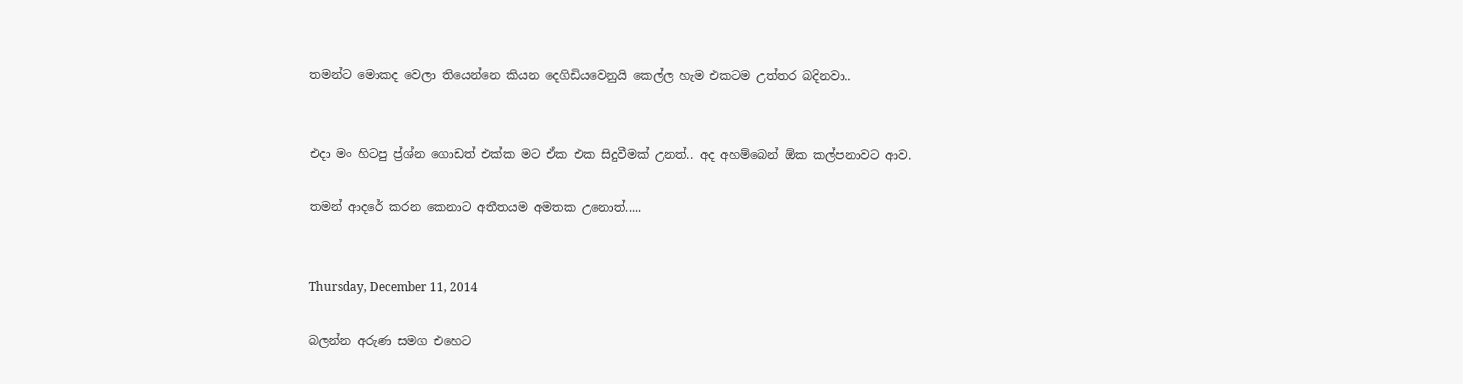තමන්ට මොකද වෙලා තියෙන්නෙ කියන දෙගිඩියවෙනුයි කෙල්ල හැම එකටම උත්තර බදිනවා..


එදා මං හිටපු ප්‍ර්ශ්න ගොඩත් එක්ක මට ඒක එක සිදුවීමක් උනත්.. අද අහම්බෙන් ඕක කල්පනාවට ආව.

තමන් ආදරේ කරන කෙනාට අතීතයම අමතක උනොත්.....


Thursday, December 11, 2014

බලන්න අරුණ සමග එහෙට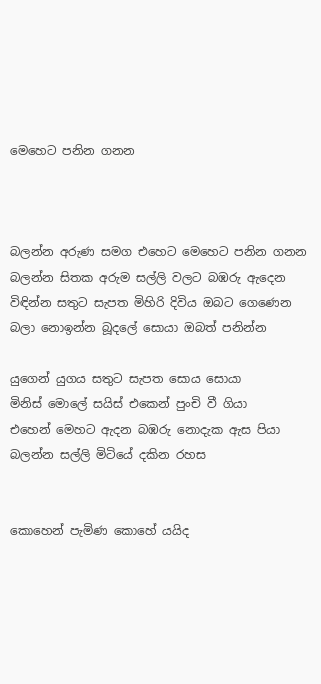මෙහෙට පනින ගනන



බලන්න අරුණ සමග එහෙට මෙහෙට පනින ගනන
බලන්න සිතක අරුම සල්ලි වලට බඹරු ඇදෙන
විඳින්න සතුට සැපත මිහිරි දිවිය ඔබට ගෙණෙන
බලා නොඉන්න බූදලේ සොයා ඔබත් පනින්න

යුගෙන් යුගය සතුට සැපත සොය සොයා
මිනිස් මොලේ සයිස් එකෙන් පුං‍චි වී ගියා
එහෙන් මෙහට ඇදන බඹරු නොදැක ඇස පියා
බලන්න සල්ලි මිටියේ දකින රහස


කොහෙන් පැමිණ කොහේ යයිද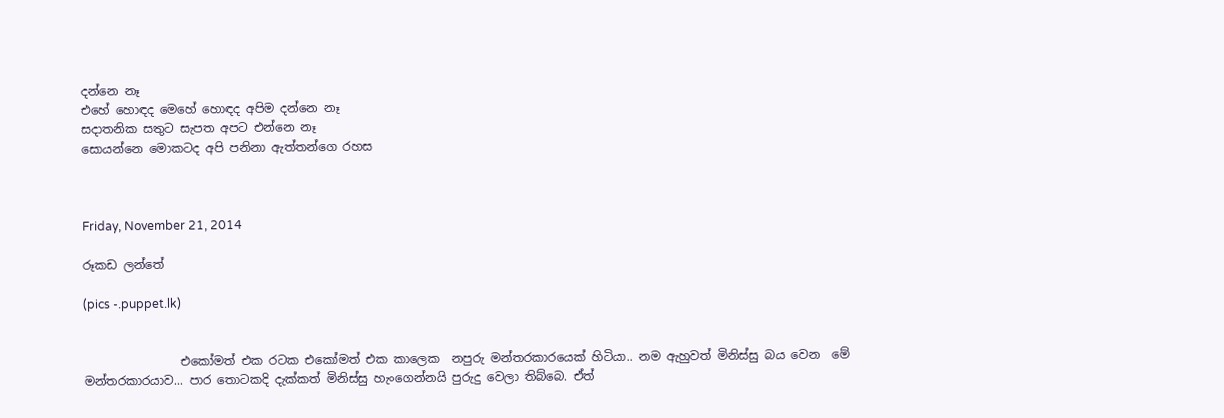දන්නෙ නෑ
එහේ හොඳද මෙහේ හොඳද අපිම දන්නෙ නෑ
සදාතනික සතුට සැපත අපට එන්නෙ නෑ
සොයන්නෙ මොකටද අපි පනිනා ඇත්තන්ගෙ රහස



Friday, November 21, 2014

රූකඩ ලන්තේ

(pics -.puppet.lk)


                එකෝමත් එක රටක එකෝමත් එක කාලෙක  නපුරු මන්තරකාරයෙක් හිටියා.. නම ඇහුවත් මිනිස්සු බය වෙන  මේ මන්තරකාරයාව... පාර තොටකදි දැක්කත් මිනිස්සු හැංගෙන්නයි පුරුදු වෙලා තිබ්බෙ. ඒත්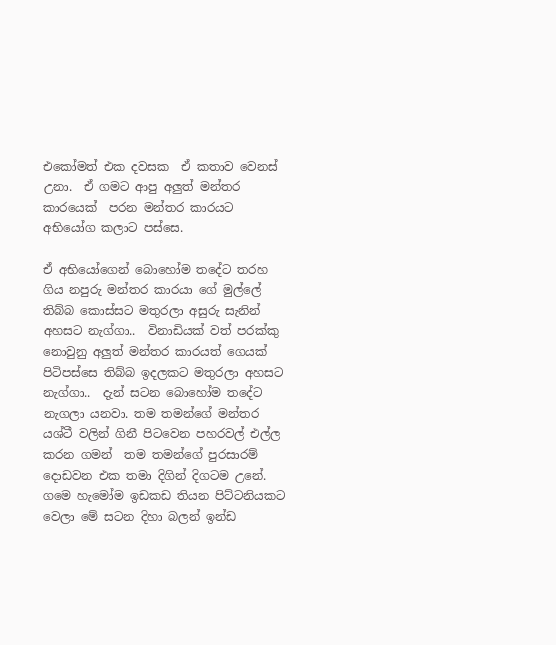එකෝමත් එක දවසක  ඒ කතාව වෙනස් උනා.  ඒ ගමට ආපු අලුත් මන්තර කාරයෙක්  පරන මන්තර කාරයට අභියෝග කලාට පස්සෙ.

ඒ අභියෝගෙන් බොහෝම තදේට තරහ ගිය නපුරු මන්තර කාරයා ගේ මුල්ලේ තිබ්බ කොස්සට මතුරලා අසුරු සැනින් අහසට නැග්ගා..  විනාඩියක් වත් පරක්කු නොවුනු අලුත් මන්තර කාරයත් ගෙයක් පිටිපස්සෙ තිබ්බ ඉදලකට මතුරලා අහසට නැග්ගා..  දැන් සටන බොහෝම තදේට නැගලා යනවා. තම තමන්ගේ මන්තර යශ්ටී වලින් ගිනී පිටවෙන පහරවල් එල්ල කරන ගමන්  තම තමන්ගේ පුරසාරම් දොඩවන එක තමා දිගින් දිගටම උනේ. ගමෙ හැමෝම ඉඩකඩ තියන පිට්ටනියකට වෙලා මේ සටන දිහා බලන් ඉන්ඩ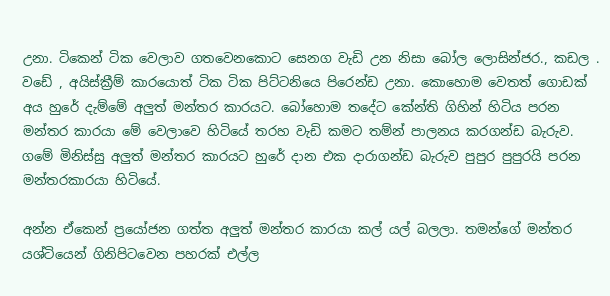උනා. ටිකෙන් ටික වෙලාව ගතවෙනකොට සෙනග වැඩි උන නිසා බෝල ලොසින්ජර., කඩල . වඩේ , අයිස්ක්‍රීම් කාරයොත් ටික ටික පිට්ටනියෙ පිරෙන්ඩ උනා. කොහොම වෙතත් ගොඩක් අය හුරේ දැම්මේ අලුත් මන්තර කාරයට. බෝහොම තදේට කේන්ති ගිහින් හිටිය පරන මන්තර කාරයා මේ වෙලාවෙ හිටියේ තරහ වැඩි කමට තම්න් පාලනය කරගන්ඩ බැරුව. ගමේ මිනිස්සු අලුත් මන්තර කාරයට හුරේ දාන එක දාරාගන්ඩ බැරුව පුපුර පුපුරයි පරන මන්තරකාරයා හිටියේ.

අන්න ඒකෙන් ප්‍රයෝජන ගත්ත අලුත් මන්තර කාරයා කල් යල් බලලා. තමන්ගේ මන්තර යශ්ටියෙන් ගිනිපිටවෙන පහරක් එල්ල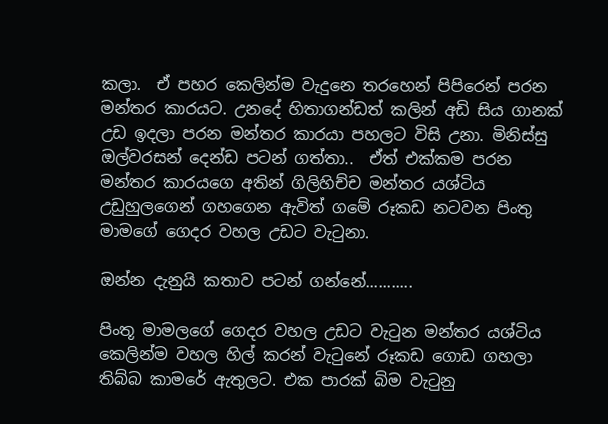කලා.  ඒ පහර කෙලින්ම වැදුනෙ තරහෙන් පිපිරෙන් පරන මන්තර කාරයට. උනදේ හිතාගන්ඩත් කලින් අඩි සිය ගානක් උඩ ඉදලා පරන මන්තර කාරයා පහලට විසි උනා. මිනිස්සු ඔල්වරසන් දෙන්ඩ පටන් ගත්තා..  ඒත් එක්කම පරන මන්තර කාරයගෙ අතින් ගිලිහිච්ච මන්තර යශ්ටිය  උඩුහුලගෙන් ගහගෙන ඇවිත් ගමේ රූකඩ නටවන පිංතු මාමගේ ගෙදර වහල උඩට වැටුනා.

ඔන්න දැනුයි කතාව පටන් ගන්නේ...........

පිංතූ මාමලගේ ගෙදර වහල උඩට වැටුන මන්තර යශ්ටිය කෙලින්ම වහල හිල් කරන් වැටුනේ රූකඩ ගොඩ ගහලා තිබ්බ කාමරේ ඇතුලට. එක පාරක් බිම වැටුනු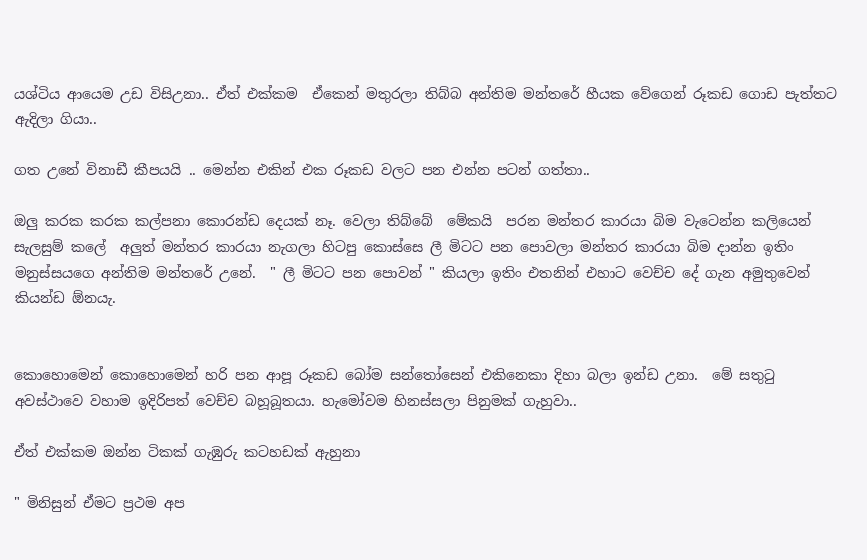යශ්ටිය ආයෙම උඩ විසිඋනා.. ඒත් එක්කම  ඒකෙන් මතුරලා තිබ්බ අන්තිම මන්තරේ හීයක වේගෙන් රූකඩ ගොඩ පැත්තට ඇදිලා ගියා..

ගත උනේ විනාඩී කීපයයි .. මෙන්න එකින් එක රූකඩ වලට පන එන්න පටන් ගත්තා..

ඔලු කරක කරක කල්පනා කොරන්ඩ දෙයක් නෑ. වෙලා තිබ්බේ  මේකයි  පරන මන්තර කාරයා බිම වැටෙන්න කලියෙන් සැලසුම් කලේ  අලුත් මන්තර කාරයා නැගලා හිටපු කොස්සෙ ලී මිටට පන පොවලා මන්තර කාරයා බිම දාන්න ඉතිං මනුස්සයගෙ අන්තිම මන්තරේ උනේ.  " ලී මිටට පන පොවන් " කියලා ඉතිං එතනින් එහාට වෙච්ච දේ ගැන අමුතුවෙන් කියන්ඩ ඕනයැ.


කොහොමෙන් කොහොමෙන් හරි පන ආපූ රූකඩ බෝම සන්තෝසෙන් එකිනෙකා දිහා බලා ඉන්ඩ උනා.  මේ සතුටු අවස්ථාවෙ වහාම ඉදිරිපත් වෙච්ච බහූබූතයා. හැමෝවම හිනස්සලා පිනුමක් ගැහුවා..

ඒත් එක්කම ඔන්න ටිකක් ගැඹුරු කටහඩක් ඇහුනා

" මිනිසුන් ඒමට ප්‍රථම අප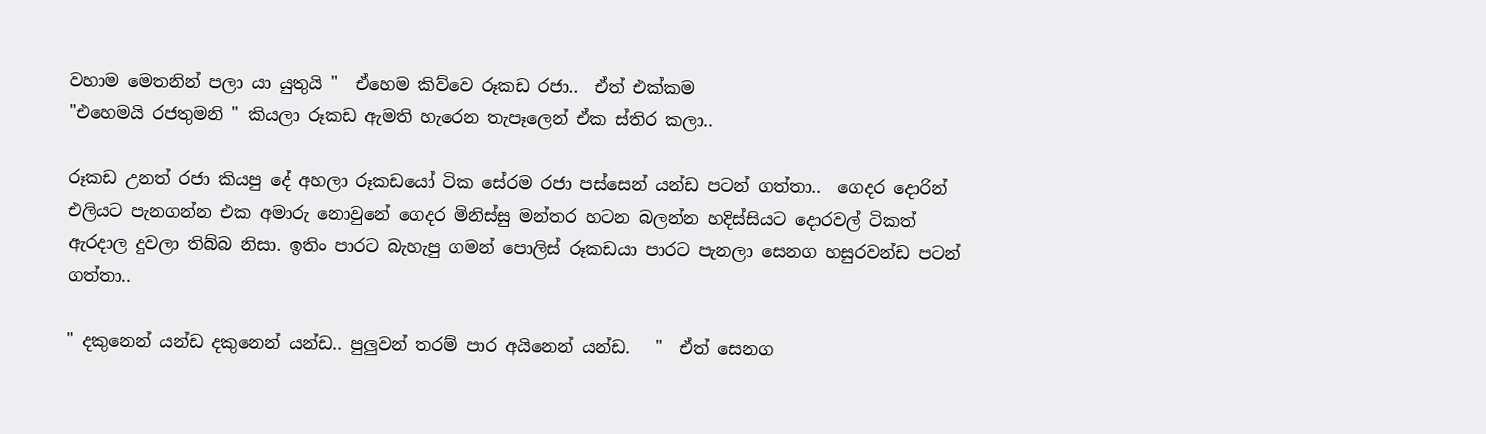වහාම මෙතනින් පලා යා යුතුයි "  ඒහෙම කිව්වෙ රූකඩ රජා..  ඒත් එක්කම
"එහෙමයි රජතුමනි " කියලා රූකඩ ඇමති හැරෙන තැපෑලෙන් ඒක ස්තිර කලා..

රූකඩ උනත් රජා කියපු දේ අහලා රූකඩයෝ ටික සේරම රජා පස්සෙන් යන්ඩ පටන් ගත්තා..  ගෙදර දොරින් එලියට පැනගන්න එක අමාරු නොවුනේ ගෙදර මිනිස්සු මන්තර හටන බලන්න හදිස්සියට දොරවල් ටිකත් ඇරදාල දුවලා තිබ්බ නිසා. ඉතිං පාරට බැහැපු ගමන් පොලිස් රූකඩයා පාරට පැනලා සෙනග හසුරවන්ඩ පටන් ගත්තා..

" දකුනෙන් යන්ඩ දකුනෙන් යන්ඩ.. පුලුවන් තරම් පාර අයිනෙන් යන්ඩ.   "  ඒත් සෙනග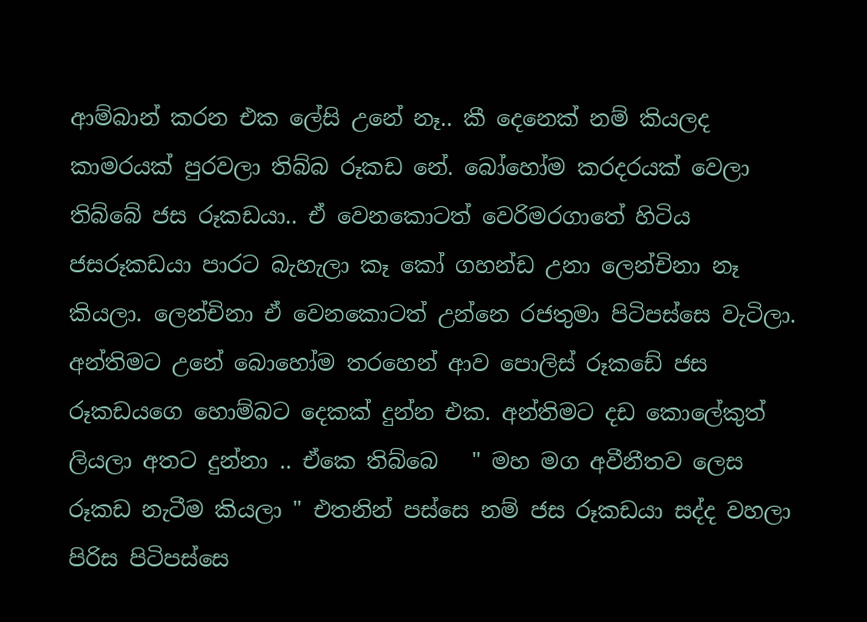ආම්බාන් කරන එක ලේසි උනේ නෑ.. කී දෙනෙක් නම් කියලද කාමරයක් පුරවලා තිබ්බ රූකඩ නේ. බෝහෝම කරදරයක් වෙලා තිබ්බේ ජස රූකඩයා.. ඒ වෙනකොටත් වෙරිමරගාතේ හිටිය ජසරූකඩයා පාරට බැහැලා කෑ කෝ ගහන්ඩ උනා ලෙන්චිනා නෑ කියලා. ලෙන්චිනා ඒ වෙනකොටත් උන්නෙ රජතුමා පිටිපස්සෙ වැටිලා. අන්තිමට උනේ බොහෝම තරහෙන් ආව පොලිස් රූකඩේ ජස රූකඩයගෙ හොම්බට දෙකක් දුන්න එක. අන්තිමට දඩ කොලේකුත් ලියලා අතට දුන්නා .. ඒකෙ තිබ්බෙ   " මහ මග අවීනීතව ලෙස රූකඩ නැටීම කියලා " එතනින් පස්සෙ නම් ජස රූකඩයා සද්ද වහලා පිරිස පිටිපස්සෙ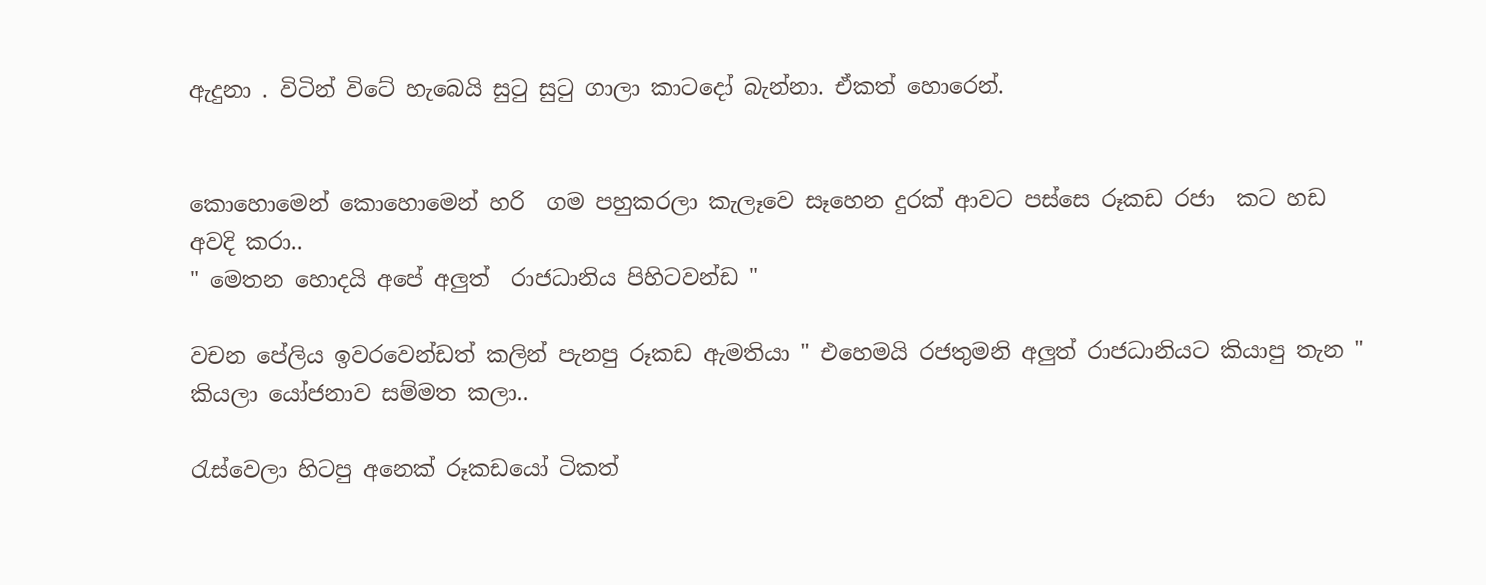ඇදුනා . විටින් විටේ හැබෙයි සුටු සුටු ගාලා කාටදෝ බැන්නා. ඒකත් හොරෙන්.


කොහොමෙන් කොහොමෙන් හරි  ගම පහුකරලා කැලෑවෙ සෑහෙන දුරක් ආවට පස්සෙ රූකඩ රජා  කට හඩ අවදි කරා..
" මෙතන හොදයි අපේ අලුත්  රාජධානිය පිහිටවන්ඩ "

වචන පේලිය ඉවරවෙන්ඩත් කලින් පැනපු රූකඩ ඇමතියා " එහෙමයි රජතුමනි අලුත් රාජධානියට කියාපු තැන " කියලා යෝජනාව සම්මත කලා..

රැස්වෙලා හිටපු අනෙක් රූකඩයෝ ටිකත්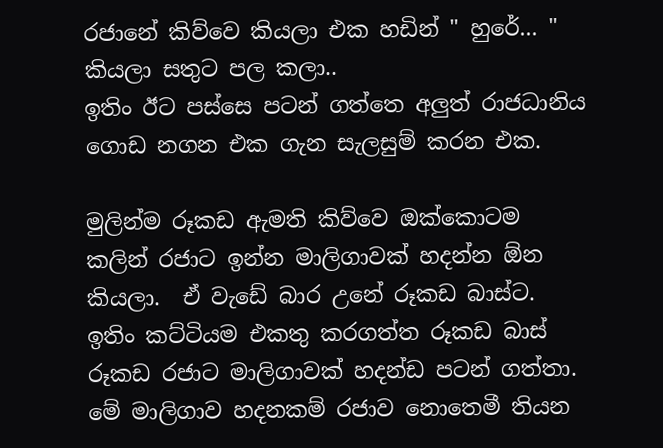රජානේ කිව්වෙ කියලා එක හඩින් " හුරේ... " කියලා සතුට පල කලා..
ඉතිං ඊට පස්සෙ පටන් ගත්තෙ අලුත් රාජධානිය ගොඩ නගන එක ගැන සැලසුම් කරන එක.

මුලින්ම රූකඩ ඇමති කිව්වෙ ඔක්කොටම කලින් රජාට ඉන්න මාලිගාවක් හදන්න ඕන කියලා.  ඒ වැඩේ බාර උනේ රූකඩ බාස්ට. ඉතිං කට්ටියම එකතු කරගත්ත රූකඩ බාස් රූකඩ රජාට මාලිගාවක් හදන්ඩ පටන් ගත්තා. මේ මාලිගාව හදනකම් රජාව නොතෙමී තියන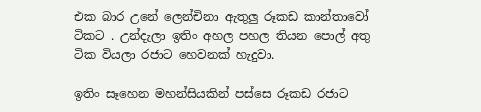එක බාර උනේ ලෙන්චිනා ඇතුලු රූකඩ කාන්තාවෝ ටිකට . උන්දැලා ඉතිං අහල පහල තියන පොල් අතු ටික වියලා රජාට හෙවනක් හැදුවා.

ඉතිං සෑහෙන මහන්සියකින් පස්සෙ රූකඩ රජාට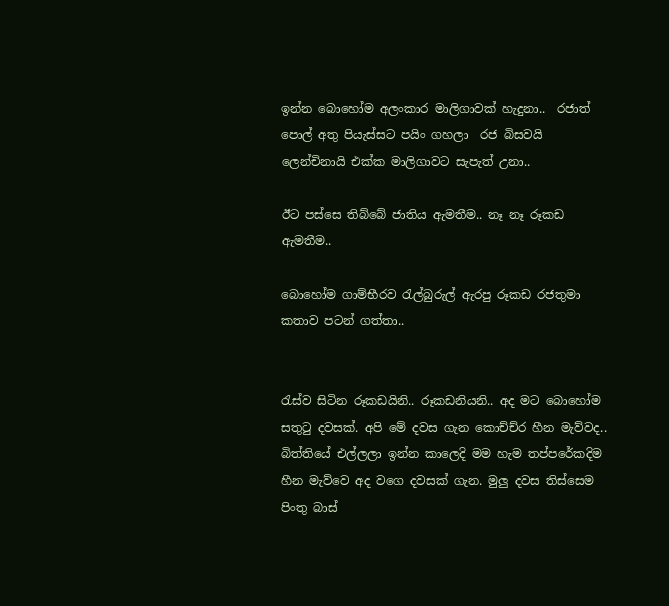ඉන්න බොහෝම අලංකාර මාලිගාවක් හැදුනා..  රජාත් පොල් අතු පියැස්සට පයිං ගහලා  රජ බිසවයි ලෙන්චිනායි එක්ක මාලිගාවට සැපැත් උනා..

ඊට පස්සෙ තිබ්බේ ජාතිය ඇමතීම.. නෑ නෑ රූකඩ ඇමතීම..

බොහෝම ගාම්භීරව රැල්බුරුල් ඇරපු රූකඩ රජතුමා කතාව පටන් ගත්තා..


රැස්ව සිටින රූකඩයිනි.. රූකඩනියනි.. අද මට බොහෝම සතුටු දවසක්. අපි මේ දවස ගැන කොච්ච්ර හීන මැව්වද.. බිත්තියේ එල්ලලා ඉන්න කාලෙදි මම හැම තප්පරේකදිම හීන මැව්වෙ අද වගෙ දවසක් ගැන. මුලු දවස තිස්සෙම පිංතු බාස්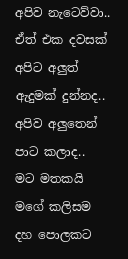අපිව නැටෙව්වා.. ඒත් එක දවසක් අපිට අලුත් ඇදුමක් දුන්නද.. අපිව අලුතෙන් පාට කලාද..   මට මතකයි මගේ කලිසම දහ පොලකට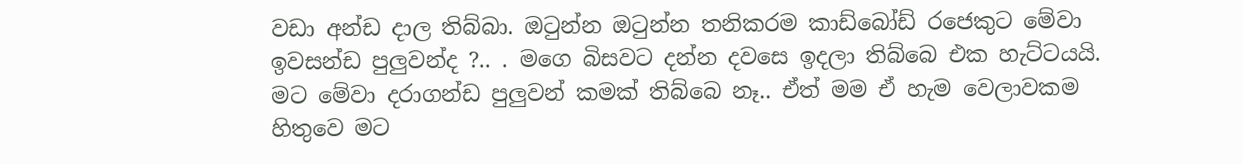වඩා අන්ඩ දාල තිබ්බා. ඔටුන්න ඔටුන්න තනිකරම කාඩ්බෝඩ් රජෙකුට මේවා ඉවසන්ඩ පුලුවන්ද ?.. . මගෙ බිසවට දන්න දවසෙ ඉදලා තිබ්බෙ එක හැට්ටයයි. මට මේවා දරාගන්ඩ පුලුවන් කමක් තිබ්බෙ නෑ.. ඒත් මම ඒ හැම වෙලාවකම හිතුවෙ මට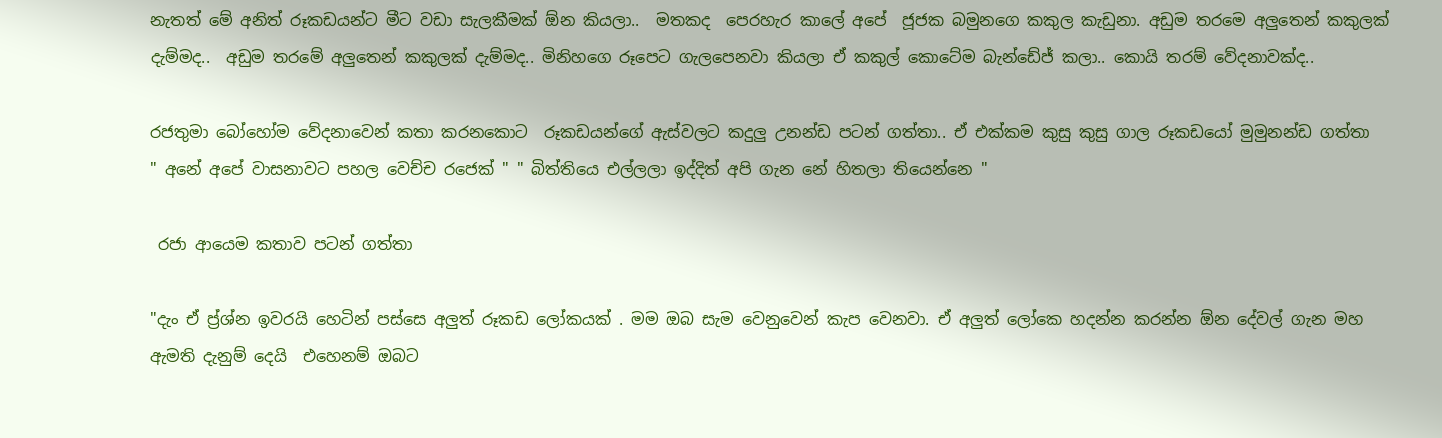නැතත් මේ අනිත් රූකඩයන්ට මීට වඩා සැලකීමක් ඕන කියලා..  මතකද  පෙරහැර කාලේ අපේ  ජූජක බමුනගෙ කකුල කැඩුනා. අඩුම තරමෙ අලුතෙන් කකුලක් දැම්මද..  අඩුම තරමේ අලුතෙන් කකුලක් දැම්මද.. මිනිහගෙ රූපෙට ගැලපෙනවා කියලා ඒ කකුල් කොටේම බැන්ඩේජ් කලා.. කොයි තරම් වේදනාවක්ද..

රජතුමා බෝහෝම වේදනාවෙන් කතා කරනකොට  රූකඩයන්ගේ ඇස්වලට කදුලු උනන්ඩ පටන් ගත්තා.. ඒ එක්කම කුසු කුසු ගාල රූකඩයෝ මුමුනන්ඩ ගත්තා
" අනේ අපේ වාසනාවට පහල වෙච්ච රජෙක් " " බිත්තියෙ එල්ලලා ඉද්දිත් අපි ගැන නේ හිතලා තියෙන්නෙ "

 රජා ආයෙම කතාව පටන් ගත්තා

"දැං ඒ ප්‍ර්ශ්න ඉවරයි හෙටින් පස්සෙ අලුත් රූකඩ ලෝකයක් . මම ඔබ සැම වෙනුවෙන් කැප වෙනවා. ඒ අලුත් ලෝකෙ හදන්න කරන්න ඕන දේවල් ගැන මහ ඇමති දැනුම් දෙයි  එහෙනම් ඔබට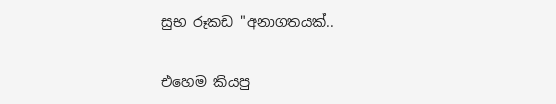සුභ රූකඩ "අනාගතයක්..

එහෙම කියපු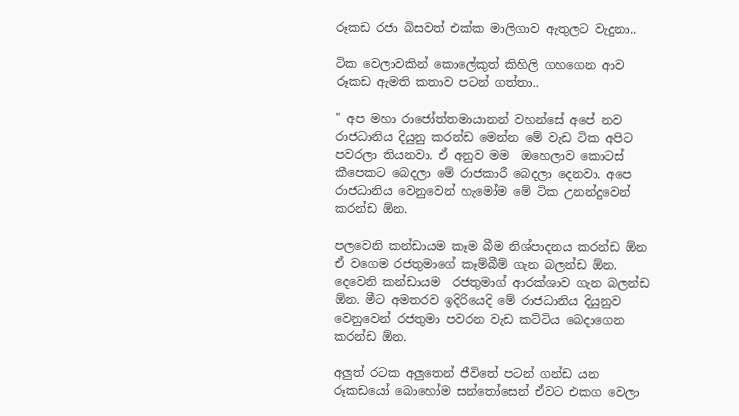රූකඩ රජා බිසවත් එක්ක මාලිගාව ඇතුලට වැදුනා..

ටික වෙලාවකින් කොලේකුත් කිහිලි ගහගෙන ආව රූකඩ ඇමති කතාව පටන් ගත්තා..

" අප මහා රාජෝත්තමායානන් වහන්සේ අපේ නව රාජධානිය දියුනු කරන්ඩ මෙන්න මේ වැඩ ටික අපිට පවරලා තියනවා. ඒ අනුව මම  ඔහෙලාව කොටස් කීපෙකට බෙදලා මේ රාජකාරී බෙදලා දෙනවා. අපෙ රාජධානිය වෙනුවෙන් හැමෝම මේ ටික උනන්දුවෙන් කරන්ඩ ඕන.

පලවෙනි කන්ඩායම කෑම බීම නිශ්පාදනය කරන්ඩ ඕන ඒ වගෙම රජතුමාගේ කෑම්බීම් ගැන බලන්ඩ ඕන. දෙවෙනි කන්ඩායම  රජතුමාග් ආරක්ශාව ගැන බලන්ඩ ඕන. මීට අමතරව ඉදිරියෙදි මේ රාජධානිය දියුනුව වෙනුවෙන් රජතුමා පවරන වැඩ කට්ටිය බෙදාගෙන කරන්ඩ ඕන.

අලුත් රටක අලුතෙන් ජීවිතේ පටන් ගන්ඩ යන රූකඩයෝ බොහෝම සන්තෝසෙන් ඒවට එකග වෙලා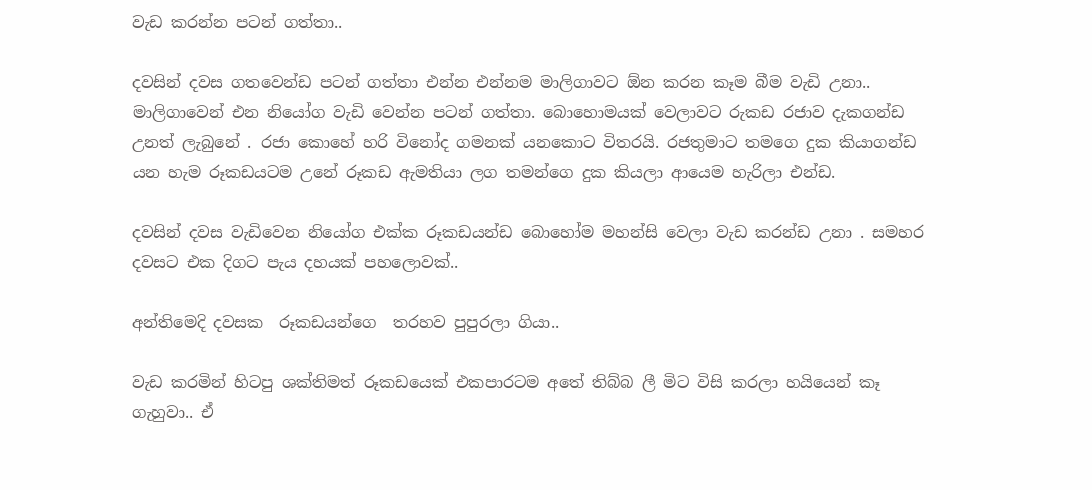වැඩ කරන්න පටන් ගත්තා..

දවසින් දවස ගතවෙන්ඩ පටන් ගත්තා එන්න එන්නම මාලිගාවට ඕන කරන කෑම බීම වැඩි උනා.. මාලිගාවෙන් එන නියෝග වැඩි වෙන්න පටන් ගත්තා. බොහොමයක් වෙලාවට රුකඩ රජාව දැකගන්ඩ උනත් ලැබුනේ . රජා කොහේ හරි විනෝද ගමනක් යනකොට විතරයි. රජතුමාට තමගෙ දුක කියාගන්ඩ යන හැම රූකඩයටම උනේ රූකඩ ඇමතියා ලග තමන්ගෙ දුක කියලා ආයෙම හැරිලා එන්ඩ.

දවසින් දවස වැඩිවෙන නියෝග එක්ක රූකඩයන්ඩ බොහෝම මහන්සි වෙලා වැඩ කරන්ඩ උනා . සමහර දවසට එක දිගට පැය දහයක් පහලොවක්..

අන්තිමෙදි දවසක  රූකඩයන්ගෙ  තරහව පුපුරලා ගියා..

වැඩ කරමින් හිටපු ශක්තිමත් රූකඩයෙක් එකපාරටම අතේ තිබ්බ ලී මිට විසි කරලා හයියෙන් කෑ ගැහුවා.. ඒ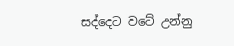සද්දෙට වටේ උන්නු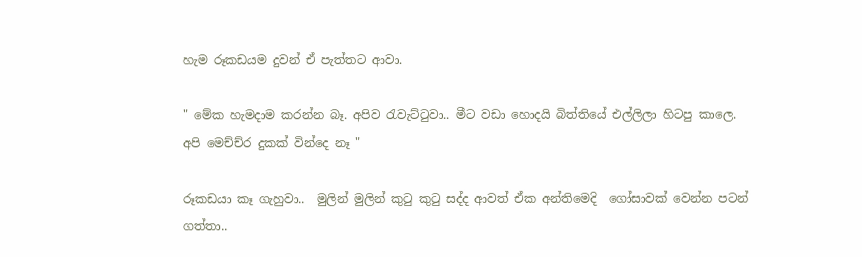හැම රූකඩයම දුවන් ඒ පැත්තට ආවා.

" මේක හැමදාම කරන්න බෑ. අපිව රැවැට්ටුවා.. මීට වඩා හොදයි බිත්තියේ එල්ලිලා හිටපු කාලෙ.  අපි මෙච්ච්ර දුකක් වින්දෙ නෑ "

රූකඩයා කෑ ගැහුවා..  මුලින් මුලින් කුටු කුටු සද්ද ආවත් ඒක අන්තිමෙදි  ගෝසාවක් වෙන්න පටන් ගත්තා..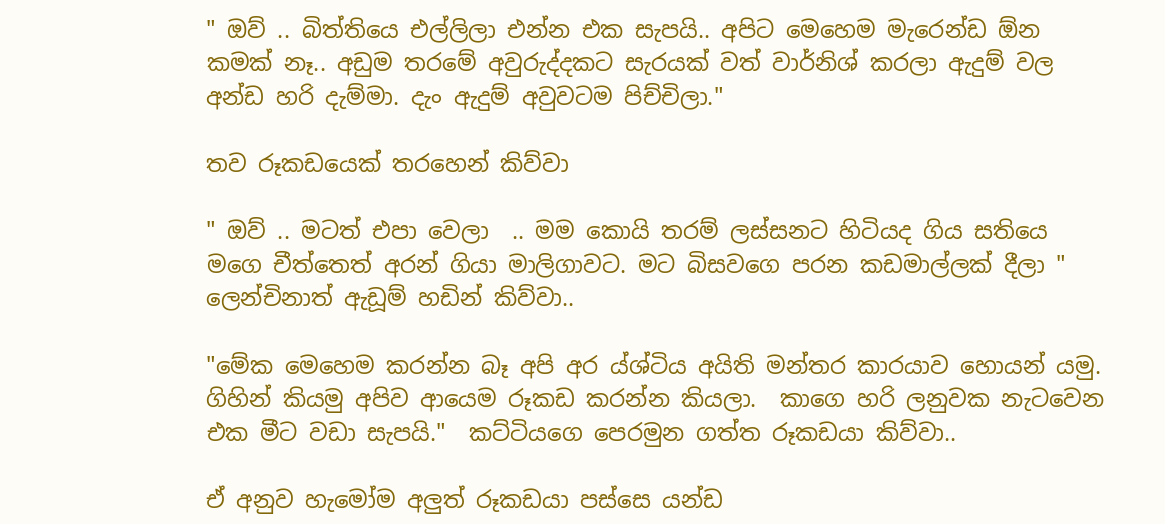" ඔව් .. බිත්තියෙ එල්ලිලා එන්න එක සැපයි.. අපිට මෙහෙම මැරෙන්ඩ ඕන කමක් නෑ.. අඩුම තරමේ අවුරුද්දකට සැරයක් වත් වාර්නිශ් කරලා ඇදුම් වල අන්ඩ හරි දැම්මා. දැං ඇදුම් අවුවටම පිච්චිලා."

තව රූකඩයෙක් තරහෙන් කිව්වා

" ඔව් .. මටත් එපා වෙලා  .. මම කොයි තරම් ලස්සනට හිටියද ගිය සතියෙ මගෙ චීත්තෙත් අරන් ගියා මාලිගාවට. මට බිසවගෙ පරන කඩමාල්ලක් දීලා " ලෙන්චිනාත් ඇඩූම් හඩින් කිව්වා..

"මේක මෙහෙම කරන්න බෑ අපි අර ය්ශ්ටිය අයිති මන්තර කාරයාව හොයන් යමු. ගිහින් කියමු අපිව ආයෙම රූකඩ කරන්න කියලා.  කාගෙ හරි ලනුවක නැටවෙන එක මීට වඩා සැපයි."  කට්ටියගෙ පෙරමුන ගත්ත රූකඩයා කිව්වා..

ඒ අනුව හැමෝම අලුත් රූකඩයා පස්සෙ යන්ඩ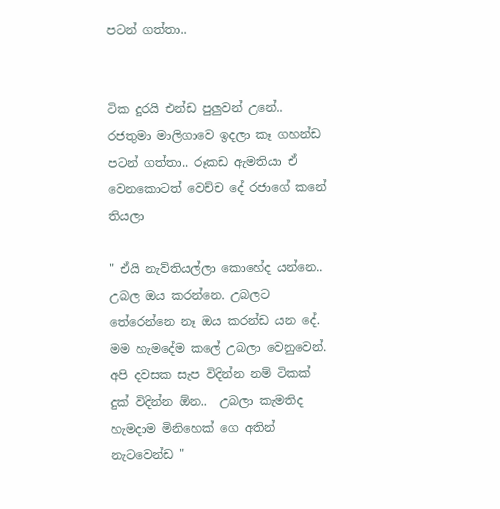පටන් ගත්තා..


ටික දුරයි එන්ඩ පුලුවන් උනේ.. රජතුමා මාලිගාවෙ ඉදලා කෑ ගහන්ඩ පටන් ගත්තා.. රූකඩ ඇමතියා ඒ වෙනකොටත් වෙච්ච දේ රජාගේ කනේ තියලා

" ඒයි නැව්තියල්ලා කොහේද යන්නෙ.. උබල ඔය කරන්නෙ. උබලට තේරෙන්නෙ නෑ ඔය කරන්ඩ යන දේ. මම හැමදේම කලේ උබලා වෙනුවෙන්. අපි දවසක සැප විදින්න නම් ටිකක් දුක් විදින්න ඕන..  උබලා කැමතිද හැමදාම මිනිහෙක් ගෙ අතින් නැටවෙන්ඩ "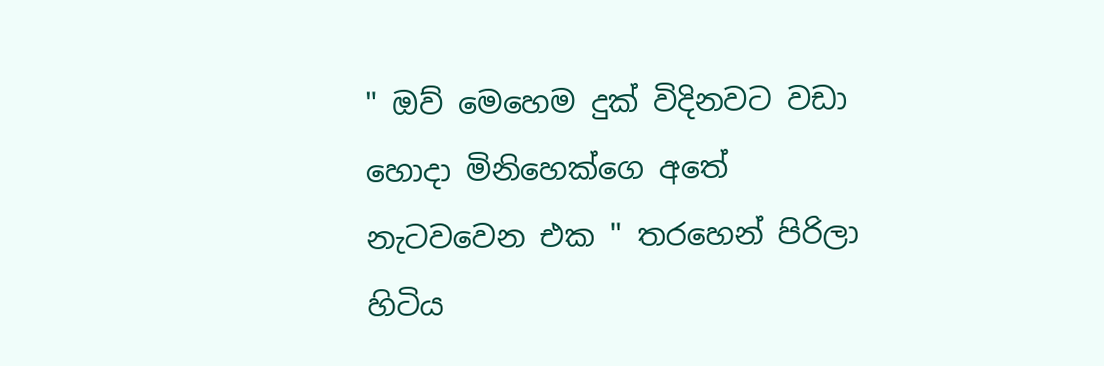" ඔව් මෙහෙම දුක් විදිනවට වඩා හොදා මිනිහෙක්ගෙ අතේ නැටවවෙන එක " තරහෙන් පිරිලා හිටිය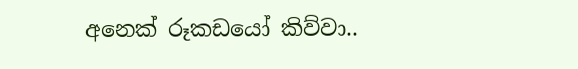අනෙක් රූකඩයෝ කිව්වා..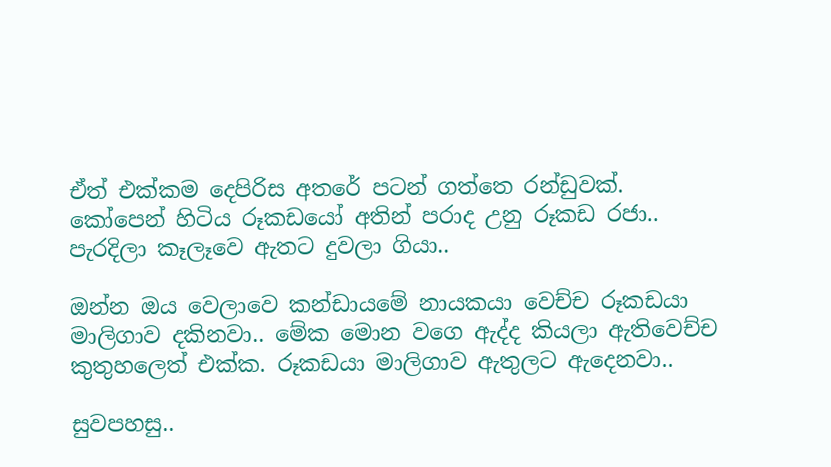ඒත් එක්කම දෙපිරිස අතරේ පටන් ගත්තෙ රන්ඩුවක්. කෝපෙන් හිටිය රූකඩයෝ අතින් පරාද උනු රූකඩ රජා..  පැරදිලා කෑලෑවෙ ඇතට දුවලා ගියා..

ඔන්න ඔය වෙලාවෙ කන්ඩායමේ නායකයා වෙච්ච රූකඩයා මාලිගාව දකිනවා.. මේක මොන වගෙ ඇද්ද කියලා ඇතිවෙච්ච කුතුහලෙත් එක්ක. රූකඩයා මාලිගාව ඇතුලට ඇදෙනවා..

සුවපහසු..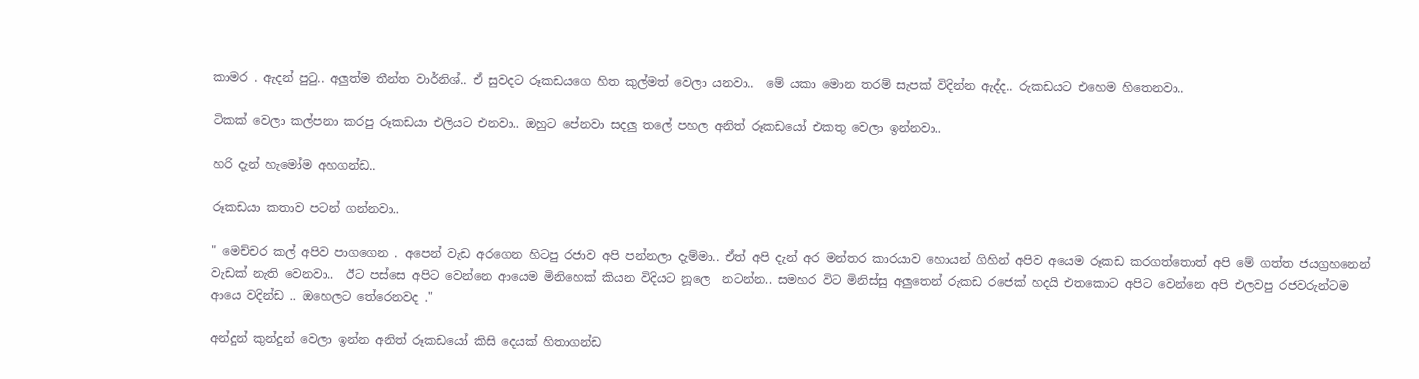කාමර . ඇදන් පුටු.. අලුත්ම තීන්ත වාර්නිශ්.. ඒ සුවදට රූකඩයගෙ හිත කුල්මත් වෙලා යනවා..  මේ යකා මොන තරම් සැපක් විදින්න ඇද්ද.. රුකඩයට එහෙම හිතෙනවා..

ටිකක් වෙලා කල්පනා කරපු රූකඩයා එලියට එනවා.. ඔහුට පේනවා සදලු තලේ පහල අනිත් රූකඩයෝ එකතු වෙලා ඉන්නවා..

හරි දැන් හැමෝම අහගන්ඩ..

රූකඩයා කතාව පටන් ගන්නවා..

" මෙච්චර කල් අපිව පාගගෙන . අපෙන් වැඩ අරගෙන හිටපු රජාව අපි පන්නලා දැම්මා.. ඒත් අපි දැන් අර මන්තර කාරයාව හොයන් ගිහින් අපිව අයෙම රූකඩ කරගත්තොත් අපි මේ ගත්ත ජයග්‍රහනෙන් වැඩක් නැති වෙනවා..  ඊට පස්සෙ අපිට වෙන්නෙ ආයෙම මිනිහෙක් කියන විදියට නූලෙ  නටන්න.. සමහර විට මිනිස්සු අලුතෙන් රුකඩ රජෙක් හදයි එතකොට අපිට වෙන්නෙ අපි එලවපු රජවරුන්ටම ආයෙ වදින්ඩ .. ඔහෙලට තේරෙනවද ."

අන්දුන් කුන්දුන් වෙලා ඉන්න අනිත් රූකඩයෝ කිසි දෙයක් හිතාගන්ඩ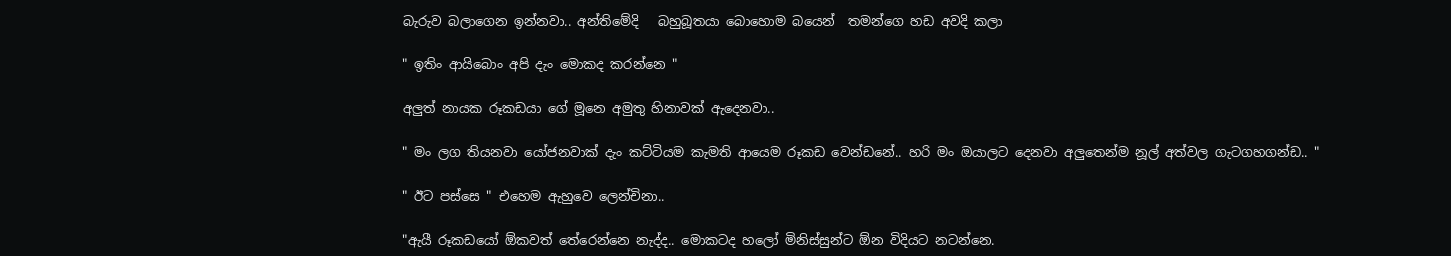බැරුව බලාගෙන ඉන්නවා.. අන්තිමේදි   බහුබූතයා බොහොම බයෙන්  තමන්ගෙ හඩ අවදි කලා

" ඉතිං ආයිබොං අපි දැං මොකද කරන්නෙ "

අලුත් නායක රූකඩයා ගේ මූනෙ අමුතු හිනාවක් ඇදෙනවා..

" මං ලග තියනවා යෝජනවාක් දැං කට්ටියම කැමති ආයෙම රූකඩ වෙන්ඩනේ.. හරි මං ඔයාලට දෙනවා අලුතෙන්ම නූල් අත්වල ගැටගහගන්ඩ.. "

" ඊට පස්සෙ " එහෙම ඇහුවෙ ලෙන්චිනා..

"ඇයී රූකඩයෝ ඕකවත් තේරෙන්නෙ නැද්ද.. මොකටද හලෝ මිනිස්සුන්ට ඕන විදියට නටන්නෙ.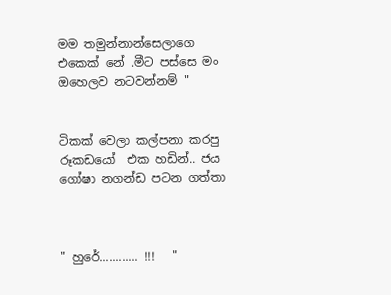මම තමුන්නාන්සෙලාගෙ එකෙක් නේ .මීට පස්සෙ මං ඔහෙලව නටවන්නම් "


ටිකක් වෙලා කල්පනා කරපු රූකඩයෝ  එක හඩින්.. ජය ගෝෂා නගන්ඩ පටන ගත්තා



" හුරේ............ !!!   "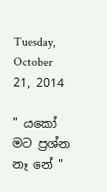Tuesday, October 21, 2014

" යකෝ මට ප්‍රශ්න නෑ නේ "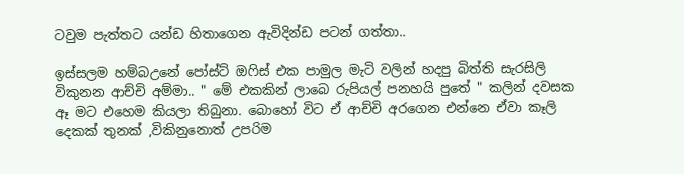ටවුම පැත්තට යන්ඩ හිතාගෙන ඇවිදින්ඩ පටන් ගත්තා..

ඉස්සලම හම්බඋනේ පෝස්ට් ඔෆිස් එක පාමුල මැටි වලින් හදපු බිත්ති සැරසිලි විකුනන ආච්චි අම්මා.. " මේ එකකින් ලාබෙ රුපියල් පනහයි පුතේ " කලින් දවසක ඈ මට එහෙම කියලා තිබුනා. බොහෝ විට ඒ ආච්චි අරගෙන එන්නෙ ඒවා කෑලි දෙකක් තුනක් ,විකිනුනොත් උපරිම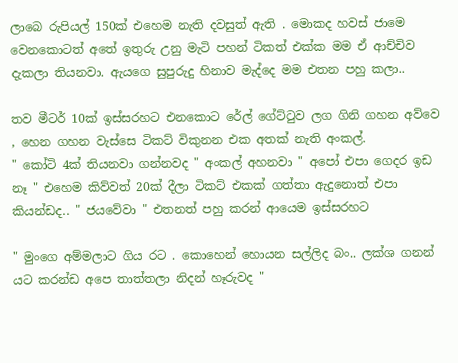ලාබෙ රුපියල් 150ක් එහෙම නැති දවසුත් ඇති . මොකද හවස් ජාමෙ වෙනකොටත් අතේ ඉතුරු උනු මැටි පහන් ටිකත් එක්ක මම ඒ ආච්චිව දැකලා තියනවා. ඇයගෙ සුපුරුදු හිනාව මැද්දෙ මම එතන පහු කලා..

තව මීටර් 10ක් ඉස්සරහට එනකොට රේල් ගේට්ටුව ලග ගිනි ගහන අව්වෙ , හෙන ගහන වැස්සෙ ටිකට් විකුනන එක අතක් නැති අංකල්.
" කෝටි 4ක් තියනවා ගන්නවද " අංකල් අහනවා " අපෝ එපා ගෙදර ඉඩ නෑ " එහෙම කිව්වත් 20ක් දීලා ටිකට් එකක් ගත්තා ඇදුනොත් එපා කියන්ඩද.. " ජයවේවා " එතනත් පහු කරන් ආයෙම ඉස්සරහට

" මුංගෙ අම්මලාට ගිය රට . කොහෙන් හොයන සල්ලිද බං.. ලක්ශ ගනන් යට කරන්ඩ අපෙ තාත්තලා නිදන් හෑරුවද "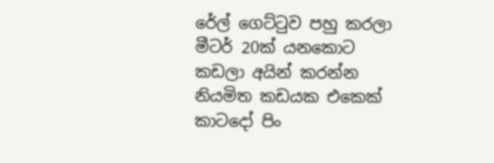රේල් ගෙට්ටුව පහු කරලා මීටර් 20ක් යනකොට කඩලා අයින් කරන්න නියමිත කඩයක එකෙක් කාටදෝ පිං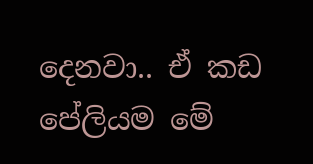දෙනවා.. ඒ කඩ පේලියම මේ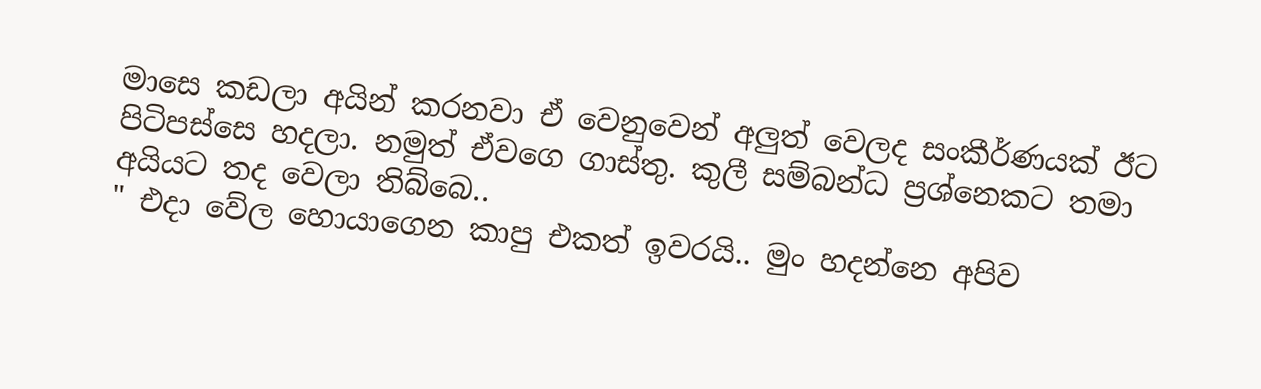මාසෙ කඩලා අයින් කරනවා ඒ වෙනුවෙන් අලුත් වෙලද සංකීර්ණයක් ඊට පිටිපස්සෙ හදලා. නමුත් ඒවගෙ ගාස්තු. කුලී සම්බන්ධ ප්‍රශ්නෙකට තමා අයියට තද වෙලා තිබ්බෙ..
" එදා වේල හොයාගෙන කාපු එකත් ඉවරයි.. මුං හදන්නෙ අපිව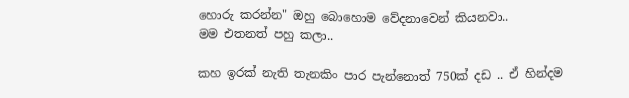හොරු කරන්න" ඔහු බොහොම වේදනාවෙන් කියනවා..
මම එතනත් පහු කලා..

කහ ඉරක් නැති තැනකිං පාර පැන්නොත් 750ක් දඩ .. ඒ හින්දම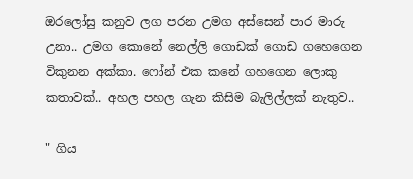ඔරලෝසු කනුව ලග පරන උමග අස්සෙන් පාර මාරු උනා.. උමග කොනේ නෙල්ලි ගොඩක් ගොඩ ගහෙගෙන විකුනන අක්කා. ෆෝන් එක කනේ ගහගෙන ලොකු කතාවක්.. අහල පහල ගැන කිසිම බැලිල්ලක් නැතුව..

" ගිය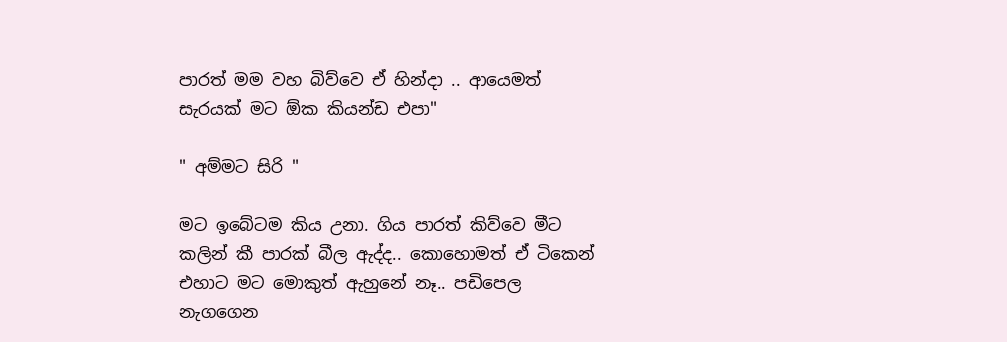පාරත් මම වහ බිව්වෙ ඒ හින්දා .. ආයෙමත් සැරයක් මට ඕක කියන්ඩ එපා"

" අම්මට සිරි "

මට ඉබේටම කිය උනා. ගිය පාරත් කිව්වෙ මීට කලින් කී පාරක් බීල ඇද්ද.. කොහොමත් ඒ ටිකෙන් එහාට මට මොකුත් ඇහුනේ නෑ.. පඩිපෙල නැගගෙන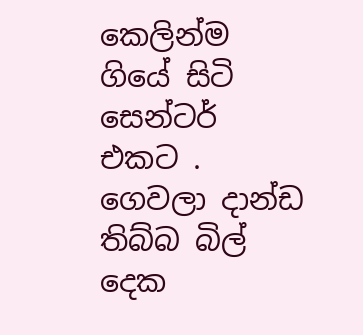කෙලින්ම ගියේ සිටි සෙන්ටර් එකට . ගෙවලා දාන්ඩ තිබ්බ බිල් දෙක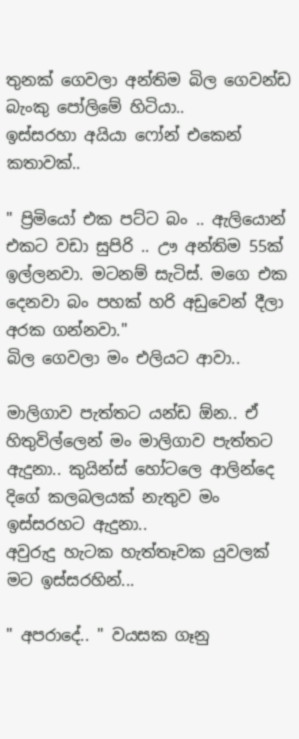තුනක් ගෙවලා අන්තිම බිල ගෙවන්ඩ බැංකු පෝලිමේ හිටියා..
ඉස්සරහා අයියා ෆෝන් එකෙන් කතාවක්..

" ප්‍රිමියෝ එක පට්ට බං .. ඇලියොන් එකට වඩා සුපිරි .. ඌ අන්තිම 55ක් ඉල්ලනවා. මටනම් සැටිස්. මගෙ එක දෙනවා බං පහක් හරි අඩුවෙන් දීලා අරක ගන්නවා."
බිල ගෙවලා මං එලියට ආවා..

මාලිගාව පැත්තට යන්ඩ ඕන.. ඒ හිතුවිල්ලෙන් මං මාලිගාව පැත්තට ඇදුනා.. කුයින්ස් හෝටලෙ ආලින්දෙ දිගේ කලබලයක් නැතුව මං ඉස්සරහට ඇදුනා..
අවුරුදු හැටක හැත්තෑවක යුවලක් මට ඉස්සරහින්...

" අපරාදේ.. " වයසක ගෑනු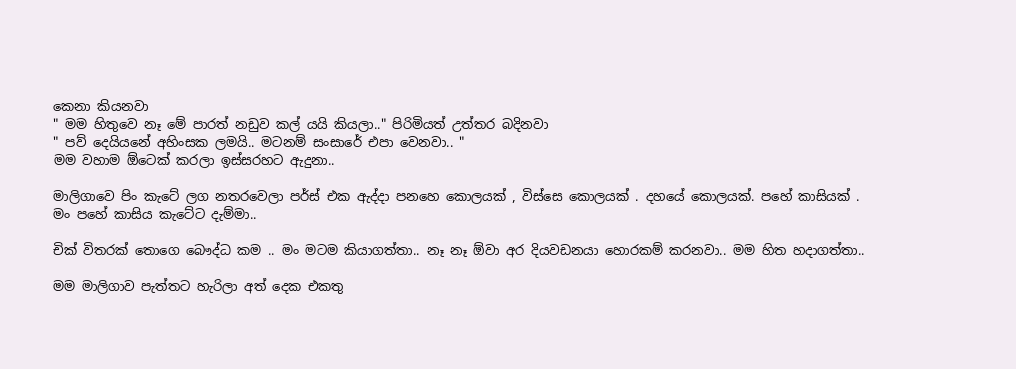කෙනා කියනවා
" මම හිතුවෙ නෑ මේ පාරත් නඩුව කල් යයි කියලා.." පිරිමියත් උත්තර බදිනවා
" පව් දෙයියනේ අහිංසක ලමයි.. මටනම් සංසාරේ එපා වෙනවා.. "
මම වහාම ඕටෙක් කරලා ඉස්සරහට ඇදුනා..

මාලිගාවෙ පිං කැටේ ලග නතරවෙලා පර්ස් එක ඇද්දා පනහෙ කොලයක් , විස්සෙ කොලයක් . දහයේ කොලයක්. පහේ කාසියක් .
මං පහේ කාසිය කැටේට දැම්මා..

චික් විතරක් තොගෙ බෞද්ධ කම .. මං මටම කියාගත්තා.. නෑ නෑ ඕවා අර දියවඩනයා හොරකම් කරනවා.. මම හිත හදාගත්තා..

මම මාලිගාව පැත්තට හැරිලා අත් දෙක එකතු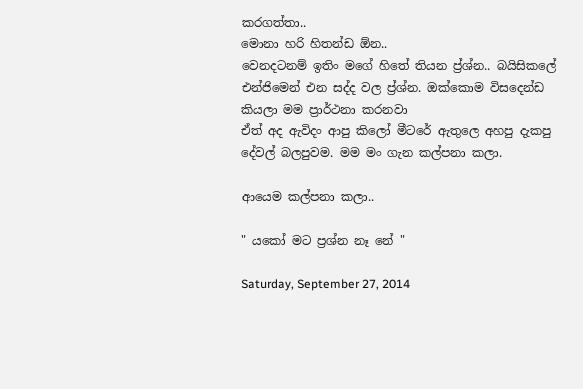කරගත්තා..
මොනා හරි හිතන්ඩ ඕන..
වෙනදටනම් ඉතිං මගේ හිතේ තියන ප්‍ර්ශ්න.. බයිසිකලේ එන්ජිමෙන් එන සද්ද වල ප්‍ර්ශ්න. ඔක්කොම විසදෙන්ඩ කියලා මම ප්‍රාර්ථනා කරනවා
ඒත් අද ඇවිදං ආපු කිලෝ මීටරේ ඇතුලෙ අහපු දැකපු දේවල් බලපුවම. මම මං ගැන කල්පනා කලා.

ආයෙම කල්පනා කලා..

" යකෝ මට ප්‍රශ්න නෑ නේ "

Saturday, September 27, 2014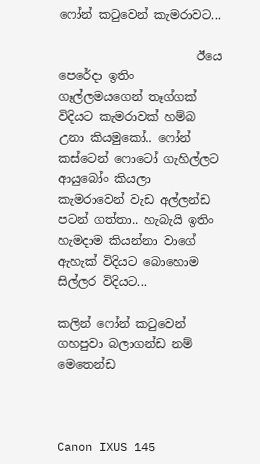ෆෝන් කටුවෙන් කැමරාවට...

                       ඊයෙ පෙරේදා ඉතිං ගෑල්ලමයගෙන් තෑග්ගක් විදියට කැමරාවක් හම්බ උනා කියමුකෝ.. ෆෝන් කස්ටෙන් ෆොටෝ ගැහිල්ලට    ආයුබෝං කියලා කැමරාවෙන් වැඩ අල්ලන්ඩ පටන් ගත්තා.. හැබැයි ඉතිං හැමදාම කියන්නා වාගේ ඇහැක් විදියට බොහොම සිල්ලර විදියට...

කලින් ෆෝන් කටුවෙන් ගහපුවා බලාගන්ඩ නම් මෙතෙන්ඩ



Canon IXUS 145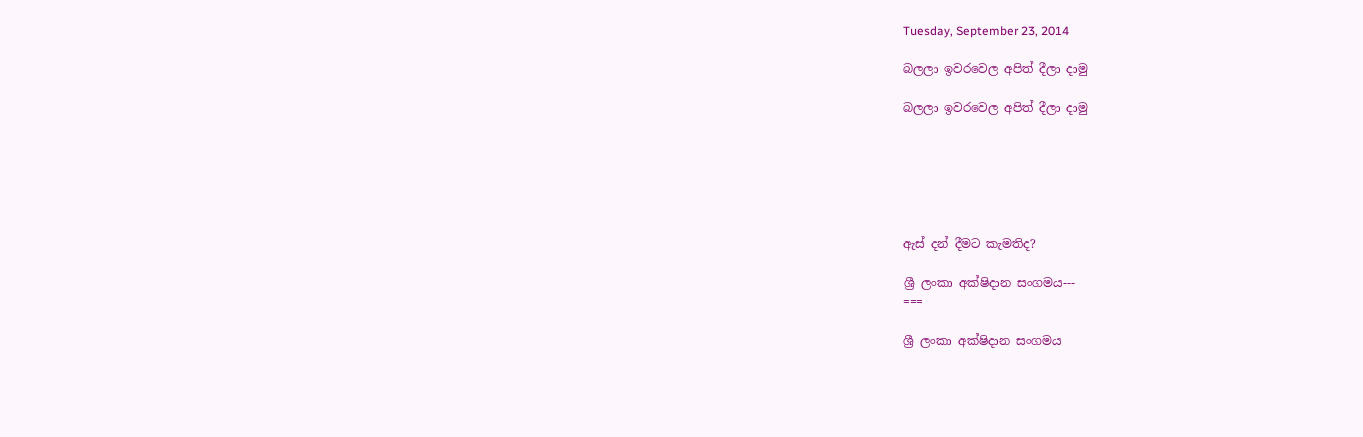Tuesday, September 23, 2014

බලලා ඉවරවෙල අපිත් දීලා දාමු

බලලා ඉවරවෙල අපිත් දීලා දාමු






ඇස් දන් දීමට කැමතිද?

ශ්‍රී ලංකා අක්ෂිදාන සංගමය---
===

ශ්‍රී ලංකා අක්ෂිදාන සංගමය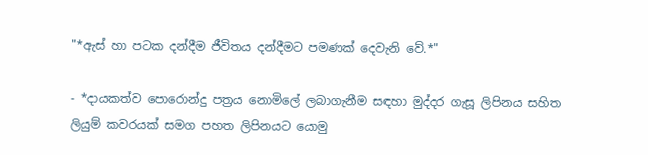"*ඇස් හා පටක දන්දීම ජීවිතය දන්දීමට පමණක් දෙවැනි වේ.*"

- *දායකත්ව පොරොන්දු පත්‍රය නොමිලේ ලබාගැනීම සඳහා මුද්දර ගැසූ ලිපිනය සහිත
ලියුම් කවරයක් සමග පහත ලිපිනයට යොමු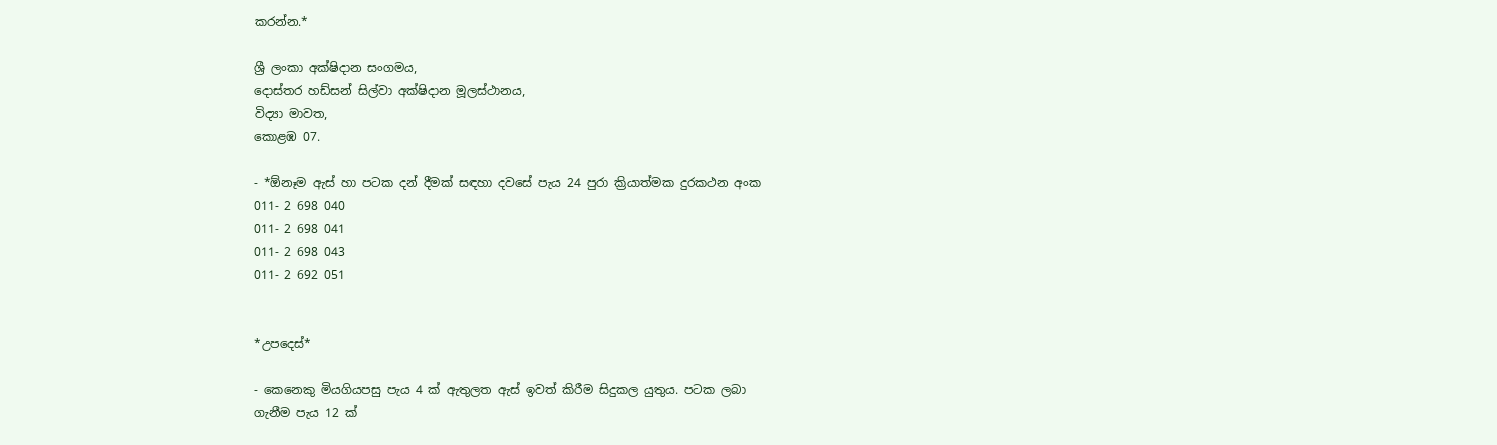කරන්න.*

ශ්‍රී ලංකා අක්ෂිදාන සංගමය,
දොස්තර හඩ්සන් සිල්වා අක්ෂිදාන මූලස්ථානය,
විද්‍යා මාවත,
කොළඹ 07.

- *ඕනෑම ඇස් හා පටක දන් දීමක් සඳහා දවසේ පැය 24 පුරා ක්‍රියාත්මක දුරකථන අංක
011- 2 698 040
011- 2 698 041
011- 2 698 043
011- 2 692 051


*උපදෙස්*

- කෙනෙකු මියගියපසු පැය 4 ක් ඇතුලත ඇස් ඉවත් කිරීම සිදුකල යුතුය. පටක ලබා
ගැනීම පැය 12 ක්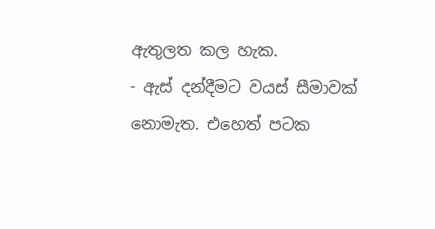ඇතුලත කල හැක.
- ඇස් දන්දීමට වයස් සීමාවක් නොමැත. එහෙත් පටක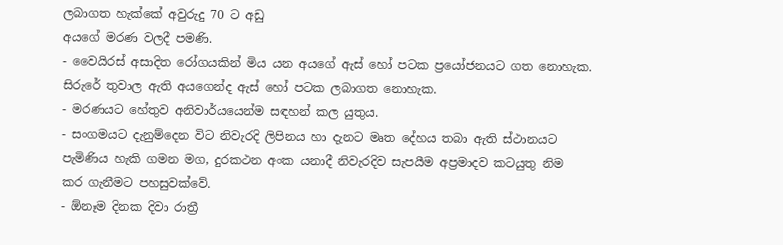ලබාගත හැක්කේ අවුරුදු 70 ට අඩු
අයගේ මරණ වලදී පමණි.
- වෛයිරස් අසාදිත රෝගයකින් මිය යන අයගේ ඇස් හෝ පටක ප්‍රයෝජනයට ගත නොහැක.
සිරුරේ තුවාල ඇති අයගෙන්ද ඇස් හෝ පටක ලබාගත නොහැක.
- මරණයට හේතුව අනිවාර්යයෙන්ම සඳහන් කල යුතුය.
- සංගමයට දැනුම්දෙන විට නිවැරදි ලිපිනය හා දැනට මෘත දේහය තබා ඇති ස්ථානයට
පැමිණිය හැකි ගමන මග, දුරකථන අංක යනාදී නිවැරදිව සැපයීම අප්‍රමාදව කටයුතු නිම
කර ගැනීමට පහසුවක්වේ.
- ඕනෑම දිනක දිවා රාත්‍රී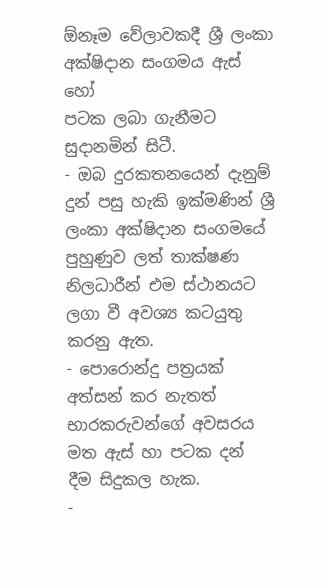ඕනෑම වේලාවකදී ශ්‍රී ලංකා අක්ෂිදාන සංගමය ඇස් හෝ
පටක ලබා ගැනීමට සුදානමින් සිටී.
- ඔබ දුරකතනයෙන් දැනුම් දුන් පසු හැකි ඉක්මණින් ශ්‍රී ලංකා අක්ෂිදාන සංගමයේ
පුහුණුව ලත් තාක්ෂණ නිලධාරීන් එම ස්ථානයට ලගා වී අවශ්‍ය කටයුතු කරනු ඇත.
- පොරොන්දු පත්‍රයක් අත්සන් කර නැතත් භාරකරුවන්ගේ අවසරය මත ඇස් හා පටක දන්
දීම සිදුකල හැක.
-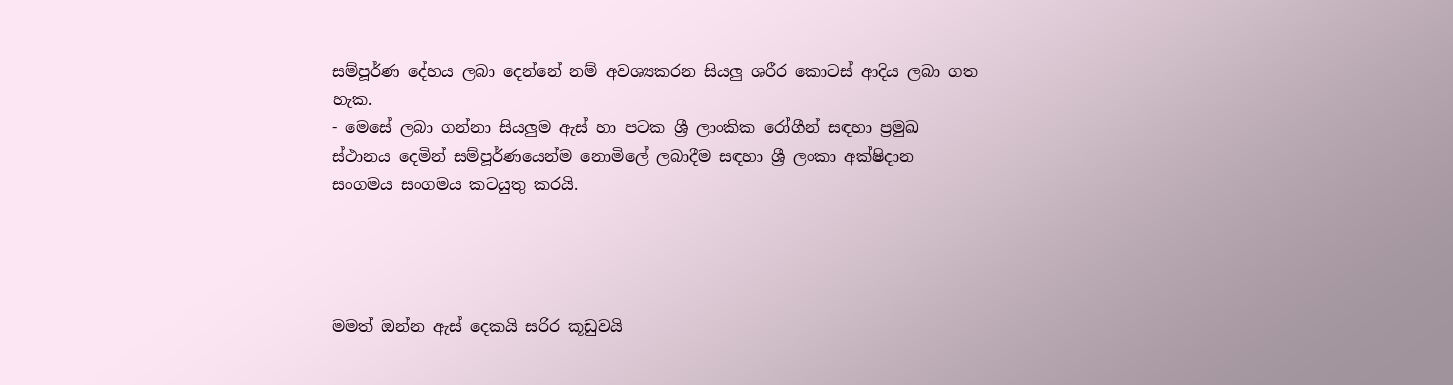සම්පූර්ණ දේහය ලබා දෙන්නේ නම් අවශ්‍යකරන සියලු ශරීර කොටස් ආදිය ලබා ගත
හැක.
- මෙසේ ලබා ගන්නා සියලුම ඇස් හා පටක ශ්‍රී ලාංකික රෝගීන් සඳහා ප්‍රමුඛ
ස්ථානය දෙමින් සම්පූර්ණයෙන්ම නොමිලේ ලබාදීම සඳහා ශ්‍රී ලංකා අක්ෂිදාන
සංගමය සංගමය කටයුතු කරයි.




මමත් ඔන්න ඇස් දෙකයි සරිර කූඩුවයි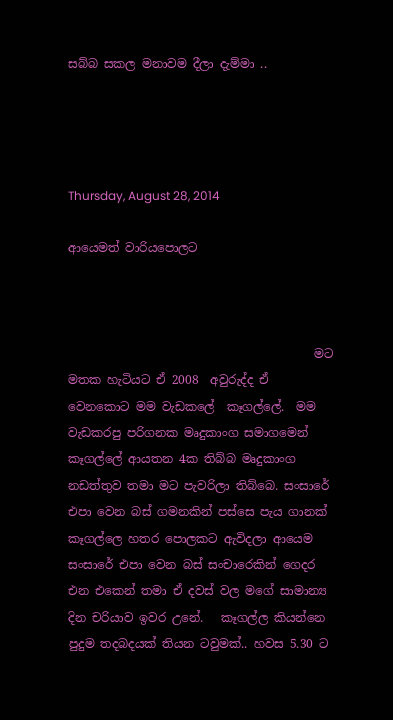සබ්බ සකල මනාවම දීලා දැම්මා ..




Thursday, August 28, 2014

ආයෙමත් වාරියපොලට



                                         මට මතක හැටියට ඒ 2008  අවුරුද්ද ඒ වෙනකොට මම වැඩකලේ  කෑගල්ලේ.  මම වැඩකරපු පරිගනක මෘදුකාංග සමාගමෙන් කෑගල්ලේ ආයතන 4ක තිබ්බ මෘදුකාංග නඩත්තුව තමා මට පැවරිලා තිබ්බෙ. සංසාරේ එපා වෙන බස් ගමනකින් පස්සෙ පැය ගානක් කෑගල්ලෙ හතර පොලකට ඇවිදලා ආයෙම සංසාරේ එපා වෙන බස් සංචාරෙකින් ගෙදර එන එකෙන් තමා ඒ දවස් වල මගේ සාමාන්‍ය දින චරියාව ඉවර උනේ.   කෑගල්ල කියන්නෙ පුදුම තදබදයක් තියන ටවුමක්.. හවස 5.30 ට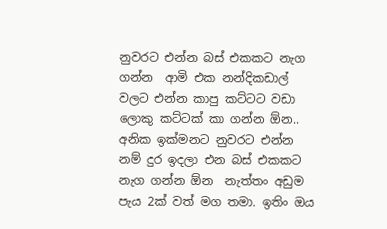නුවරට එන්න බස් එකකට නැග ගන්න  ආමි එක නන්දිකඩාල් වලට එන්න කාපු කට්ටට වඩා ලොකු කට්ටක් කා ගන්න ඕන.. අනික ඉක්මනට නුවරට එන්න නම් දුර ඉදලා එන බස් එකකට නැග ගන්න ඕන  නැත්තං අඩුම පැය 2ක් වත් මග තමා. ඉතිං ඔය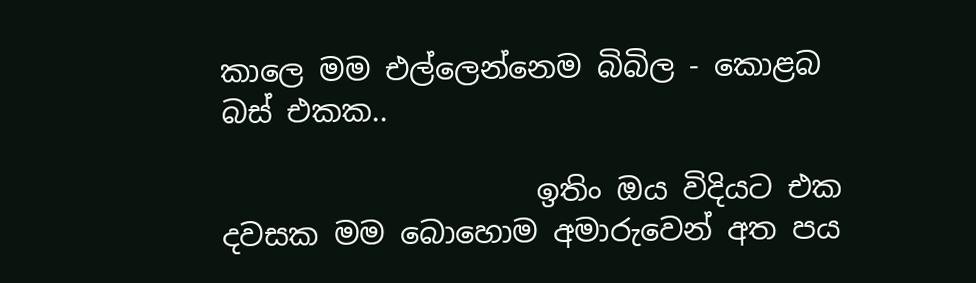කාලෙ මම එල්ලෙන්නෙම බිබිල - කොළබ බස් එකක..

                     ඉතිං ඔය විදියට එක දවසක මම බොහොම අමාරුවෙන් අත පය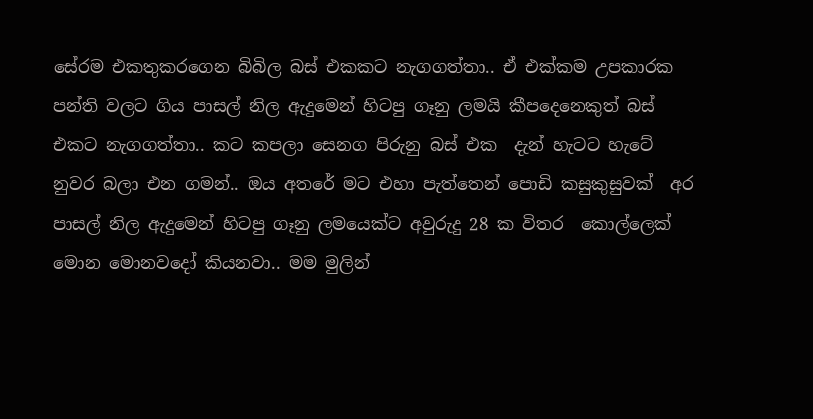සේරම එකතුකරගෙන බිබිල බස් එකකට නැගගත්තා.. ඒ එක්කම උපකාරක පන්ති වලට ගිය පාසල් නිල ඇදුමෙන් හිටපු ගෑනු ලමයි කීපදෙනෙකුත් බස් එකට නැගගත්තා.. කට කපලා සෙනග පිරුනු බස් එක  දැන් හැටට හැටේ නුවර බලා එන ගමන්.. ඔය අතරේ මට එහා පැත්තෙන් පොඩි කසුකුසුවක්  අර පාසල් නිල ඇදුමෙන් හිටපු ගෑනු ලමයෙක්ට අවුරුදු 28 ක විතර  කොල්ලෙක් මොන මොනවදෝ කියනවා.. මම මුලින්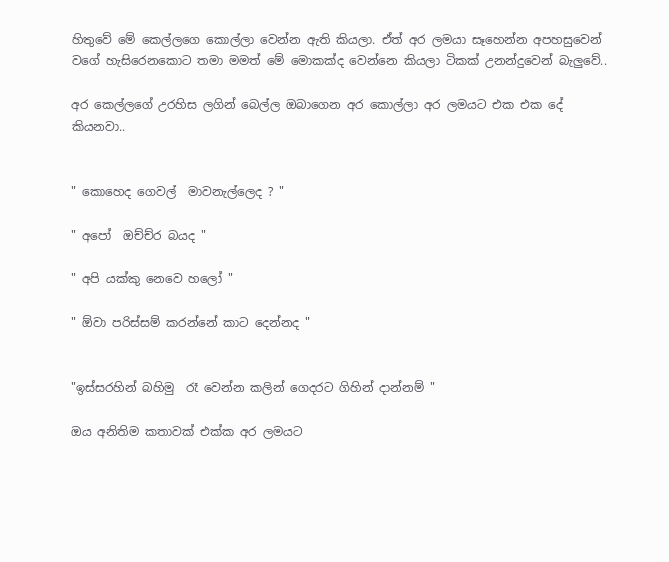හිතුවේ මේ කෙල්ලගෙ කොල්ලා වෙන්න ඇති කියලා. ඒත් අර ලමයා සෑහෙන්න අපහසුවෙන් වගේ හැසිරෙනකොට තමා මමත් මේ මොකක්ද වෙන්නෙ කියලා ටිකක් උනන්දුවෙන් බැලුවේ..

අර කෙල්ලගේ උරහිස ලගින් බෙල්ල ඔබාගෙන අර කොල්ලා අර ලමයට එක එක දේ කියනවා..


" කොහෙද ගෙවල්  මාවනැල්ලෙද ? "

" අපෝ  ඔච්ච්ර බයද "

" අපි යක්කු නෙවෙ හලෝ "

" ඕවා පරිස්සම් කරන්නේ කාට දෙන්නද "


"ඉස්සරහින් බහිමු  රෑ වෙන්න කලින් ගෙදරට ගිහින් දාන්නම් "

ඔය අනිතිම කතාවක් එක්ක අර ලමයට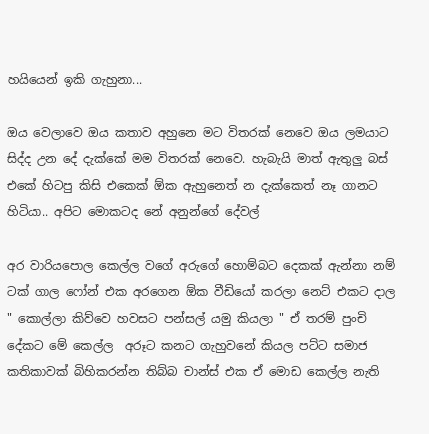හයියෙන් ඉකි ගැහුනා...

ඔය වෙලාවෙ ඔය කතාව අහුනෙ මට විතරක් නෙවෙ ඔය ලමයාට සිද්ද උන දේ දැක්කේ මම විතරක් නෙවෙ. හැබැයි මාත් ඇතුලු බස් එකේ හිටපු කිසි එකෙක් ඕක ඇහුනෙත් න දැක්කෙත් නෑ ගානට හිටියා.. අපිට මොකටද නේ අනුන්ගේ දේවල්

අර වාරියපොල කෙල්ල වගේ අරුගේ හොම්බට දෙකක් ඇන්නා නම් ටක් ගාල ෆෝන් එක අරගෙන ඕක වීඩියෝ කරලා නෙට් එකට දාල  " කොල්ලා කිව්වෙ හවසට පන්සල් යමු කියලා " ඒ තරම් පුංචි දේකට මේ කෙල්ල  අරූට කනට ගැහුවනේ කියල පට්ට සමාජ කතිකාවක් බිහිකරන්න තිබ්බ චාන්ස් එක ඒ මොඩ කෙල්ල නැති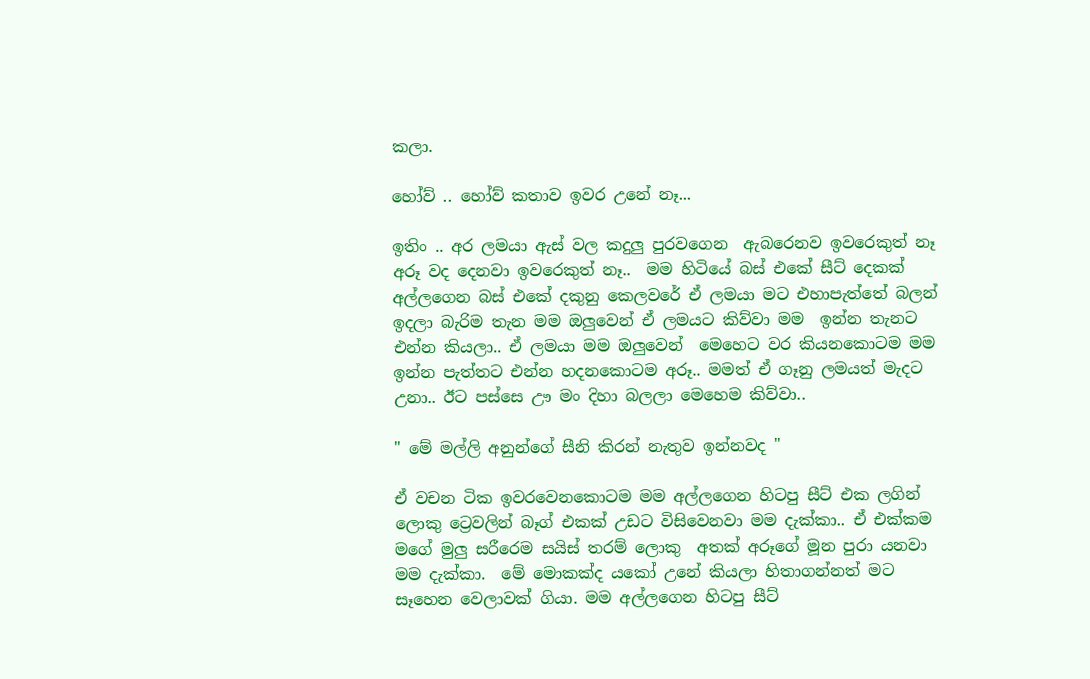කලා.

හෝව් .. හෝව් කතාව ඉවර උනේ නෑ...

ඉතිං .. අර ලමයා ඇස් වල කදුලු පුරවගෙන  ඇබරෙනව ඉවරෙකුත් නෑ අරූ වද දෙනවා ඉවරෙකුත් නෑ..  මම හිටියේ බස් එකේ සීට් දෙකක් අල්ලගෙන බස් එකේ දකුනු කෙලවරේ ඒ ලමයා මට එහාපැත්තේ බලන් ඉදලා බැරිම තැන මම ඔලුවෙන් ඒ ලමයට කිව්වා මම  ඉන්න තැනට එන්න කියලා.. ඒ ලමයා මම ඔලුවෙන්  මෙහෙට වර කියනකොටම මම ඉන්න පැත්තට එන්න හදනකොටම අරූ.. මමත් ඒ ගෑනු ලමයත් මැදට උනා.. ඊට පස්සෙ ඌ මං දිහා බලලා මෙහෙම කිව්වා..

" මේ මල්ලි අනුන්ගේ සීනි කිරන් නැතුව ඉන්නවද "

ඒ වචන ටික ඉවරවෙනකොටම මම අල්ලගෙන හිටපු සීට් එක ලගින් ලොකු ට්‍රෙවලින් බෑග් එකක් උඩට විසිවෙනවා මම දැක්කා.. ඒ එක්කම මගේ මුලු සරීරෙම සයිස් තරම් ලොකු  අතක් අරූගේ මූන පුරා යනවා මම දැක්කා.  මේ මොකක්ද යකෝ උනේ කියලා හිතාගන්නත් මට සෑහෙන වෙලාවක් ගියා. මම අල්ලගෙන හිටපු සීට්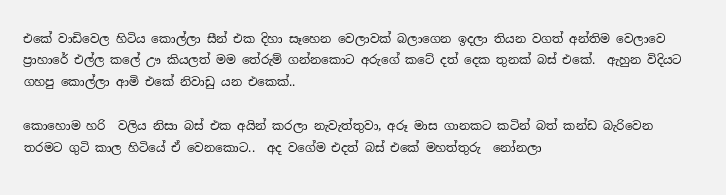එකේ වාඩිවෙල හිටිය කොල්ලා සීන් එක දිහා සෑහෙන වෙලාවක් බලාගෙන ඉදලා තියන වගත් අන්තිම වෙලාවෙ ප්‍රාහාරේ එල්ල කලේ ඌ කියලත් මම තේරුම් ගන්නකොට අරුගේ කටේ දත් දෙක තුනක් බස් එකේ.  ඇහුන විදියට ගහපු කොල්ලා ආමි එකේ නිවාඩු යන එකෙක්..

කොහොම හරි  වලිය නිසා බස් එක අයින් කරලා නැවැත්තුවා, අරූ මාස ගානකට කටින් බත් කන්ඩ බැරිවෙන තරමට ගුටි කාල හිටියේ ඒ වෙනකොට..  අද වගේම එදත් බස් එකේ මහත්තුරු  නෝනලා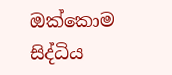ඔක්කොම සිද්ධිය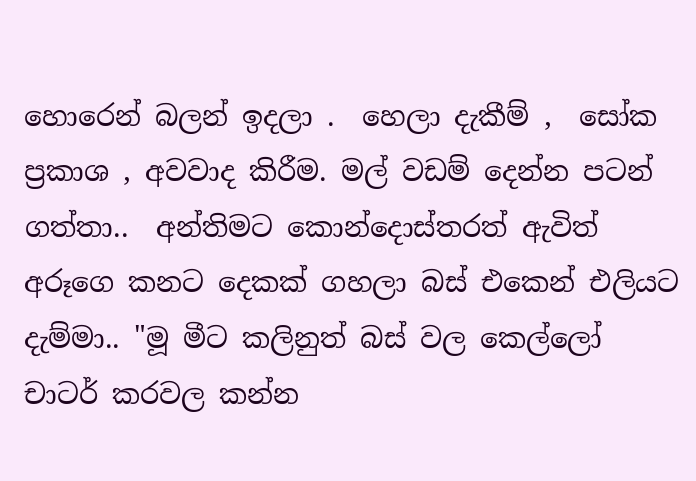හොරෙන් බලන් ඉදලා .  හෙලා දැකීම් ,  සෝක ප්‍රකාශ , අවවාද කිරීම. මල් වඩම් දෙන්න පටන් ගත්තා..  අන්තිමට කොන්දොස්තරත් ඇවිත් අරූගෙ කනට දෙකක් ගහලා බස් එකෙන් එලියට දැම්මා.. "මූ මීට කලිනුත් බස් වල කෙල්ලෝ චාටර් කරවල කන්න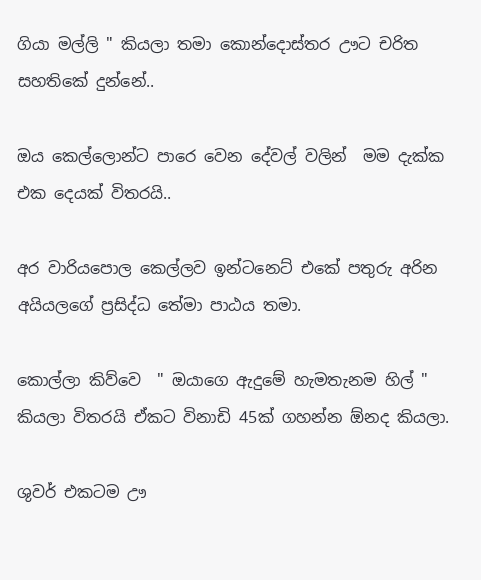ගියා මල්ලි " කියලා තමා කොන්දොස්තර ඌට චරිත සහතිකේ දුන්නේ..

ඔය කෙල්ලොන්ට පාරෙ වෙන දේවල් වලින්  මම දැක්ක එක දෙයක් විතරයි..

අර වාරියපොල කෙල්ලව ඉන්ටනෙට් එකේ පතුරු අරින අයියලගේ ප්‍රසිද්ධ තේමා පාඨය තමා.

කොල්ලා කිව්වෙ  " ඔයාගෙ ඇදුමේ හැමතැනම හිල් " කියලා විතරයි ඒකට විනාඩි 45ක් ගහන්න ඕනද කියලා.

ශුවර් එකටම ඌ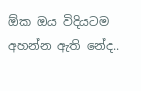ඕක ඔය විදියටම අහන්න ඇති නේද..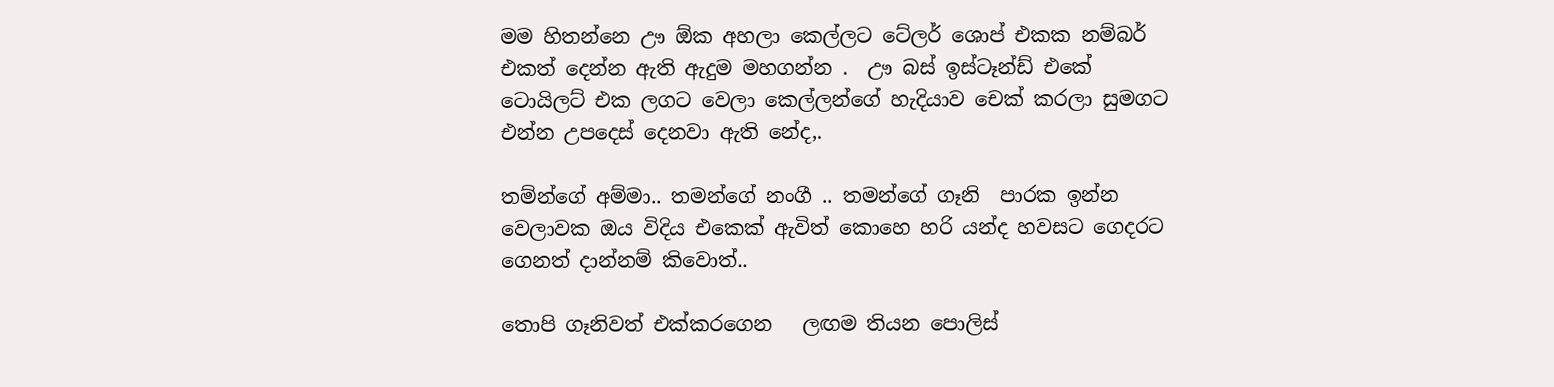මම හිතන්නෙ ඌ ඕක අහලා කෙල්ලට ටේලර් ශොප් එකක නම්බර් එකත් දෙන්න ඇති ඇදුම මහගන්න .  ඌ බස් ඉස්ටෑන්ඩ් එකේ ටොයිලට් එක ලගට වෙලා කෙල්ලන්ගේ හැදියාව චෙක් කරලා සුමගට එන්න උපදෙස් දෙනවා ඇති නේද,.

තම්න්ගේ අම්මා.. තමන්ගේ නංගී .. තමන්ගේ ගෑනි  පාරක ඉන්න වෙලාවක ඔය විදිය එකෙක් ඇවිත් කොහෙ හරි යන්ද හවසට ගෙදරට ගෙනත් දාන්නම් කිවොත්..

තොපි ගෑනිවත් එක්කරගෙන   ලඟම තියන පොලිස්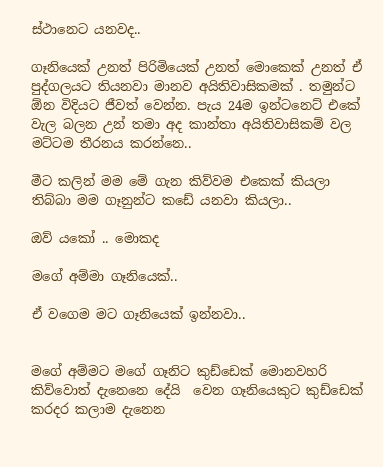ස්ථානෙට යනවද..

ගෑනියෙක් උනත් පිරිමියෙක් උනත් මොකෙක් උනත් ඒ පුද්ගලයට තියනවා මානව අයිතිවාසිකමක් . තමුන්ට ඕන විදියට ජීවත් වෙන්න. පැය 24ම ඉන්ටනෙට් එකේ  වැල බලන උන් තමා අද කාන්තා අයිතිවාසිකම් වල මට්ටම තීරනය කරන්නෙ..

මීට කලින් මම මේ ගැන කිව්වම එකෙක් කියලා තිබ්බා මම ගෑනුන්ට කඩේ යනවා කියලා..

ඔව් යකෝ .. මොකද

මගේ අම්මා ගෑනියෙක්..

ඒ වගෙම මට ගෑනියෙක් ඉන්නවා..


මගේ අම්මට මගේ ගෑනිට කුඩ්ඩෙක් මොනවහරි කිව්වොත් දැනෙනෙ දේයි  වෙන ගෑනියෙකුට කුඩ්ඩෙක් කරදර කලාම දැනෙන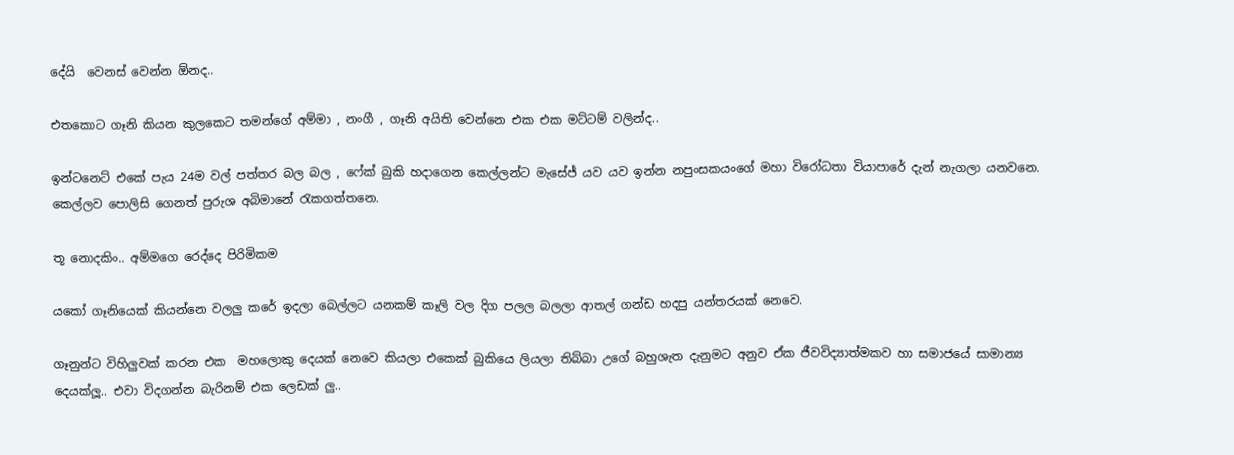දේයි  වෙනස් වෙන්න ඕනද..

එතකොට ගෑනි කියන කුලකෙට තමන්ගේ අම්මා , නංගී , ගෑනි අයිති වෙන්නෙ එක එක මට්ටම් වලින්ද..

ඉන්ටනෙට් එකේ පැය 24ම වල් පත්තර බල බල , ෆේක් බුකි හදාගෙන කෙල්ලන්ට මැසේජ් යව යව ඉන්න නපුංසකයංගේ මහා විරෝධතා වි‍යාපාරේ දැන් නැගලා යනවනෙ.  කෙල්ලව පොලිසි ගෙනත් පුරුශ අබිමානේ රැකගත්තනෙ.

තූ නොදකිං.. අම්මගෙ රෙද්දෙ පිරිමිකම

යකෝ ගෑනියෙක් කියන්නෙ වලලු කරේ ඉදලා බෙල්ලට යනකම් කෑලි වල දිග පලල බලලා ආතල් ගන්ඩ හදපු යන්තරයක් නෙවෙ.

ගෑනුන්ට විහිලුවක් කරන එක  මහලොකු දෙයක් නෙවෙ කියලා එකෙක් බුකියෙ ලියලා තිබ්බා උගේ බහුශැත දැනුමට අනුව ඒක ජීවවිද්‍යාත්මකව හා සමාජයේ සාමාන්‍ය දෙයක්ලූ.. එවා විදගන්න බැරිනම් එක ලෙඩක් ලු..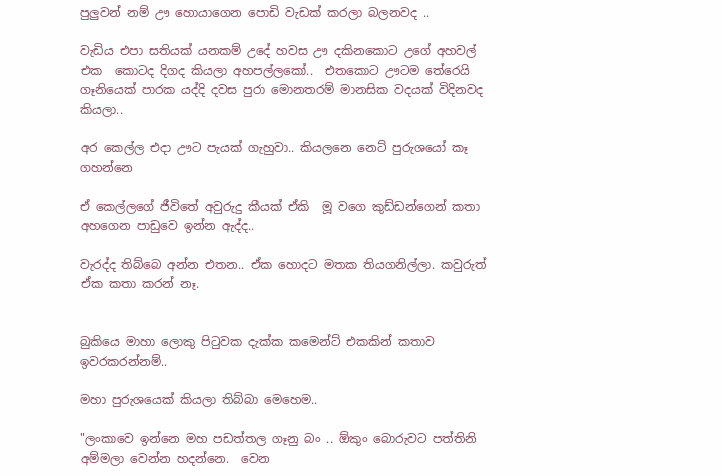පුලුවන් නම් ඌ හොයාගෙන පොඩි වැඩක් කරලා බලනවද ..

වැඩිය එපා සතියක් යනකම් උදේ හවස ඌ දකිනකොට උගේ අහවල් එක  කොටද දිගද කියලා අහපල්ලකෝ..  එතකොට ඌටම තේරෙයි  ගෑනියෙක් පාරක යද්දි දවස පුරා මොනතරම් මානසික වදයක් විදිනවද කියලා..

අර කෙල්ල එදා ඌට පැයක් ගැහුවා.. කියලනෙ නෙට් පුරුශයෝ කෑ ගහන්නෙ

ඒ කෙල්ලගේ ජීවිතේ අවුරුදු කීයක් ඒකි  මූ වගෙ කුඩ්ඩන්ගෙන් කතා අහගෙන පාඩුවෙ ඉන්න ඇද්ද..

වැරද්ද තිබ්බෙ අන්න එතන.. ඒක හොදට මතක තියගනිල්ලා. කවුරුත් ඒක කතා කරන් නෑ.


බුකියෙ මාහා ලොකු පිටුවක දැක්ක කමෙන්ට් එකකින් කතාව ඉවරකරන්නම්..

මහා පුරුශයෙක් කියලා තිබ්බා මෙහෙම..

"ලංකාවෙ ඉන්නෙ මහ පඩත්තල ගෑනු බං .. ඕකුං බොරුවට පත්තිනි අම්මලා වෙන්න හදන්නෙ.  වෙන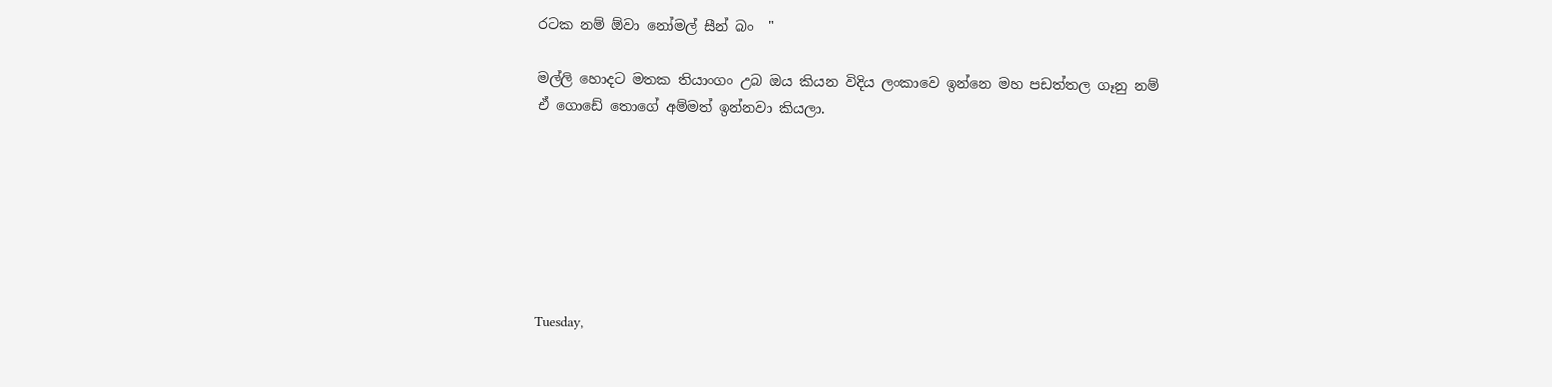රටක නම් ඕවා නෝමල් සීන් බං  "

මල්ලි හොදට මතක තියාංගං උබ ඔය කියන විදිය ලංකාවෙ ඉන්නෙ මහ පඩත්තල ගෑනු නම්  ඒ ගොඩේ තොගේ අම්මත් ඉන්නවා කියලා.







Tuesday,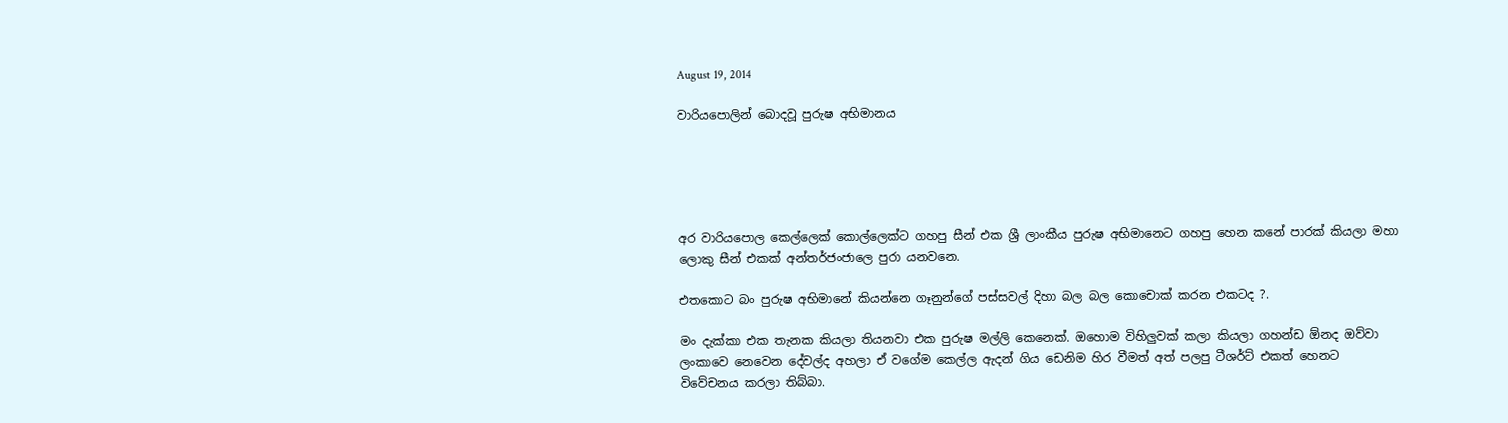August 19, 2014

වාරියපොලින් බොදවූ පුරුෂ අභිමානය





අර වාරියපොල කෙල්ලෙක් කොල්ලෙක්ට ගහපු සීන් එක ශ්‍රී ලාංකීය පුරුෂ අභිමානෙට ගහපු හෙන කනේ පාරක් කියලා මහා ලොකු සීන් එකක් අන්තර්ජංජාලෙ පුරා යනවනෙ.

එතකොට බං පුරුෂ අභිමානේ කියන්නෙ ගෑනුන්ගේ පස්සවල් දිහා බල බල කොචොක් කරන එකටද ?.

මං දැක්කා එක තැනක කියලා තියනවා එක පුරුෂ මල්ලි කෙනෙක්. ඔහොම විහිලුවක් කලා කියලා ගහන්ඩ ඕනද ඔව්වා ලංකාවෙ නෙවෙන දේවල්ද අහලා ඒ වගේම කෙල්ල ඇදන් ගිය ඩෙනිම හිර වීමත් අත් පලපු ටීශර්ට් එකත් හෙනට විවේචනය කරලා තිබ්බා.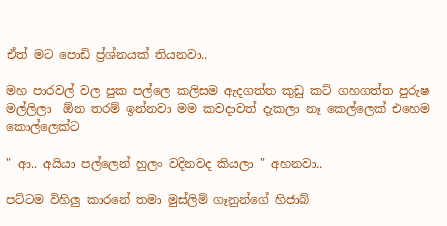ඒත් මට පොඩි ප්‍ර්ශ්නයක් තියනවා..

මහ පාරවල් වල පුක පල්ලෙ කලිසම ඇදගත්ත කුඩු කට් ගහගත්ත පුරුෂ මල්ලිලා  ඕන තරම් ඉන්නවා මම කවදාවත් දැකලා නෑ කෙල්ලෙක් එහෙම කොල්ලෙක්ට

" ආ.. අයියා පල්ලෙන් හුලං වදිනවද කියලා " අහනවා..

පට්ටම විහිලු කාරනේ තමා මුස්ලිම් ගෑනුන්ගේ හිජාබ්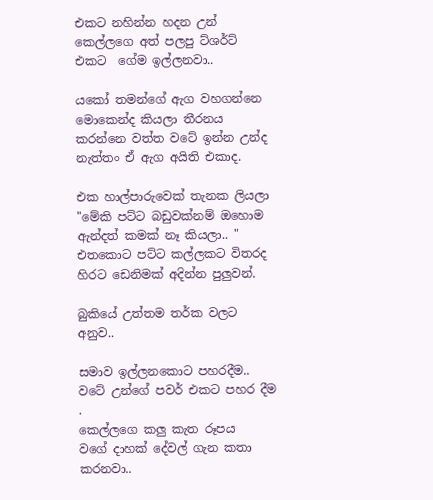එකට නහින්න හදන උන් කෙල්ලගෙ අත් පලපු ට්ශර්ට් එකට  ගේම ඉල්ලනවා..

යකෝ තමන්ගේ ඇග වහගන්නෙ මොකෙන්ද කියලා තීරනය කරන්නෙ වත්ත වටේ ඉන්න උන්ද නැත්තං ඒ ඇග අයිති එකාද.

එක හාල්පාරුවෙක් තැනක ලියලා "මේකි පට්ට බඩුවක්නම් ඔහොම ඇන්දත් කමක් නෑ කියලා.. " එතකොට පට්ට කල්ලකට විතරද හිරට ඩෙනිමක් අදින්න පුලුවන්.

බුකියේ උත්තම තර්ක වලට අනුව..

සමාව ඉල්ලනකොට පහරදීම..
වටේ උන්ගේ පවර් එකට පහර දීම .
කෙල්ලගෙ කලු කැත රූපය
වගේ දාහක් දේවල් ගැන කතා කරනවා..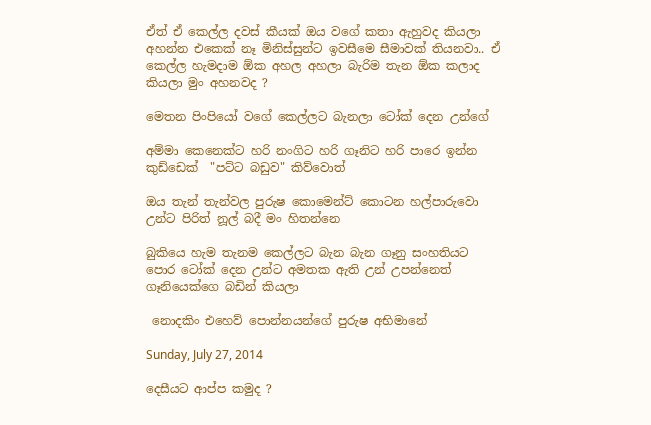ඒත් ඒ කෙල්ල දවස් කීයක් ඔය වගේ කතා ඇහුවද කියලා අහන්න එකෙක් නෑ මිනිස්සුන්ට ඉවසීමෙ සීමාවක් තියනවා.. ඒ කෙල්ල හැමදාම ඕක අහල අහලා බැරිම තැන ඕක කලාද කියලා මුං අහනවද ?

මෙතන පිංපියෝ වගේ කෙල්ලට බැනලා ටෝක් දෙන උන්ගේ

අම්මා කෙනෙක්ට හරි නංගිට හරි ගෑනිට හරි පාරෙ ඉන්න කුඩ්ඩෙක්  "පට්ට බඩුව" කිව්වොත්

ඔය තැන් තැන්වල පුරුෂ කොමෙන්ට් කොටන හල්පාරුවො උන්ට පිරිත් නූල් බදී මං හිතන්නෙ

බුකියෙ හැම තැනම කෙල්ලට බැන බැන ගෑනු සංහතියට පොර ටෝක් දෙන උන්ට අමතක ඇති උන් උපන්නෙත් ගෑනියෙක්ගෙ බඩින් කියලා

 නොදකිං එහෙව් පොන්නයන්ගේ පුරුෂ අභිමානේ

Sunday, July 27, 2014

දෙසීයට ආප්ප කමුද ?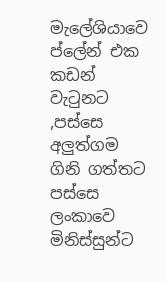මැලේශියාවෙ ප්ලේන් එක කඩන් වැටුනට ,පස්සෙ අලුත්ගම  ගිනි ගත්තට පස්සෙ ලංකාවෙ මිනිස්සුන්ට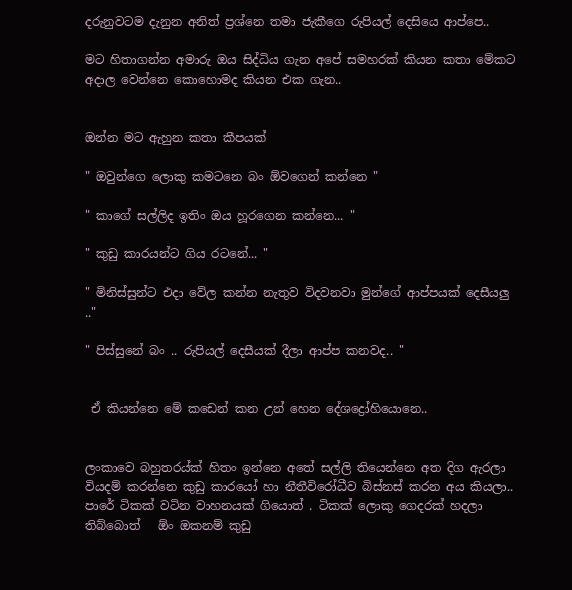දරුනුවටම දැනුන අනිත් ප්‍රශ්නෙ තමා ජැකීගෙ රුපියල් දෙසි‍යෙ ආප්පෙ..

මට හිතාගන්න අමාරු ඔය සිද්ධිය ගැන අපේ සමහරක් කියන කතා මේකට අදාල වෙන්නෙ කොහොමද කියන එක ගැන..


ඔන්න මට ඇහුන කතා කීපයක්

" ඔවුන්ගෙ ලොකු කමටනෙ බං ඕවගෙන් කන්නෙ "

" කාගේ සල්ලිද ඉතිං ඔය හූරගෙන කන්නෙ... "

" කුඩු කාරයන්ට ගිය රටනේ... "

" මිනිස්සුන්ට එදා වේල කන්න නැතුව විදවනවා මුන්ගේ ආප්පයක් දෙසීයලු .."

" පිස්සුනේ බං .. රුපියල් දෙසීයක් දීලා ආප්ප කනවද.. "


 ඒ කියන්නෙ මේ කඩෙන් කන උන් හෙන දේශද්‍රෝහියොනෙ..


ලංකාවෙ බහුතරය්ක් හිතං ඉන්නෙ අතේ සල්ලි තියෙන්නෙ අත දිග ඇරලා වියදම් කරන්නෙ කුඩු කාරයෝ හා නීතීවිරෝධීව බිස්නස් කරන අය කියලා..  පාරේ ටිකක් වටින වාහනයක් ගියොත් . ටිකක් ලොකු ගෙදරක් හදලා තිබ්බොත්   ඕං ඔකනම් කුඩු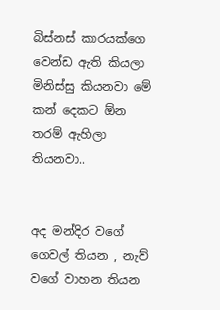බිස්නස් කාරයක්ගෙ වෙන්ඩ ඇති කියලා මිනිස්සු කියනවා මේ කන් දෙකට ඕන තරම් ඇහිලා තියනවා..


අද මන්දිර වගේ ගෙවල් තියන , නැව් වගේ වාහන තියන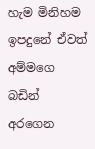හැම මිනිහම ඉපදුනේ ඒවත් අම්මගෙ බඩින් අරගෙන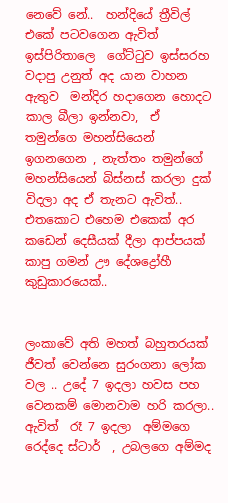නෙවේ නේ..  හන්දියේ ත්‍රීවිල් එකේ පටවගෙන ඇවිත් ඉස්පිරිතාලෙ  ගේට්ටුව ඉස්සරහ වදාපු උනුත් අද යාන වාහන ඇතුව  මන්දිර හදාගෙන හොදට කාල බීලා ඉන්නවා,  ඒ තමුන්ගෙ මහන්සියෙන් ඉගනගෙන , නැත්තං තමුන්ගේ මහන්සියෙන් බිස්නස් කරලා දුක් විදලා අද ඒ තැනට ඇවිත්.. එතකොට එහෙම එකෙක් අර කඩෙන් දෙසීයක් දීලා ආප්පයක් කාපු ගමන් ඌ දේශද්‍රෝහී කුඩුකාරයෙක්..


ලංකාවේ අති මහත් බහුතරයක් ජීවත් වෙන්නෙ සුරංගනා ලෝක වල .. උදේ 7 ඉදලා හවස පහ වෙනකම් මොනවාම හරි කරලා.. ඇවිත්  රෑ 7 ඉදලා  අම්මගෙ රෙද්දෙ ස්ටාර්  , උබලගෙ අම්මද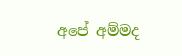අපේ අම්මද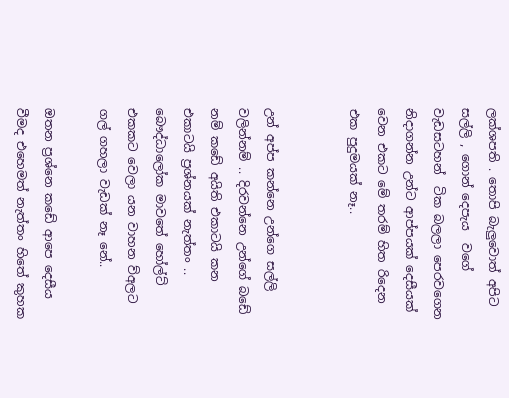ලක්ශපති . තොපි බැලුවොත් අපිට සල්ලි , ගොන් දෙපැය  වගේ වැඩසටහන්  ටික බලලා පෙරවගෙන නිදාගන්න උන්ට ආප්පයක් දෙසීයක් වෙන එකට මේ තරම් හිත රිදෙන එක පුදුමයක් නෑ..


උන් අප්ප කන්නෙ උන්ගෙ සල්ලි වලින්නම් .. දිරවන්නෙ උන්ගේ බඩේ නම් කඩේ අයිති එකාටයි කන එකාටයි ප්‍රශ්නයක් නැත්තං .. බෞද්ධාලෝක මාවතේ හෝල්ට් එකකට වෙලා යන වාහන ව්අලට ගල් ගහලා වැඩක් නෑ නේ..

ඔතන ප්‍රශ්නෙ කඩේ ආපෙ දෙසීය වීමද එහෙමත් නැත්තං හිතේ කුහක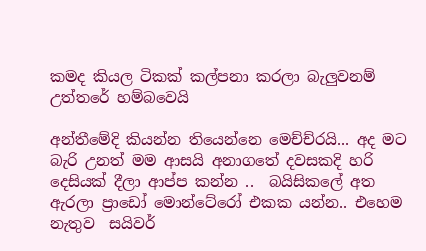කමද කියල ටිකක් කල්පනා කරලා බැලුවනම් උත්තරේ හම්බවෙයි

අන්තීමේදි කියන්න තියෙන්නෙ මෙච්ච්රයි... අද මට බැරි උනත් මම ආසයි අනාගතේ දවසකදි හරි දෙසි‍යක් දීලා ආප්ප කන්න ..  බයිසිකලේ අත ඇරලා ප්‍රාඩෝ මොන්ටේරෝ එකක යන්න.. එහෙම නැතුව  සයිවර්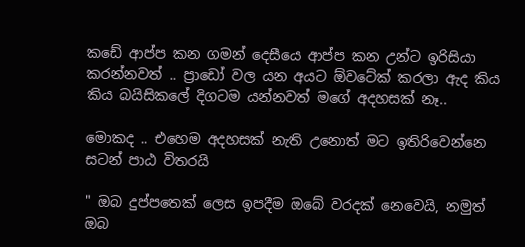කඩේ ආප්ප කන ගමන් දෙසීයෙ ආප්ප කන උන්ට ඉරිසියා කරන්නවත් .. ප්‍රාඩෝ වල යන අයට ඕවටේක් කරලා ඇද කිය කිය බයිසිකලේ දිගටම යන්නවත් මගේ අදහසක් නෑ..

මොකද .. එහෙම අදහසක් නැති උනොත් මට ඉතිරිවෙන්නෙ     සටන් පාඨ විතරයි

" ඔබ දුප්පතෙක් ලෙස ඉපදීම ඔබේ වරදක් නෙවෙයි, නමුත් ඔබ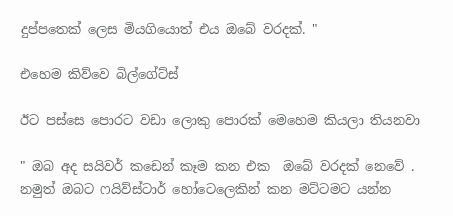දුප්පතෙක් ලෙස මියගියොත් එය ඔබේ වරදක්. "

එහෙම කිව්වෙ බිල්ගේට්ස්

ඊට පස්සෙ පොරට වඩා ලොකු පොරක් මෙහෙම කියලා තියනවා

" ඔබ අද සයිවර් කඩෙන් කෑම කන එක  ඔබේ වරදක් නෙවේ . නමුත් ඔබට ෆයිව්ස්ටාර් හෝටෙලෙකින් කන මට්ටමට යන්න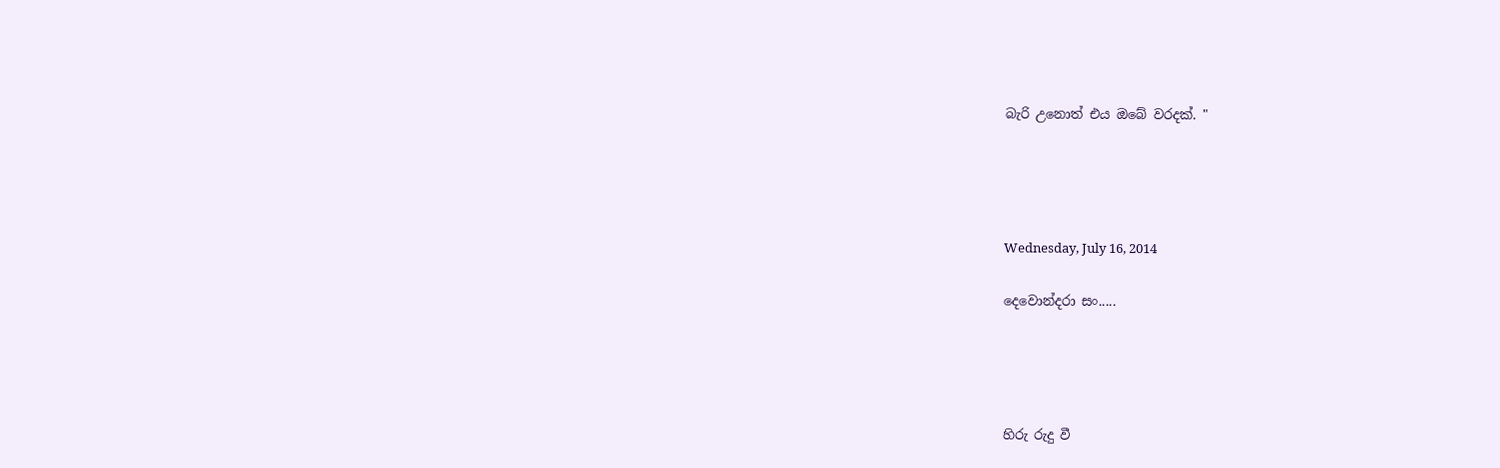බැරි උනොත් එය ඔබේ වරදක්. "




Wednesday, July 16, 2014

දෙවොන්දරා සං.....




හිරු රුදු වී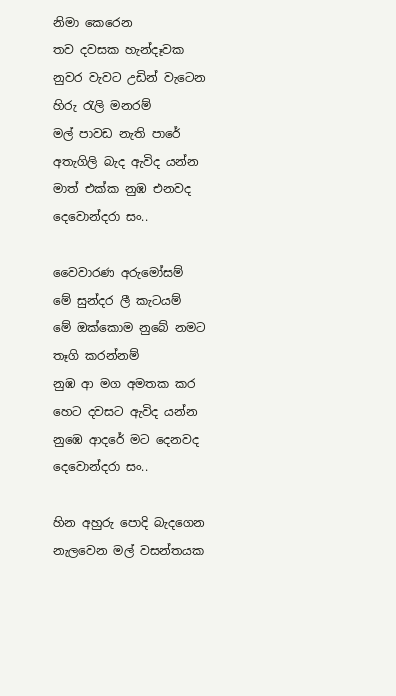නිමා කෙරෙන
තව දවසක හැන්දෑවක
නුවර වැවට උඩින් වැටෙන
හිරු රැලි මනරම්
මල් පාවඩ නැති පාරේ
අතැගිලි බැද ඇවිද යන්න
මාත් එක්ක නුඹ එනවද
දෙවොන්දරා සං..

වෛවාරණ අරුමෝසම්
මේ සුන්දර ලී කැටයම්
මේ ඔක්කොම නුබේ නමට
තෑගි කරන්නම්
නුඹ ආ මග අමතක කර
හෙට දවසට ඇවිද යන්න
නුඹෙ ආදරේ මට දෙනවද
දෙවොන්දරා සං..

හින අහුරු පොදි බැදගෙන
නැලවෙන මල් වසන්තයක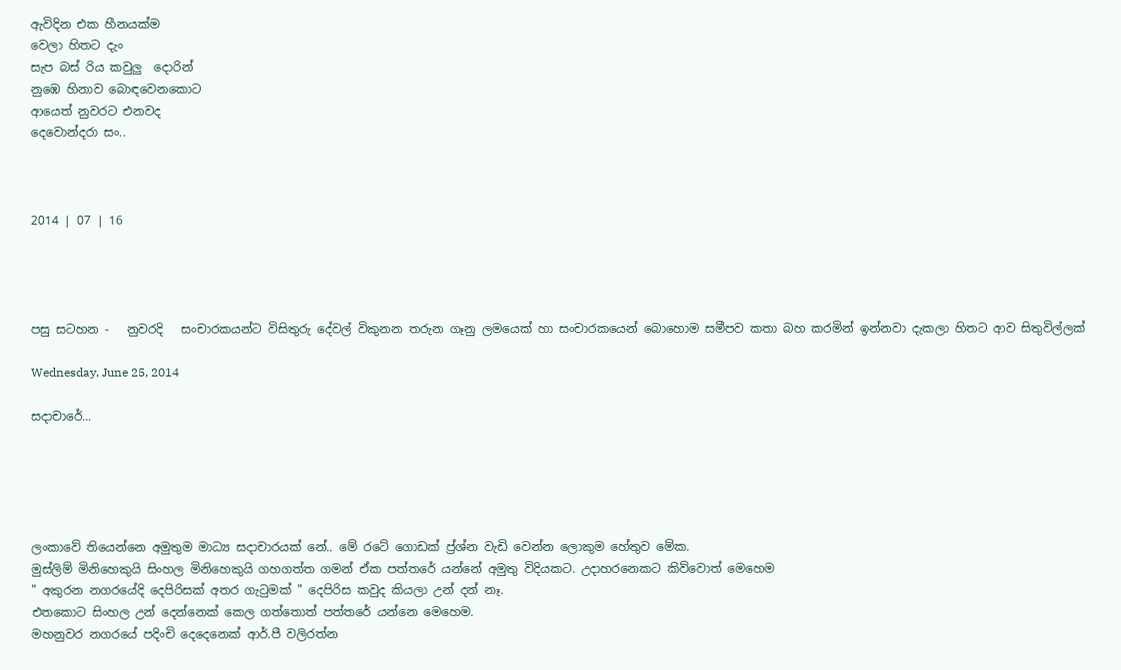ඇවිදින එක හීනයක්ම
වෙලා හිතට දැං
සැප බස් රිය කවුලු  දොරින්
නුඹෙ හිනාව බොඳවෙනකොට
ආයෙත් නුවරට එනවද
දෙවොන්දරා සං..



2014 | 07 | 16




පසු සටහන -   නුවරදි   සංචාරකයන්ට විසිතුරු දේවල් විකුනන තරුන ගෑනු ලමයෙක් හා සංචාරකයෙන් බොහොම සමීපව කතා බහ කරමින් ඉන්නවා දැකලා හිතට ආව සිතුවිල්ලක්

Wednesday, June 25, 2014

සදාචාරේ...





ලංකාවේ තියෙන්නෙ අමුතුම මාධ්‍ය සදාචාරයක් නේ.. මේ රටේ ගොඩක් ප්‍ර්ශ්න වැඩි වෙන්න ලොකුම හේතුව මේක.
මුස්ලිම් මිනිහෙකුයි සිංහල මිනිහෙකුයි ගහගත්ත ගමන් ඒක පත්තරේ යන්නේ අමුතු විදියකට. උදාහරනෙකට කිව්වොත් මෙහෙම
" අකුරන නගරයේදි දෙපිරිසක් අතර ගැටුමක් " දෙපිරිස කවුද කියලා උන් දන් නෑ.
එතකොට සිංහල උන් දෙන්නෙක් කෙල ගත්තොත් පත්තරේ යන්නෙ මෙහෙම.
මහනුවර නගරයේ පදිංචි දෙදෙනෙක් ආර්.පී වලිරත්න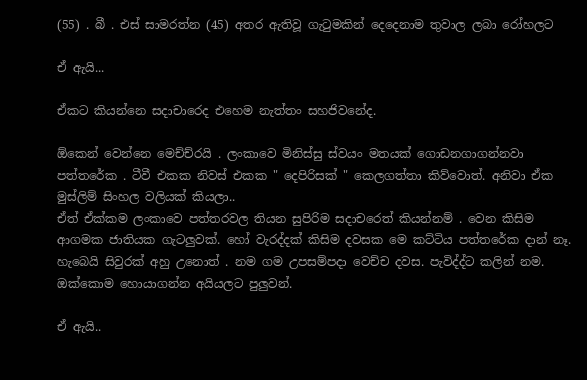(55) . බී . එස් සාමරත්න (45) අතර ඇතිවූ ගැටුමකින් දෙදෙනාම තුවාල ලබා රෝහලට

ඒ ඇයි...

ඒකට කියන්නෙ සදාචාරෙද එහෙම නැත්තං සහජිවනේද.

ඕකෙන් වෙන්නෙ මෙච්ච්රයි . ලංකාවෙ මිනිස්සු ස්වයං මතයක් ගොඩනගාගන්නවා පත්තරේක . ටීවී එකක නිවස් එකක " දෙපිරිසක් " කෙලගත්තා කිව්වොත්. අනිවා ඒක මුස්ලිම් සිංහල වලියක් කියලා..
ඒත් ඒක්කම ලංකාවෙ පත්තරවල තියන සුපිරිම සදාචරෙත් කියන්නම් . වෙන කිසිම ආගමක ජාතියක ගැටලුවක්. හෝ වැරද්දක් කිසිම දවසක මෙ කට්ටිය පත්තරේක දාන් නෑ. හැබෙයි සිවුරක් අහු උනොත් . නම ගම උපසම්පදා වෙච්ච දවස. පැවිද්ද්ට කලින් නම. ඔක්කොම හොයාගන්න අයියලට පුලුවන්.

ඒ ඇයි..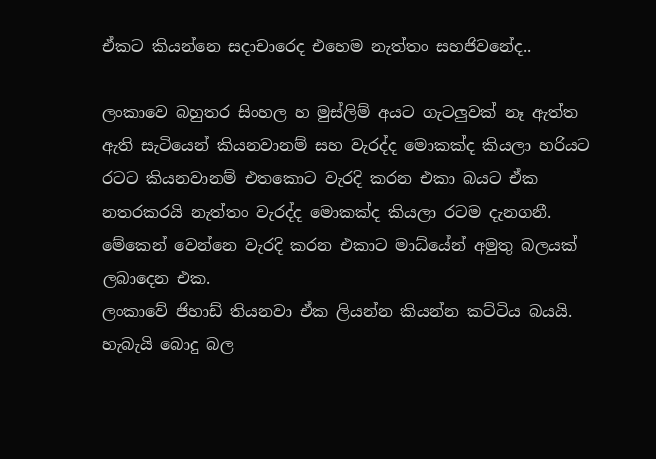ඒකට කියන්නෙ සදාචාරෙද එහෙම නැත්තං සහජිවනේද..

ලංකාවෙ බහුතර සිංහල හ මුස්ලිම් අයට ගැටලුවක් නෑ ඇත්ත ඇති සැටියෙන් කියනවානම් සහ වැරද්ද මොකක්ද කියලා හරියට රටට කියනවානම් එතකොට වැරදි කරන එකා බයට ඒක නතරකරයි නැත්තං වැරද්ද මොකක්ද කියලා රටම දැනගනී. මේකෙන් වෙන්නෙ වැරදි කරන එකාට මාධ්යේන් අමුතු බලයක් ලබාදෙන එක.
ලංකාවේ ජිහාඩ් තියනවා ඒක ලියන්න කියන්න කට්ටිය බයයි. හැබැයි බොදු බල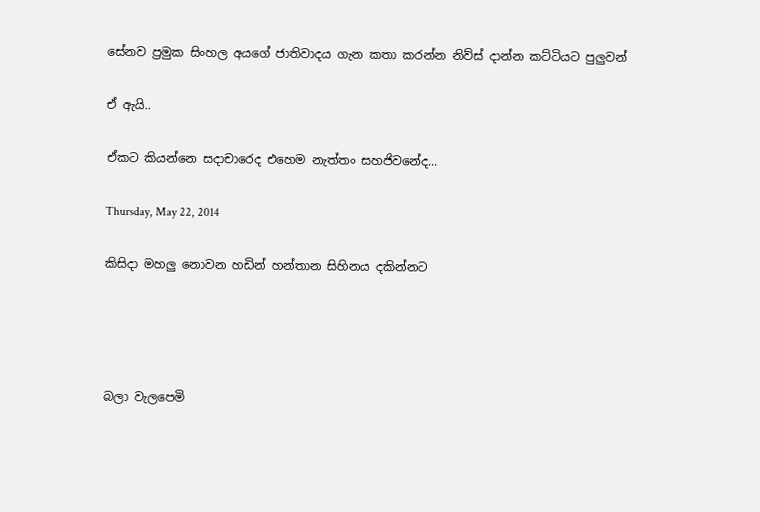සේනව ප්‍රමුක සිංහල අයගේ ජාතිවාදය ගැන කතා කරන්න නිව්ස් දාන්න කට්ටියට පුලුවන්

ඒ ඇයි..

ඒකට කියන්නෙ සදාචාරෙද එහෙම නැත්තං සහජිවනේද...

Thursday, May 22, 2014

කිසිදා මහලු නොවන හඩින් හන්තාන සිහිනය දකින්නට




බලා වැලපෙමි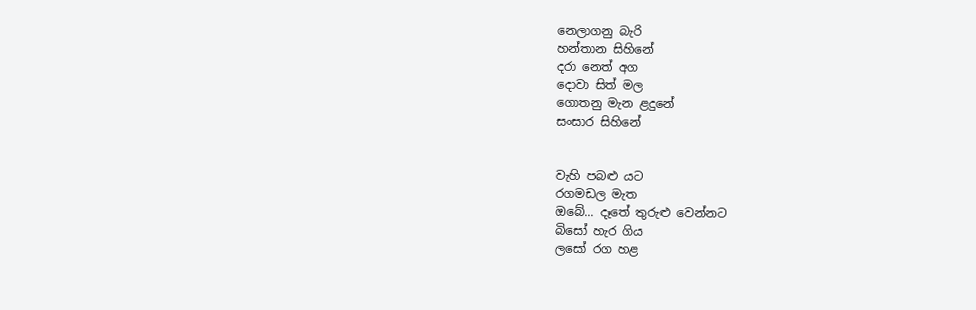නෙලාගනු බැරි
හන්තාන සිහිනේ
දරා නෙත් අග
දොවා සිත් මල
ගොතනු මැන ළදුනේ
සංසාර සිහිනේ


වැහි පබළු යට
රගමඩල මැත
ඔබේ... දෑතේ තුරුළු වෙන්නට
බිසෝ හැර ගිය
ලසෝ රග හළ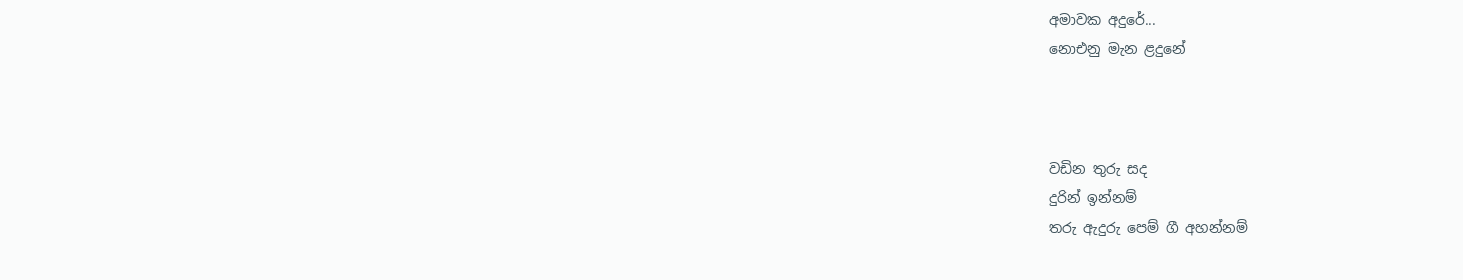අමාවක අදුරේ...
නොඑනු මැන ළදුනේ



වඩින තුරු සද
දුරින් ඉන්නම්
තරු ඇදුරු පෙම් ගී අහන්නම්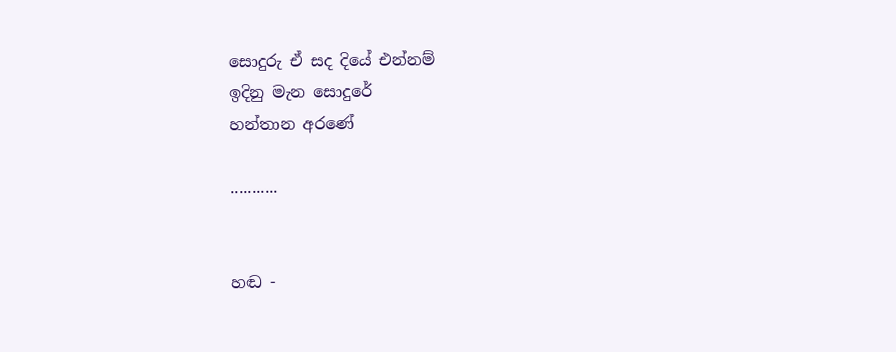සොදුරු ඒ සද දියේ එන්නම්
ඉදිනු මැන සොදුරේ
හන්තාන අරණේ

...........


හඬ -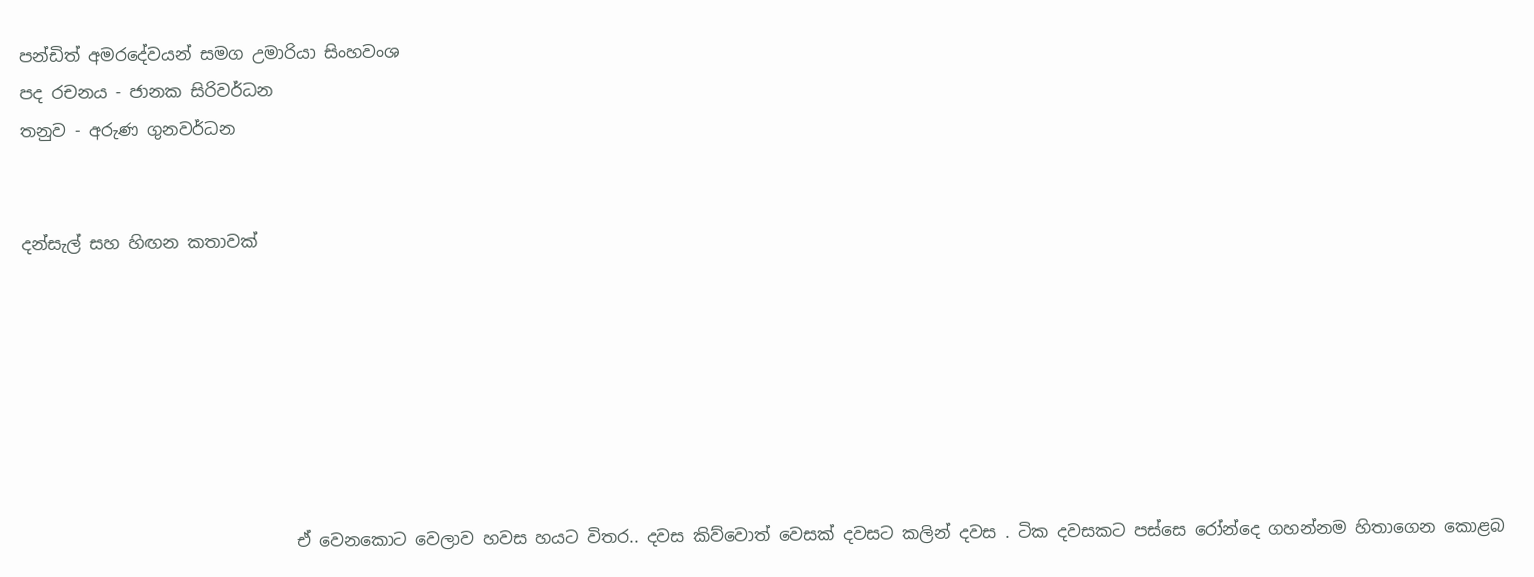පන්ඩිත් අමරදේවයන් සමග උමාරියා සිංහවංශ
පද රචනය - ජානක සිරිවර්ධන
තනුව - අරුණ ගුනවර්ධන


දන්සැල් සහ හිඟන කතාවක්







                                ඒ වෙනකොට වෙලාව හවස හයට විතර.. දවස කිව්වොත් වෙසක් දවසට කලින් දවස . ටික දවසකට පස්සෙ රෝන්දෙ ගහන්නම හිතාගෙන කොළබ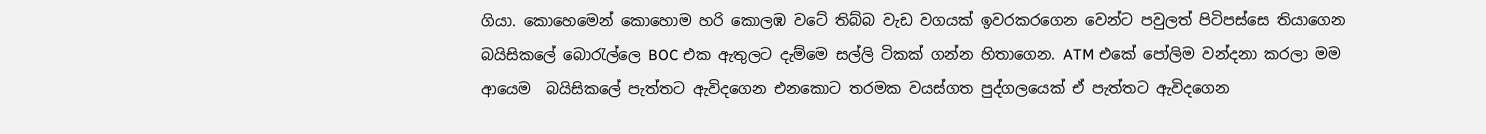ගියා. කොහෙමෙන් කොහොම හරි කොලඹ වටේ තිබ්බ වැඩ වගයක් ඉවරකරගෙන වෙන්ට පවුලත් පිටිපස්සෙ තියාගෙන බයිසිකලේ බොරැල්ලෙ BOC එක ඇතුලට දැම්මෙ සල්ලි ටිකක් ගන්න හිතාගෙන. ATM එකේ පෝලිම වන්දනා කරලා මම ආයෙම  බයිසිකලේ පැත්තට ඇවිදගෙන එනකොට තරමක වයස්ගත පුද්ගලයෙක් ඒ පැත්තට ඇවිදගෙන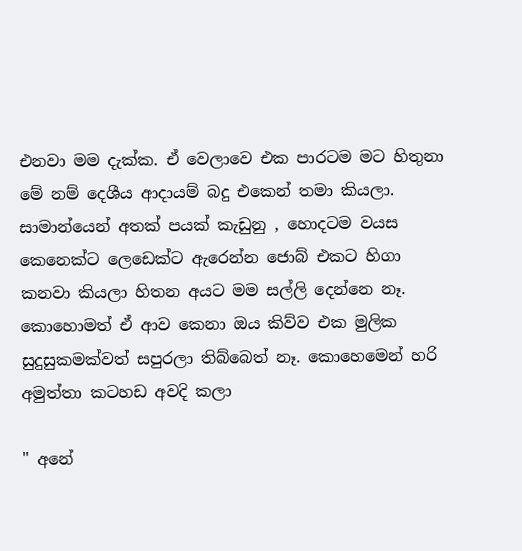එනවා මම දැක්ක. ඒ වෙලාවෙ එක පාරටම මට හිතුනා මේ නම් දෙශීය ආදායම් බදු එකෙන් තමා කියලා. සාමාන්යෙන් අතක් පයක් කැඩුනු , හොදටම වයස කෙනෙක්ට ලෙඩෙක්ට ඇරෙන්න ජොබ් එකට හිගා කනවා කියලා හිතන අයට මම සල්ලි දෙන්නෙ නෑ. කොහොමත් ඒ ආව කෙනා ඔය කිව්ව එක මුලික සුදුසුකමක්වත් සපුරලා තිබ්බෙත් නෑ. කොහෙමෙන් හරි අමුත්තා කටහඩ අවදි කලා

" අනේ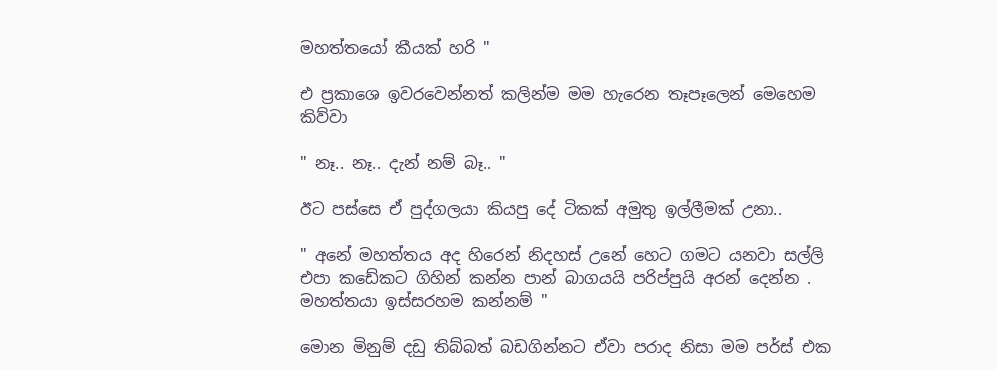මහත්තයෝ කීයක් හරි "

එ ප්‍රකාශෙ ඉවරවෙන්නත් කලින්ම මම හැරෙන තෑපෑලෙන් මෙහෙම කිව්වා

" නෑ.. නෑ.. දැන් නම් බෑ.. "

ඊට පස්සෙ ඒ පුද්ගලයා කියපු දේ ටිකක් අමුතු ඉල්ලීමක් උනා..

" අනේ මහත්තය අද හිරෙන් නිදහස් උනේ හෙට ගමට යනවා සල්ලි එපා කඩේකට ගිහින් කන්න පාන් බාගයයි පරිප්පුයි අරන් දෙන්න . මහත්තයා ඉස්සරහම කන්නම් "

මොන මිනුම් දඩු තිබ්බත් බඩගින්නට ඒවා පරාද නිසා මම පර්ස් එක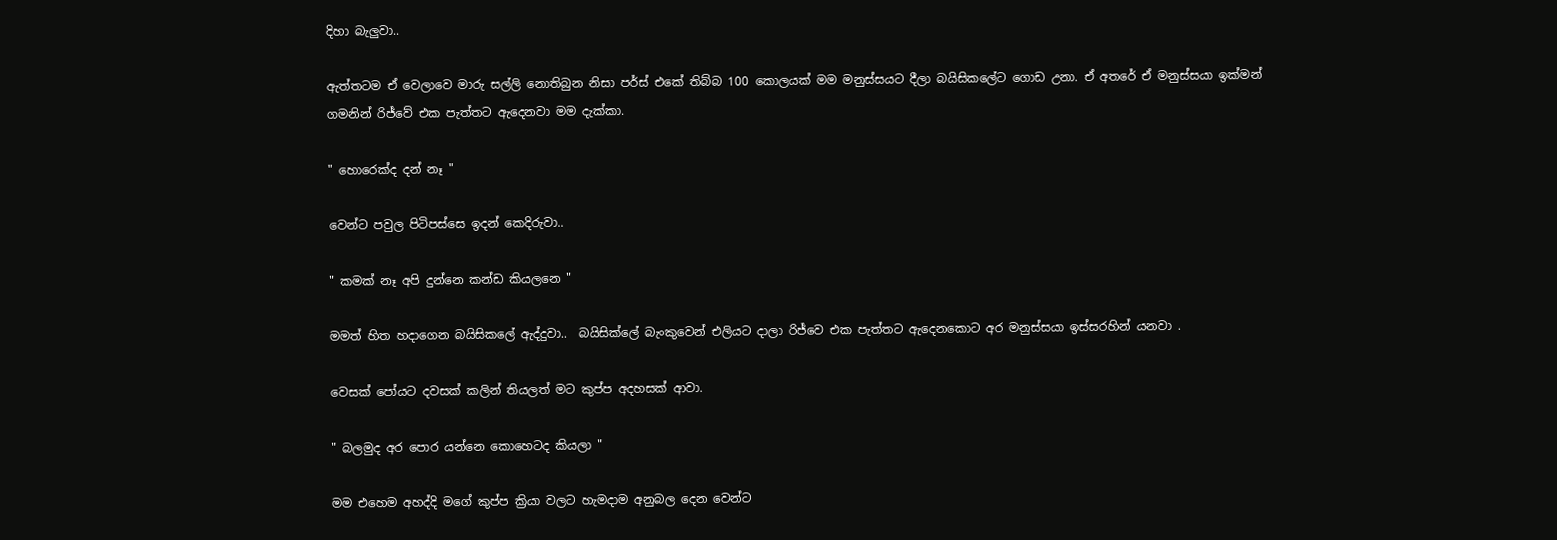දිහා බැලුවා..

ඇත්තටම ඒ වෙලාවෙ මාරු සල්ලි නොතිබුන නිසා පර්ස් එකේ තිබ්බ 100 කොලයක් මම මනුස්සයට දීලා බයිසිකලේට ගොඩ උනා. ඒ අතරේ ඒ මනුස්සයා ඉක්මන් ගමනින් රිජ්වේ එක පැත්තට ඇදෙනවා මම දැක්කා.

" හොරෙක්ද දන් නෑ "

වෙන්ට පවුල පිටිපස්සෙ ඉදන් කෙදිරුවා..

" කමක් නෑ අපි දුන්නෙ කන්ඩ කියලනෙ "

මමත් හිත හදාගෙන බයිසිකලේ ඇද්දුවා..  බයිසික්ලේ බැංකුවෙන් එලියට දාලා රිජ්වෙ එක පැත්තට ඇදෙනකොට අර මනුස්සයා ඉස්සරහින් යනවා .

වෙසක් පෝයට දවසක් කලින් තියලත් මට කුප්ප අදහසක් ආවා.

" බලමුද අර පොර යන්නෙ කොහෙටද කියලා "

මම එහෙම අහද්දි මගේ කුප්ප ක්‍රියා වලට හැමදාම අනුබල දෙන වෙන්ට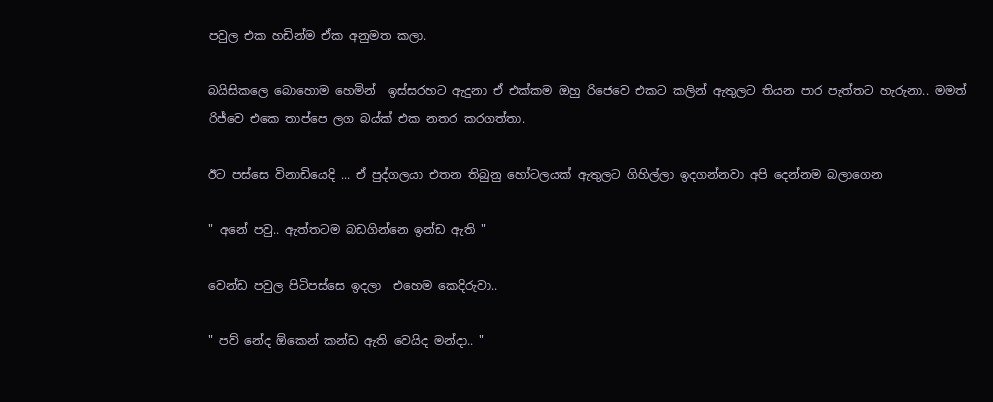පවුල එක හඩින්ම ඒක අනුමත කලා.

බයිසිකලෙ බොහොම හෙමින්  ඉස්සරහට ඇදුනා ඒ එක්කම ඔහු රිජෙවෙ එකට කලින් ඇතුලට තියන පාර පැත්තට හැරුනා.. මමත් රිජ්වෙ එකෙ තාප්පෙ ලග බය්ක් එක නතර කරගත්තා.

ඊට පස්සෙ විනාඩියෙදි ... ඒ පුද්ගලයා එතන තිබුනු හෝටලයක් ඇතුලට ගිහිල්ලා ඉදගන්නවා අපි දෙන්නම බලාගෙන

" අනේ පවු.. ඇත්තටම බඩගින්නෙ ඉන්ඩ ඇති "

වෙන්ඩ පවුල පිටිපස්සෙ ඉදලා  එහෙම කෙදිරුවා..

" පව් නේද ඕකෙන් කන්ඩ ඇති වෙයිද මන්දා.. "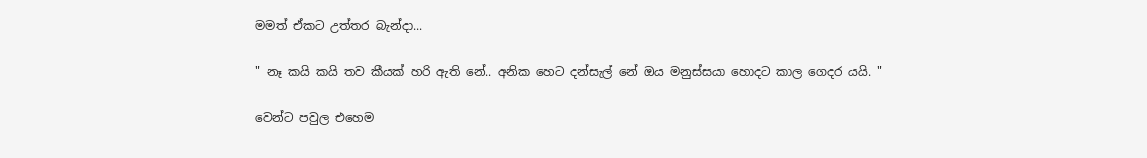මමත් ඒකට උත්තර බැන්දා...

" නෑ කයි කයි තව කීයක් හරි ඇති නේ.. අනික හෙට දන්සැල් නේ ඔය මනුස්සයා හොදට කාල ගෙදර යයි. "

වෙන්ට පවුල එහෙම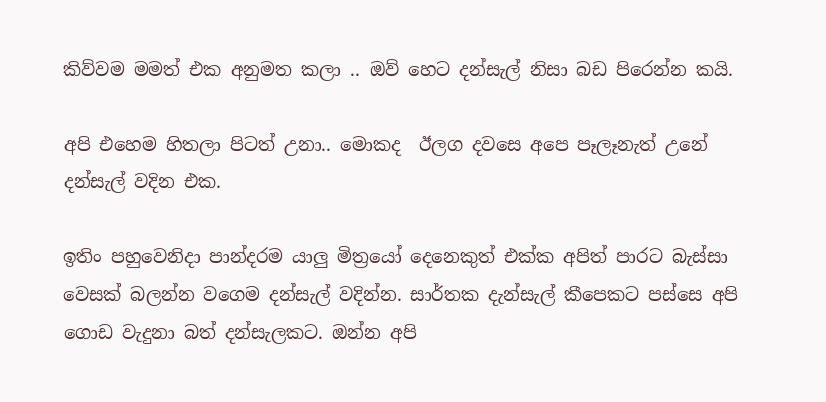කිව්වම මමත් එක අනුමත කලා .. ඔව් හෙට දන්සැල් නිසා බඩ පිරෙන්න කයි.

අපි එහෙම හිතලා පිටත් උනා.. මොකද  ඊලග දවසෙ අපෙ පෑලෑනැත් උනේ දන්සැල් වදින එක.

ඉතිං පහුවෙනිදා පාන්දරම යාලු මිත්‍රයෝ දෙනෙකුත් එක්ක අපිත් පාරට බැස්සා වෙසක් බලන්න වගෙම දන්සැල් වදින්න. සාර්තක දැන්සැල් කීපෙකට පස්සෙ අපි ගොඩ වැදුනා බත් දන්සැලකට. ඔන්න අපි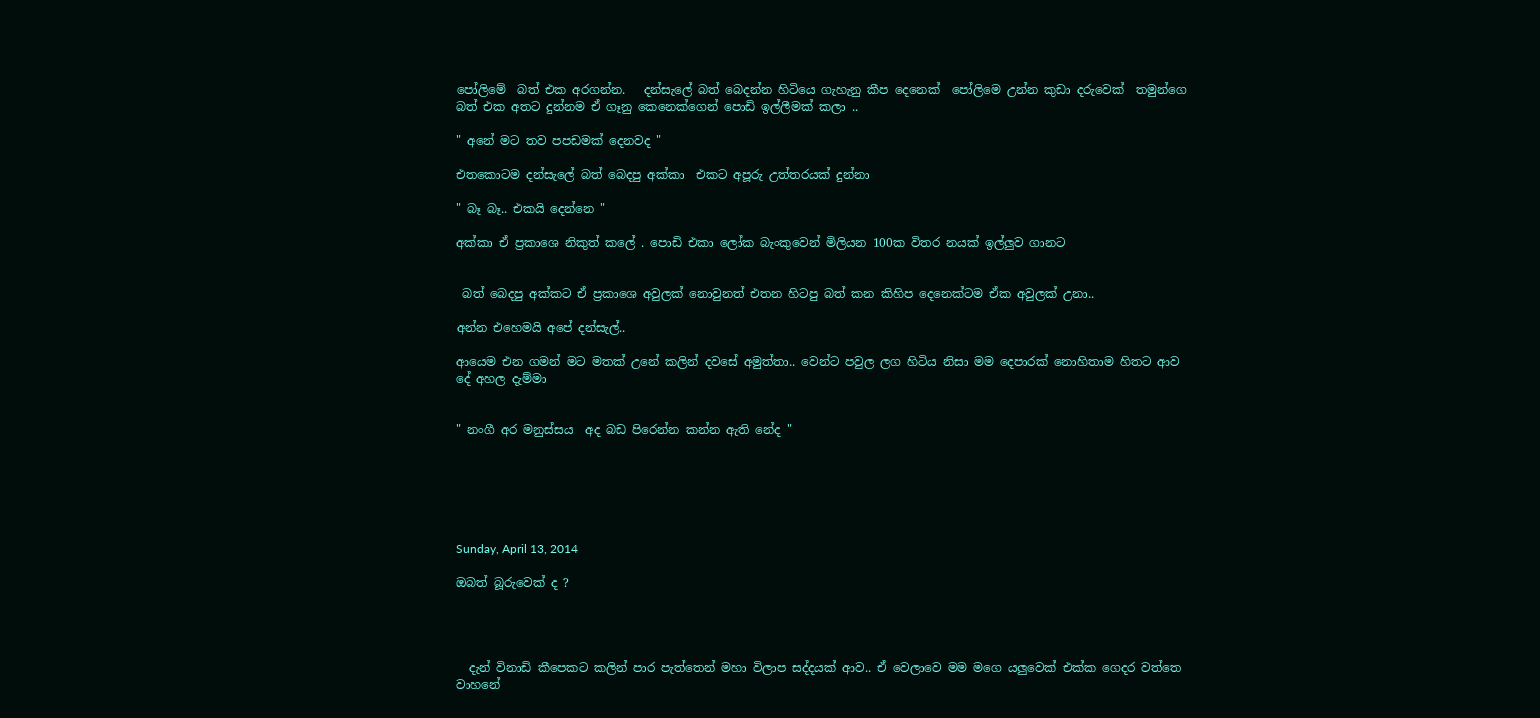පෝලිමේ  බත් එක අරගන්න.   දන්සැලේ බත් බෙදන්න හිටියෙ ගැහැනු කීප දෙනෙක්  පෝලිමෙ උන්න කුඩා දරුවෙක්  තමුන්ගෙ බත් එක අතට දුන්නම ඒ ගෑනු කෙනෙක්ගෙන් පොඩි ඉල්ලීමක් කලා ..

" අනේ මට තව පපඩමක් දෙනවද "

එතකොටම දන්සැලේ බත් බෙදපු අක්කා  එකට අපූරු උත්තරයක් දුන්නා

" බෑ බෑ.. එකයි දෙන්නෙ "

අක්කා ඒ ප්‍රකාශෙ නිකුත් කලේ . පොඩි එකා ලෝක බැංකුවෙන් මිලියන 100ක විතර නයක් ඉල්ලුව ගානට


 බත් බෙදපු අක්කට ඒ ප්‍රකාශෙ අවුලක් නොවුනත් එතන හිටපු බත් කන කිහිප දෙනෙක්ටම ඒක අවුලක් උනා..

අන්න එහෙමයි අපේ දන්සැල්..

ආයෙම එන ගමන් මට මතක් උනේ කලින් දවසේ අමුත්තා.. වෙන්ට පවුල ලග හිටිය නිසා මම දෙපාරක් නොහිතාම හිතට ආව දේ අහල දැම්මා


" නංගී අර මනුස්සය  අද බඩ පිරෙන්න කන්න ඇති නේද "






Sunday, April 13, 2014

ඔබත් බූරුවෙක් ද ?




  දැන් විනාඩි කීපෙකට කලින් පාර පැත්තෙන් මහා විලාප සද්දයක් ආව.. ඒ වෙලාවෙ මම මගෙ යලුවෙක් එක්ක ගෙදර වත්තෙ වාහනේ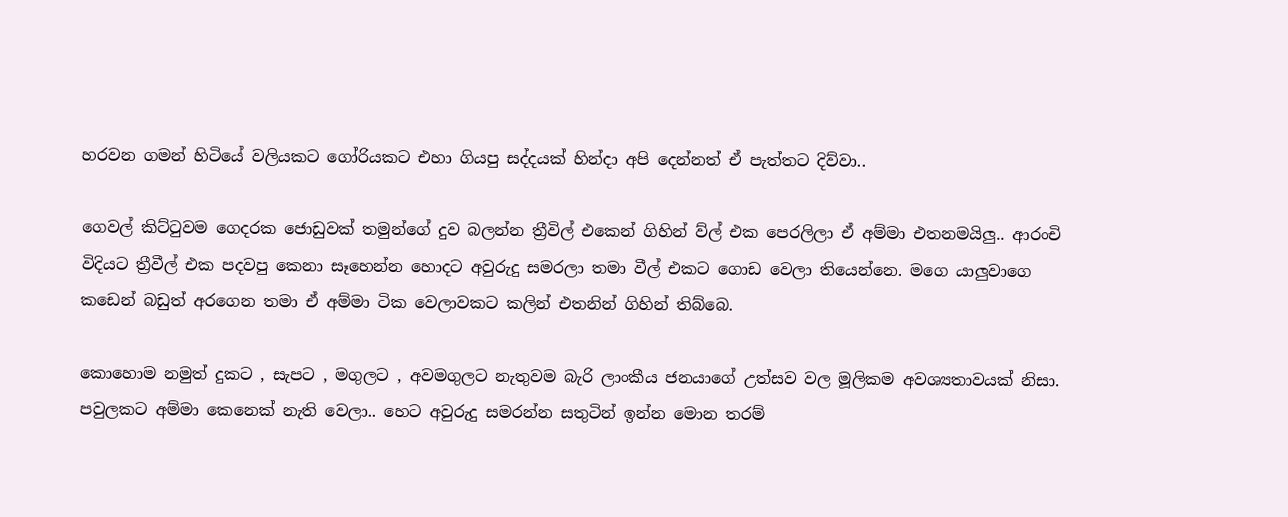හරවන ගමන් හිටියේ වලියකට ගෝරියකට එහා ගියපු සද්දයක් හින්දා අපි දෙන්නත් ඒ පැත්තට දිව්වා..

ගෙවල් කිට්ටුවම ගෙදරක ජොඩුවක් තමුන්ගේ දුව බලන්න ත්‍රීවිල් එකෙන් ගිහින් ව්ල් එක පෙරලිලා ඒ අම්මා එතනමයිලු.. ආරංචි විදියට ත්‍රීවීල් එක පදවපු කෙනා සෑහෙන්න හොදට අවුරුදු සමරලා තමා වීල් එකට ගොඩ වෙලා තියෙන්නෙ. මගෙ යාලුවාගෙ කඩෙන් බඩුත් අරගෙන තමා ඒ අම්මා ටික වෙලාවකට කලින් එතනින් ගිහින් තිබ්බෙ.

කොහොම නමුත් දුකට , සැපට , මගුලට , අවමගුලට නැතුවම බැරි ලාංකීය ජනයාගේ උත්සව වල මූලිකම අවශ්‍යතාවයක් නිසා. පවුලකට අම්මා කෙනෙක් නැති වෙලා.. හෙට අවුරුදු සමරන්න සතුටින් ඉන්න මොන තරම්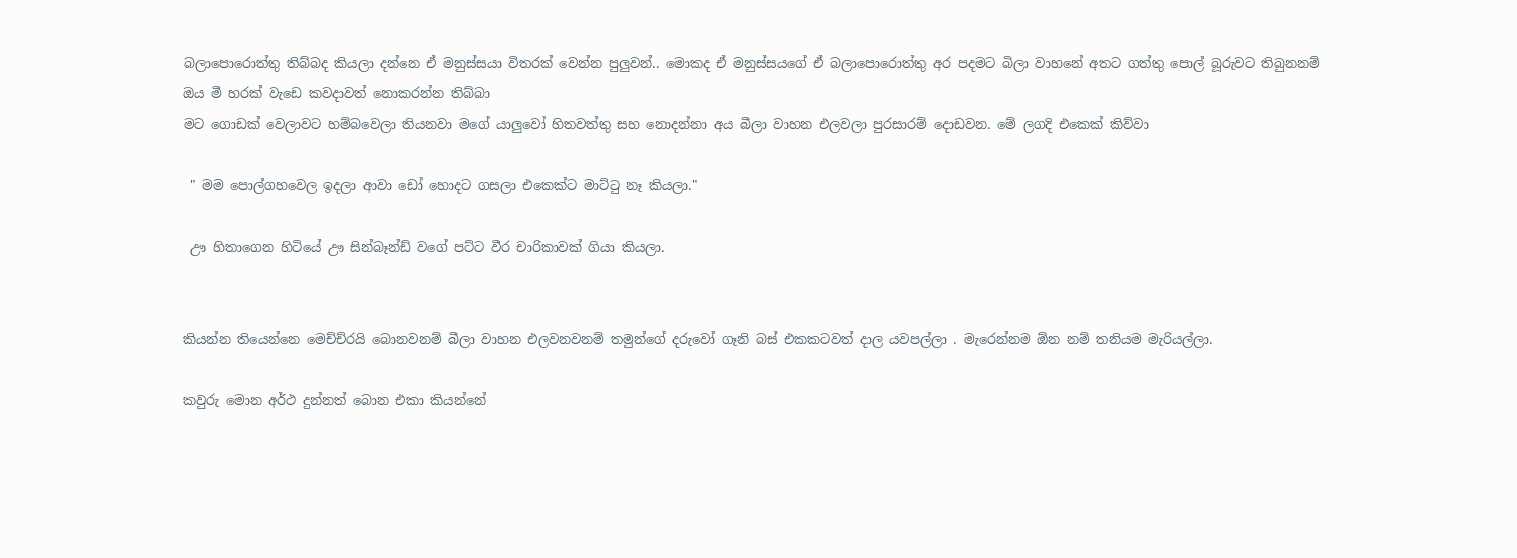බලාපොරොත්තු තිබ්බද කියලා දන්නෙ ඒ මනුස්සයා විතරක් වෙන්න පුලුවන්.. මොකද ඒ මනුස්සයගේ ඒ බලාපොරොත්තු අර පදමට බිලා වාහනේ අතට ගත්තු පොල් බූරුවට තිබුනනම් ඔය මී හරක් වැඩෙ කවදාවත් නොකරන්න තිබ්බා
මට ගොඩක් වෙලාවට හම්බවෙලා තියනවා මගේ යාලුවෝ හිතවත්තු සහ නොදන්නා අය බීලා වාහන එලවලා පුරසාරම් දොඩවන. මේ ලගදි එකෙක් කිව්වා

 " මම පොල්ගහවෙල ඉදලා ආවා ඩෝ හොදට ගසලා එකෙක්ට මාට්ටු නෑ කියලා."

 ඌ හිතාගෙන හිටියේ ඌ සින්බෑන්ඩ් වගේ පට්ට වීර චාරිකාවක් ගියා කියලා.


කියන්න තියෙන්නෙ මෙච්ච්රයි බොනවනම් බීලා වාහන එලවනවනම් තමුන්ගේ දරුවෝ ගෑනි බස් එකකටවත් දාල යවපල්ලා . මැරෙන්නම ඕන නම් තනියම මැරියල්ලා.

කවුරු මොන අර්ථ දුන්නත් බොන එකා කියන්නේ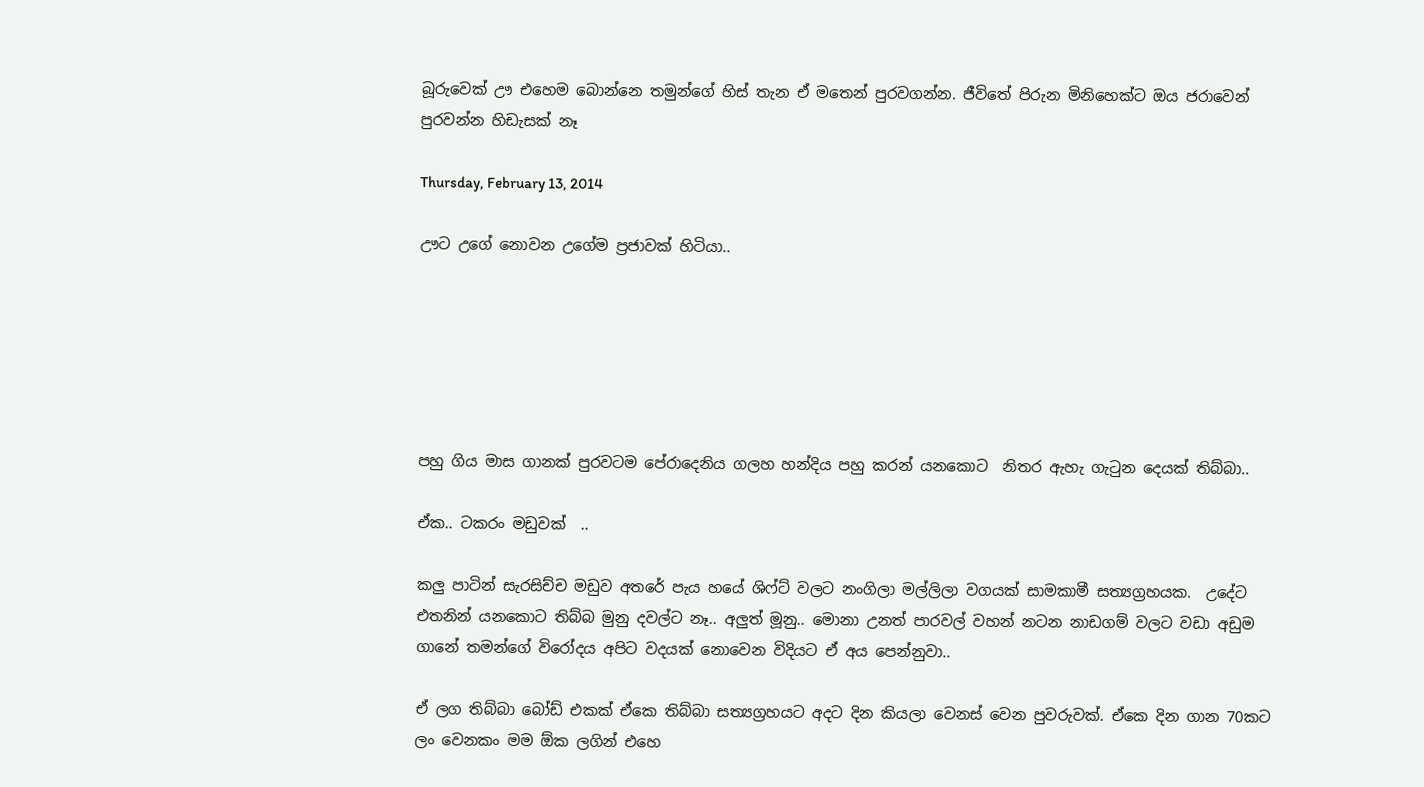බූරුවෙක් ඌ එහෙම බොන්නෙ තමුන්ගේ හිස් තැන ඒ මතෙන් පුරවගන්න. ජීවිතේ පිරුන මිනිහෙක්ට ඔය ජරාවෙන් පුරවන්න හිඩැසක් නෑ

Thursday, February 13, 2014

ඌට උගේ නොවන උගේම ප්‍රජාවක් හිටියා..






පහු ගිය මාස ගානක් පුරවටම පේරාදෙනිය ගලහ හන්දිය පහු කරන් යනකොට  නිතර ඇහැ ගැටුන දෙයක් තිබ්බා..

ඒක.. ටකරං මඩුවක්  ..

කලු පාටින් සැරසිච්ච මඩුව අතරේ පැය හයේ ශිෆ්ට් වලට නංගිලා මල්ලිලා වගයක් සාමකාමී සත්‍යග්‍රහයක.  උදේට එතනින් යනකොට තිබ්බ මුනු දවල්ට නෑ.. අලුත් මූනු.. මොනා උනත් පාරවල් වහන් නටන නාඩගම් වලට වඩා අඩුම ගානේ තමන්ගේ විරෝදය අපිට වදයක් නොවෙන විදියට ඒ අය පෙන්නුවා..

ඒ ලග තිබ්බා බෝඩ් එකක් ඒකෙ තිබ්බා සත්‍යග්‍රහයට අදට දින කියලා වෙනස් වෙන පුවරුවක්. ඒකෙ දින ගාන 70කට ලං වෙනකං මම ඕක ලගින් එහෙ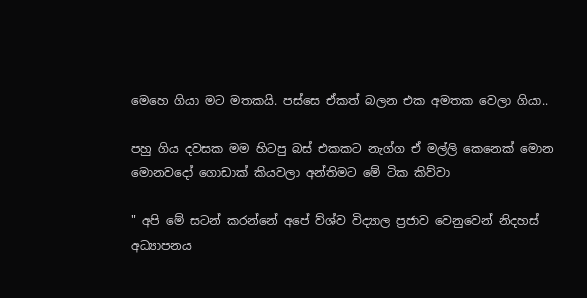මෙහෙ ගියා මට මතකයි. පස්සෙ ඒකත් බලන එක අමතක වෙලා ගියා..

පහු ගිය දවසක මම හිටපු බස් එකකට නැග්ග ඒ මල්ලි කෙනෙක් මොන මොනවදෝ ගොඩාක් කියවලා අන්තිමට මේ ටික කිව්වා

" අපි මේ සටන් කරන්නේ අපේ ව්ශ්ව විද්‍යාල ප්‍රජාව වෙනුවෙන් නිදහස් අධ්‍යාපනය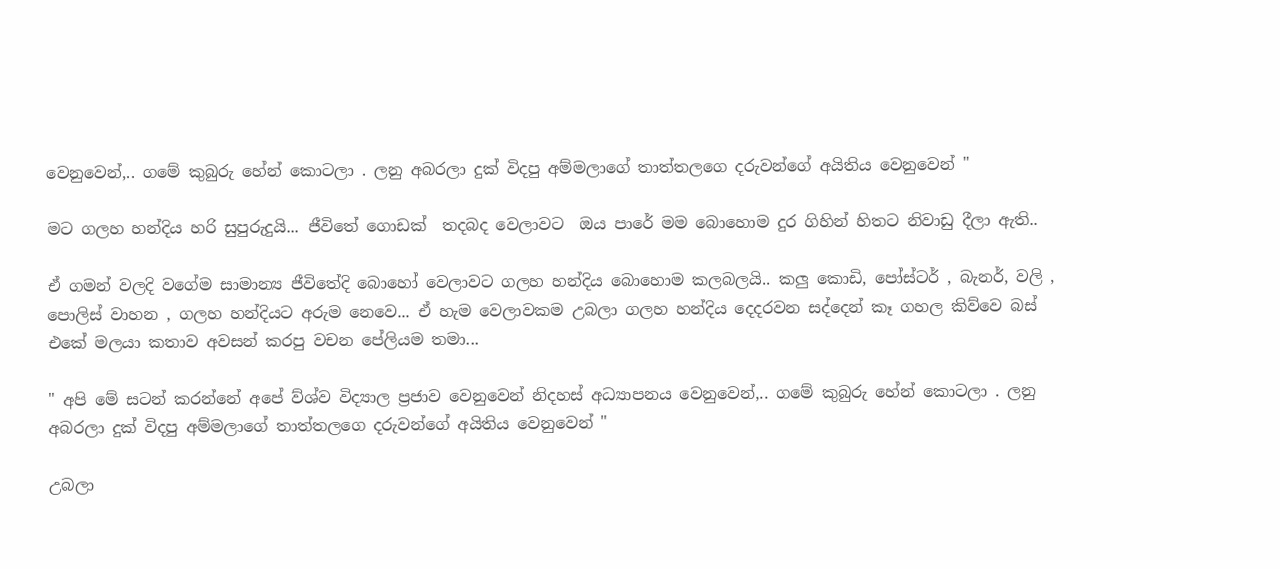වෙනුවෙන්,.. ගමේ කුබුරු හේන් කොටලා . ලනු අබරලා දුක් විදපු අම්මලාගේ තාත්තලගෙ දරුවන්ගේ අයිතිය වෙනුවෙන් "

මට ගලහ හන්දිය හරි සුපුරුදුයි... ජීවිතේ ගොඩක්  තදබද වෙලාවට  ඔය පාරේ මම බොහොම දුර ගිහින් හිතට නිවාඩු දීලා ඇති..

ඒ ගමන් වලදි වගේම සාමාන්‍ය ජීවිතේදි බොහෝ වෙලාවට ගලහ හන්දිය බොහොම කලබලයි.. කලු කොඩි, පෝස්ටර් , බැනර්, වලි , පොලිස් වාහන , ගලහ හන්දියට අරුම නෙවෙ... ඒ හැම වෙලාවකම උබලා ගලහ හන්දිය දෙදරවන සද්දෙන් කෑ ගහල කිව්වෙ බස් එකේ මලයා කතාව අවසන් කරපු වචන පේලියම තමා...

" අපි මේ සටන් කරන්නේ අපේ ව්ශ්ව විද්‍යාල ප්‍රජාව වෙනුවෙන් නිදහස් අධ්‍යාපනය වෙනුවෙන්,.. ගමේ කුබුරු හේන් කොටලා . ලනු අබරලා දුක් විදපු අම්මලාගේ තාත්තලගෙ දරුවන්ගේ අයිතිය වෙනුවෙන් "

උබලා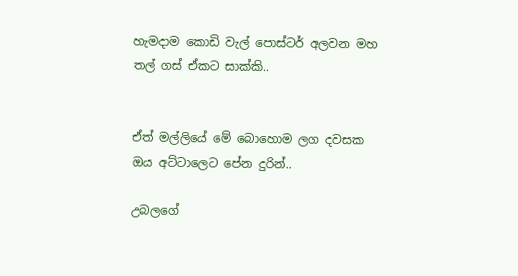හැමදාම කොඩි වැල් පොස්ටර් අලවන මහ තල් ගස් ඒකට සාක්කි..


ඒත් මල්ලියේ මේ බොහොම ලග දවසක ඔය අට්ටාලෙට පේන දුරින්..

උබලගේ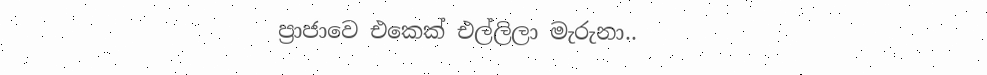ප්‍රාජාවෙ එකෙක් එල්ලිලා මැරුනා..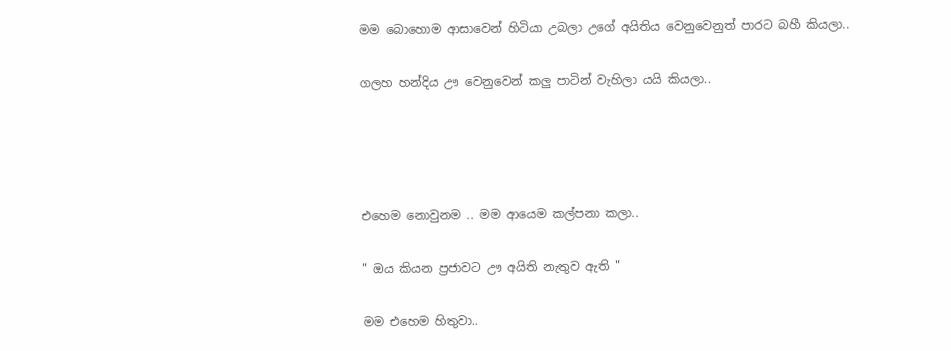මම බොහොම ආසාවෙන් හිටියා උබලා උගේ අයිතිය වෙනුවෙනුත් පාරට බහී කියලා..

ගලහ හන්දිය ඌ වෙනුවෙන් කලු පාටින් වැහිලා යයි කියලා..




එහෙම නොවුනම .. මම ආයෙම කල්පනා කලා..

" ඔය කියන ප්‍රජාවට ඌ අයිති නැතුව ඇති "

මම එහෙම හිතුවා..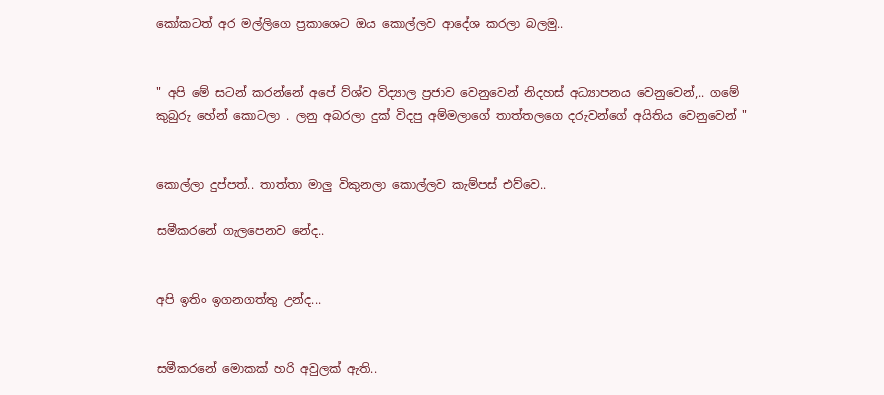කෝකටත් අර මල්ලිගෙ ප්‍රකාශෙට ඔය කොල්ලව ආදේශ කරලා බලමු..


" අපි මේ සටන් කරන්නේ අපේ ව්ශ්ව විද්‍යාල ප්‍රජාව වෙනුවෙන් නිදහස් අධ්‍යාපනය වෙනුවෙන්,.. ගමේ කුබුරු හේන් කොටලා . ලනු අබරලා දුක් විදපු අම්මලාගේ තාත්තලගෙ දරුවන්ගේ අයිතිය වෙනුවෙන් "


කොල්ලා දුප්පත්.. තාත්තා මාලු විකුනලා කොල්ලව කැම්පස් එව්වෙ..

සමීකරනේ ගැලපෙනව නේද..


අපි ඉතිං ඉගනගත්තු උන්ද...


සමීකරනේ මොකක් හරි අවුලක් ඇති..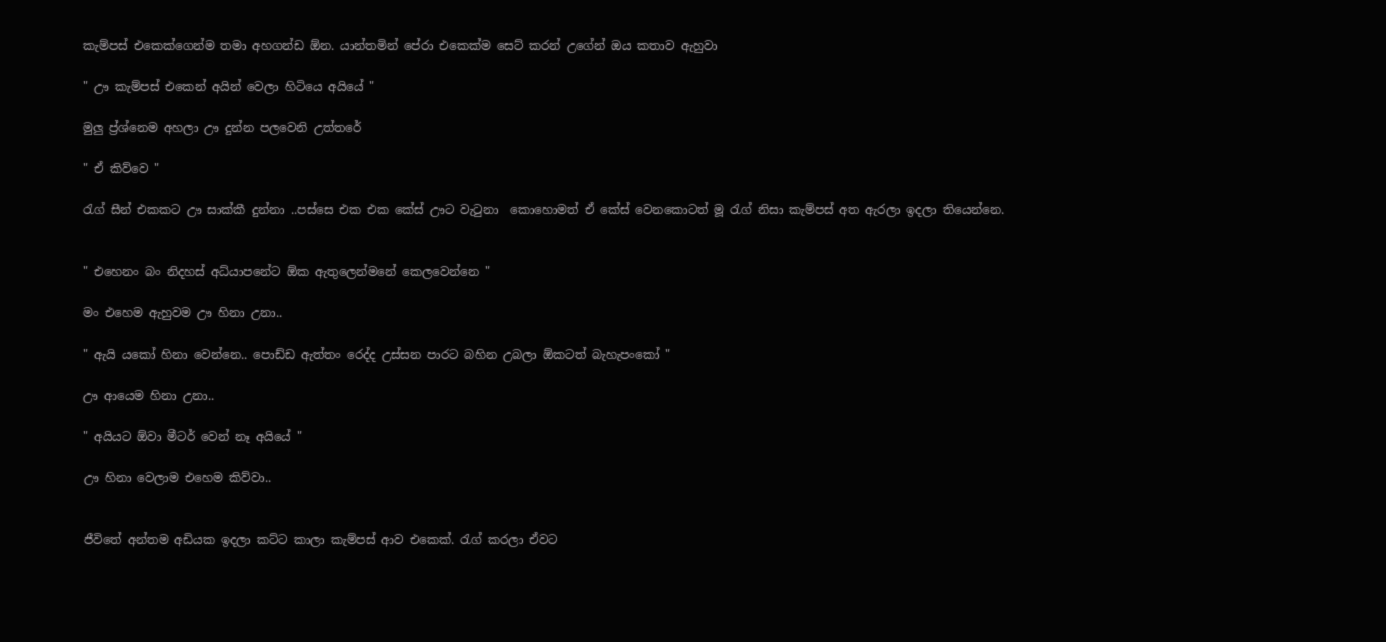කැම්පස් එකෙක්ගෙන්ම තමා අහගන්ඩ ඕන. යාන්තමින් පේරා එකෙක්ම සෙට් කරන් උගේන් ඔය කතාව ඇහුවා

" ඌ කැම්පස් එකෙන් අයින් වෙලා හිටියෙ අයියේ "

මුලු ප්‍ර්ශ්නෙම අහලා ඌ දුන්න පලවෙනි උත්තරේ

" ඒ කිව්වෙ "

රැග් සීන් එකකට ඌ සාක්කී දුන්නා ..පස්සෙ එක එක කේස් ඌට වැටුනා  කොහොමත් ඒ කේස් වෙනකොටත් මූ රැග් නිසා කැම්පස් අත ඇරලා ඉදලා තියෙන්නෙ.


" එහෙනං බං නිදහස් අධ්යාපනේට ඕක ඇතුලෙන්මනේ කෙලවෙන්නෙ "

මං එහෙම ඇහුවම ඌ හිනා උනා..

" ඇයි යකෝ හිනා වෙන්නෙ.. පොඩ්ඩ ඇත්තං රෙද්ද උස්සන පාරට බහින උබලා ඕකටත් බැහැපංකෝ "

ඌ ආයෙම හිනා උනා..

" අයියට ඕවා මීටර් වෙන් නෑ අයියේ "

ඌ හිනා වෙලාම එහෙම කිව්වා..


ජීවිතේ අන්තම අඩියක ඉදලා කට්ට කාලා කැම්පස් ආව එකෙක්. රැග් කරලා ඒවට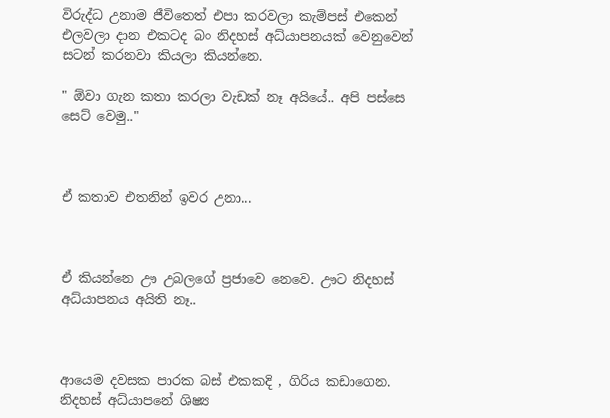විරුද්ධ උනාම ජීවිතෙත් එපා කරවලා කැම්පස් එකෙන් එලවලා දාන එකටද බං නිදහස් අධ්යාපනයක් වෙනුවෙන් සටන් කරනවා කියලා කියන්නෙ.

" ඕවා ගැන කතා කරලා වැඩක් නෑ අයියේ.. අපි පස්සෙ සෙට් වෙමු.."



ඒ කතාව එතනින් ඉවර උනා...



ඒ කියන්නෙ ඌ උබලගේ ප්‍රජාවෙ නෙවෙ. ඌට නිදහස් අධ්යාපනය අයිති නෑ..



ආයෙම දවසක පාරක බස් එකකදි , ගිරිය කඩාගෙන. නිදහස් අධ්යාපනේ ශිෂ්‍ය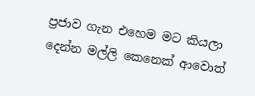ප්‍රජාව ගැන එහෙම මට කියලා දෙන්න මල්ලි කෙනෙක් ආවොත්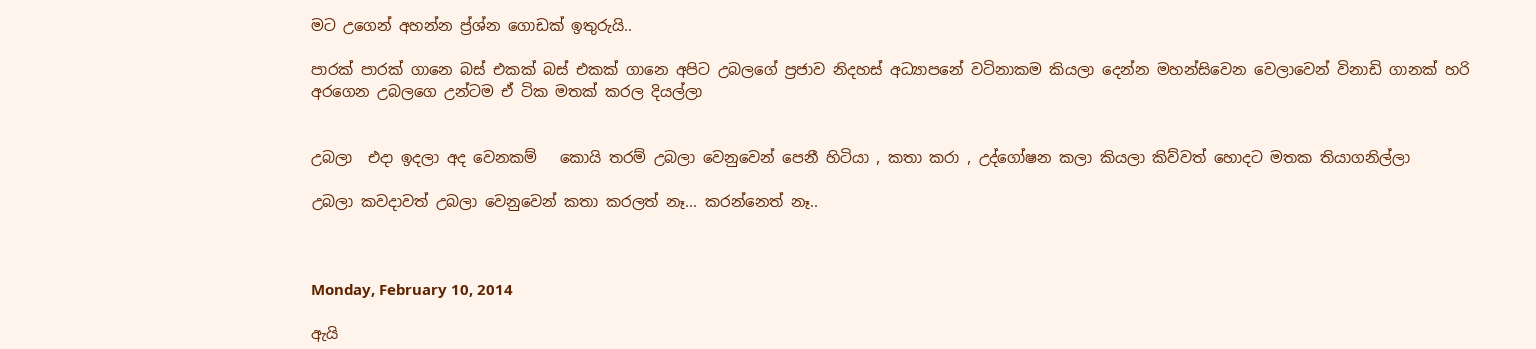මට උගෙන් අහන්න ප්‍ර්ශ්න ගොඩක් ඉතුරුයි..

පාරක් පාරක් ගානෙ බස් එකක් බස් එකක් ගානෙ අපිට උබලගේ ප්‍රජාව නිදහස් අධ්‍යාපනේ වටිනාකම කියලා දෙන්න මහන්සිවෙන වෙලාවෙන් විනාඩි ගානක් හරි අරගෙන උබලගෙ උන්ටම ඒ ටික මතක් කරල දියල්ලා


උබලා  එදා ඉදලා අද වෙනකම්   කොයි තරම් උබලා වෙනුවෙන් පෙනී හිටියා , කතා කරා , උද්ගෝෂන කලා කියලා කිව්වත් හොදට මතක තියාගනිල්ලා

උබලා කවදාවත් උබලා වෙනුවෙන් කතා කරලත් නෑ... කරන්නෙත් නෑ..



Monday, February 10, 2014

ඇයි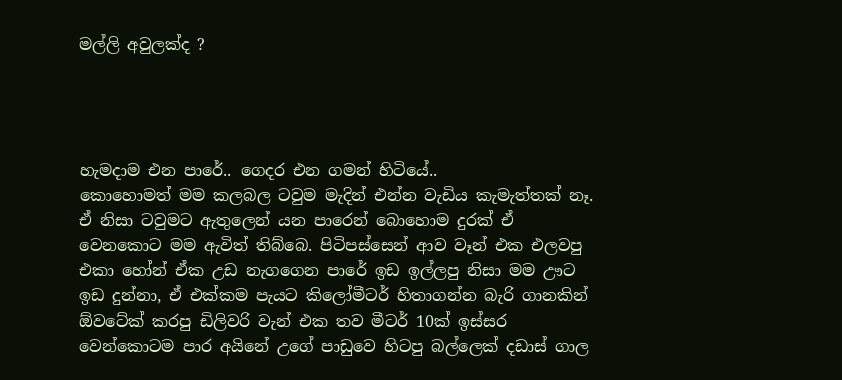මල්ලි අවුලක්ද ?




හැමදාම එන පාරේ.. ගෙදර එන ගමන් හිටියේ..
කොහොමත් මම කලබල ටවුම මැදින් එන්න වැඩිය කැමැත්තක් නෑ. ඒ නිසා ටවුමට ඇතුලෙන් යන පාරෙන් බොහොම දුරක් ඒ වෙනකොට මම ඇවිත් තිබ්බෙ. පිටිපස්සෙන් ආව වෑන් එක එලවපු එකා හෝන් ඒක උඩ නැගගෙන පාරේ ඉඩ ඉල්ලපු නිසා මම ඌට ඉඩ දුන්නා, ඒ එක්කම පැයට කිලෝමීටර් හිතාගන්න බැරි ගානකින් ඕවටේක් කරපු ඩිලිවරි වැන් එක තව මීටර් 10ක් ඉස්සර වෙන්කොටම පාර අයිනේ උගේ පාඩුවෙ හිටපු බල්ලෙක් දඩාස් ගාල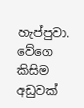හැප්පුවා. වේගෙ කිසිම අඩුවක්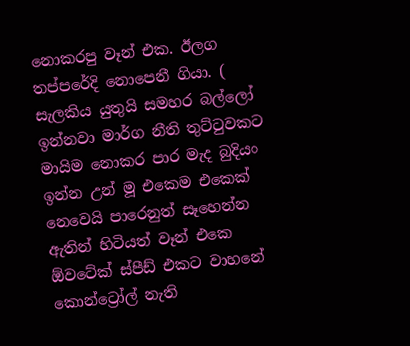නොකරපු වෑන් එක. ඊලග තප්පරේදි නොපෙනී ගියා. ( සැලකිය යුතුයි සමහර බල්ලෝ ඉන්නවා මාර්ග නීති තුට්ටුවකට මායිම නොකර පාර මැද බුදියං ඉන්න උන් මූ එකෙම එකෙක් නෙවෙයි පාරෙනුත් සෑහෙන්න ඇතින් හිටියත් වෑන් එකෙ ඕවටේක් ස්පීඩ් එකට වාහනේ කොන්ට්‍රෝල් නැති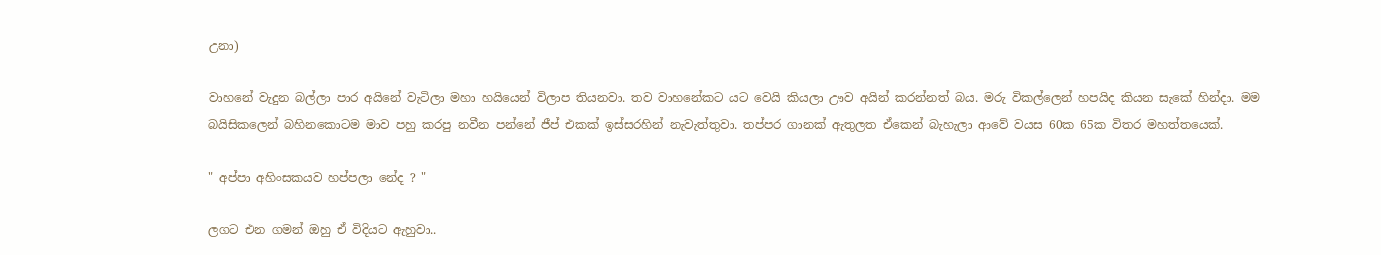උනා)

වාහනේ වැදුන බල්ලා පාර අයිනේ වැටිලා මහා හයියෙන් විලාප තියනවා. තව වාහනේකට යට වෙයි කියලා ඌව අයින් කරන්නත් බය. මරු විකල්ලෙන් හපයිද කියන සැකේ හින්දා. මම බයිසිකලෙන් බහිනකොටම මාව පහු කරපු නවීන පන්නේ ජීප් එකක් ඉස්සරහින් නැවැත්තුවා. තප්පර ගානක් ඇතුලත ඒකෙන් බැහැලා ආවේ වයස 60ක 65ක විතර මහත්තයෙක්.

" අප්පා අහිංසකයව හප්පලා නේද ? "

ලගට එන ගමන් ඔහු ඒ විදියට ඇහුවා..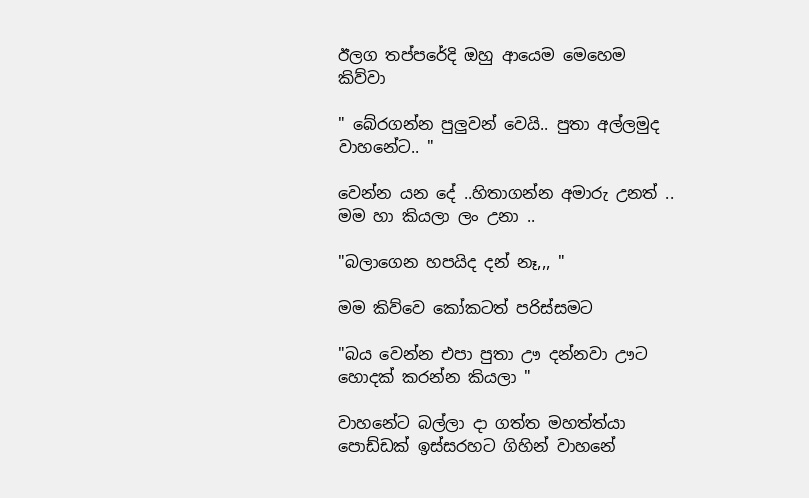ඊලග තප්පරේදි ඔහු ආයෙම මෙහෙම කිව්වා

" බේරගන්න පුලුවන් වෙයි.. පුතා අල්ලමුද වාහනේට.. "

වෙන්න යන දේ ..හිතාගන්න අමාරු උනත් .. මම හා කියලා ලං උනා ..

"බලාගෙන හපයිද දන් නෑ,,, "

මම කිව්වෙ කෝකටත් පරිස්සමට

"බය වෙන්න එපා පුතා ඌ දන්නවා ඌට හොදක් කරන්න කියලා "

වාහනේට බල්ලා දා ගත්ත මහත්ත්යා පොඩ්ඩක් ඉස්සරහට ගිහින් වාහනේ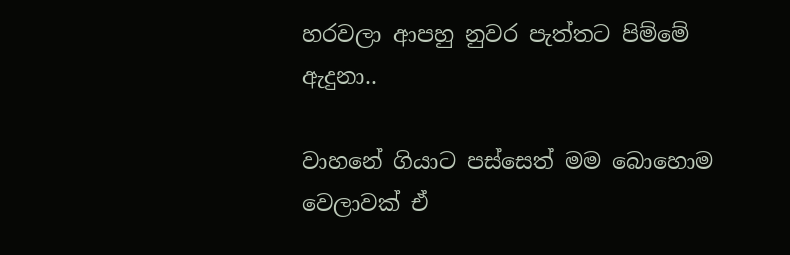හරවලා ආපහු නුවර පැත්තට පිම්මේ ඇදුනා..

වාහනේ ගියාට පස්සෙත් මම බොහොම වෙලාවක් ඒ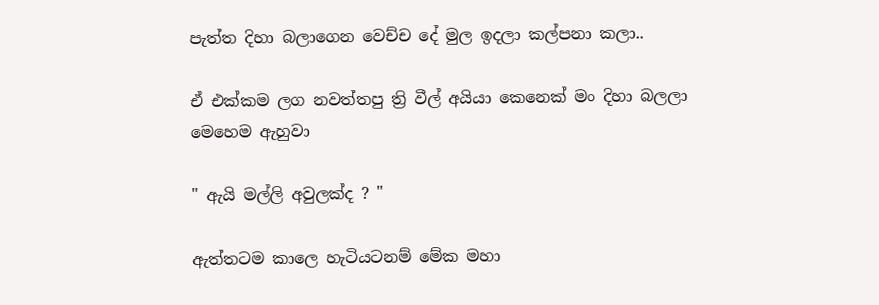පැත්ත දිහා බලාගෙන වෙච්ච දේ මුල ඉදලා කල්පනා කලා..

ඒ එක්කම ලග නවත්තපු ත්‍රි වීල් අයියා කෙනෙක් මං දිහා බලලා මෙහෙම ඇහුවා

" ඇයි මල්ලි අවුලක්ද ? "

ඇත්තටම කාලෙ හැටියටනම් මේක මහා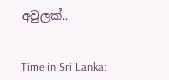අවුලක්..


Time in Sri Lanka: